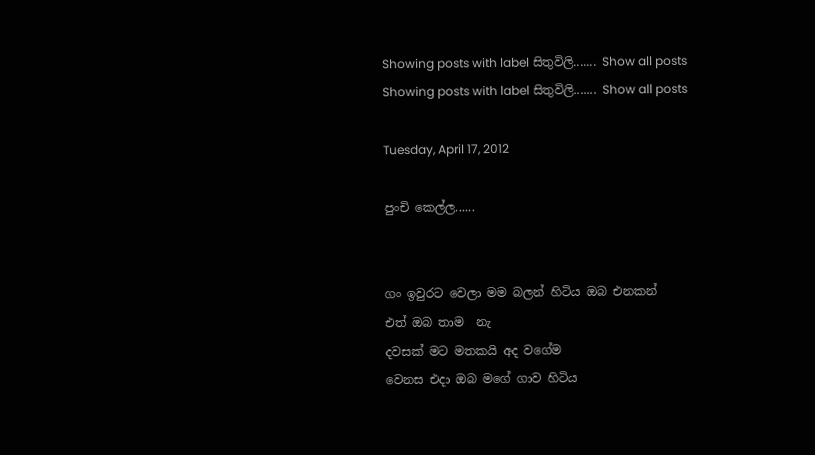Showing posts with label සිතුවිලි....... Show all posts
Showing posts with label සිතුවිලි....... Show all posts

Tuesday, April 17, 2012

පුංචි කෙල්ල......


ගං ඉවුරට වෙලා මම බලන් හිටිය ඔබ එනකන්
එත් ඔබ තාම  නැ
දවසක් මට මතකයි අද වගේම
වෙනස එදා ඔබ මගේ ගාව හිටිය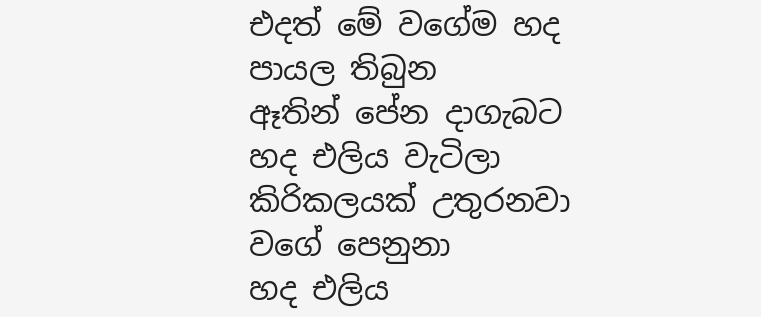එදත් මේ වගේම හද පායල තිබුන
ඈතින් පේන දාගැබට හද එලිය වැටිලා
කිරිකලයක් උතුරනවා වගේ පෙනුනා
හද එලිය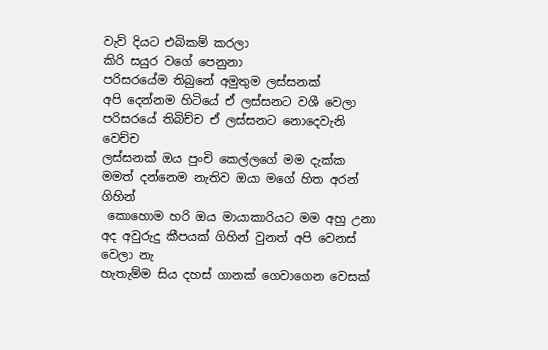වැව් දියට එබිකම් කරලා
කිරි සයුර වගේ පෙනුනා
පරිසරයේම තිබුනේ අමුතුම ලස්සනක්
අපි දෙන්නම හිටියේ ඒ ලස්සනට වශී වෙලා
පරිසරයේ තිබිච්ච ඒ ලස්සනට නොදෙවැනි වෙච්ච
ලස්සනක් ඔය පුංචි කෙල්ලගේ මම දැක්ක
මමත් දන්නෙම නැතිව ඔයා මගේ හිත අරන් ගිහින්
 කොහොම හරි ඔය මායාකාරියට මම අහු උනා
අද අවුරුදු කීපයක් ගිහින් වුනත් අපි වෙනස් වෙලා නැ
හැතැම්ම සිය දහස් ගානක් ගෙවාගෙන වෙසක්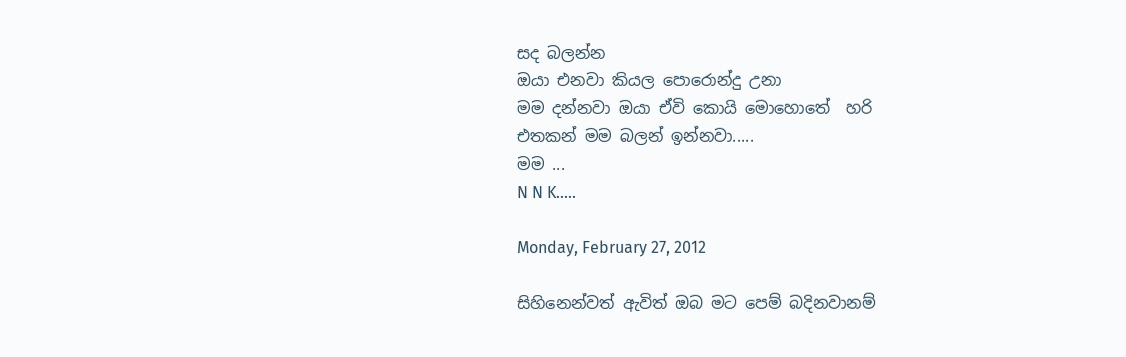සද බලන්න
ඔයා එනවා කියල පොරොන්දු උනා
මම දන්නවා ඔයා ඒවි කොයි මොහොතේ  හරි
එතකන් මම බලන් ඉන්නවා.....
මම ...
N N K.....

Monday, February 27, 2012

සිහිනෙන්වත් ඇවිත් ඔබ මට පෙම් බදිනවානම්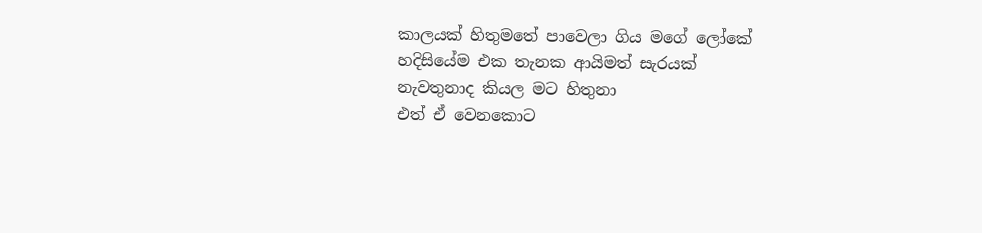කාලයක් හිතුමතේ පාවෙලා ගිය මගේ ලෝකේ
හදිසියේම එක තැනක ආයිමත් සැරයක්
නැවතුනාද කියල මට හිතුනා
එත් ඒ වෙනකොට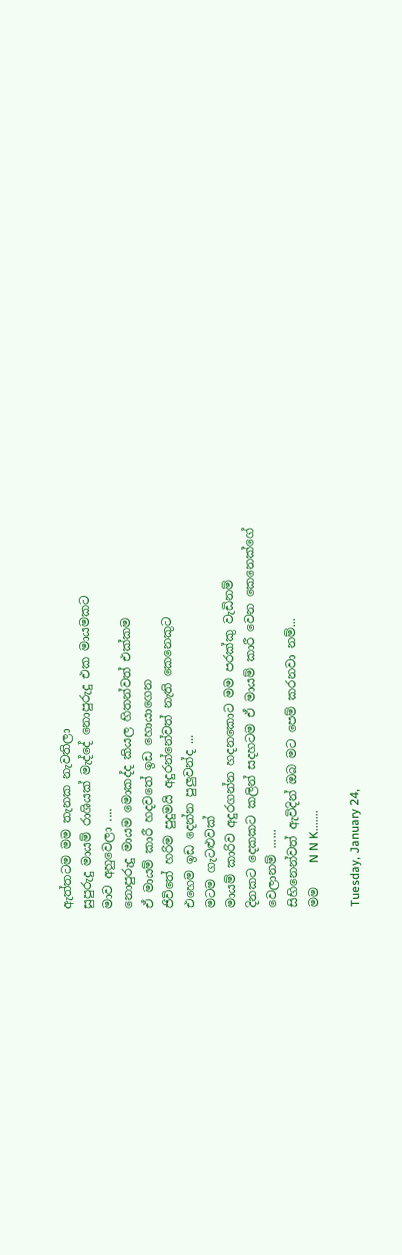ඇත්තටම මම තැනක නැවතිලා
සුපුරුදු මායම් රාශියක් මැද්දේ නොපුරුදු එක මායමකට
මාව අහුවෙලා ....
නොපුරුදු මායම මොකද්ද කියල හිතන්වත් එක්කම
ඒ මායම් කාරී හදවතේ ඉඩ හොයාගෙන
ජිවිතේ හරිම පුදුමයි අදුරන්නේවත් නැති කෙනෙකුට
එහෙම ඉඩ දෙන්න පුලුවන්ද ...
මටම ගැටළුවක්
මායම් කාරිව අදුරගන්න හදනකොට මම පරක්කු වැඩිනම්
දිනකට දෙකකට කලින් සදහටම ඒ මායම් කාරී වෙන කෙනෙක්ගේ
වෙලානම් ......
සිහිනෙන්වත් ඇවිදින් ඔබ මට පෙම් කරනවා නම්...
මම    N N K.......

Tuesday, January 24,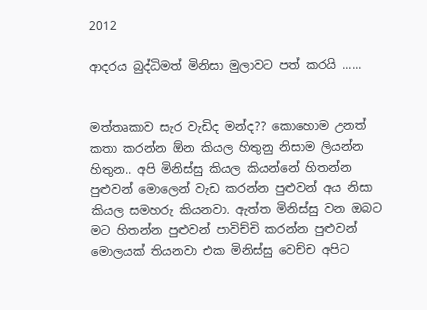2012

ආදරය බුද්ධිමත් මිනිසා මුලාවට පත් කරයි ......


මත්තෘකාව සැර වැඩිද මන්ද?? කොහොම උනත් කතා කරන්න ඕන කියල හිතුනු නිසාම ලියන්න හිතුන.. අපි මිනිස්සු කියල කියන්නේ හිතන්න පුළුවන් මොලෙන් වැඩ කරන්න පුළුවන් අය නිසා කියල සමහරු කියනවා. ඇත්ත මිනිස්සු වන ඔබට මට හිතන්න පුළුවන් පාවිච්චි කරන්න පුළුවන් මොලයක් තියනවා එක මිනිස්සු වෙච්ච අපිට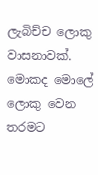ලැබිච්ච ලොකු වාසනාවක්. මොකද මොලේ ලොකු වෙන තරමට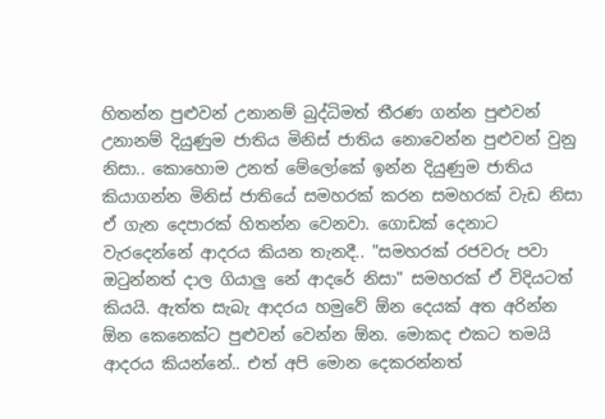හිතන්න පුළුවන් උනානම් බුද්ධිමත් තීරණ ගන්න පුළුවන් උනානම් දියුණුම ජාතිය මිනිස් ජාතිය නොවෙන්න පුළුවන් වුනු නිසා.. කොහොම උනත් මේලෝකේ ඉන්න දියුණුම ජාතිය කියාගන්න මිනිස් ජාතියේ සමහරක් කරන සමහරක් වැඩ නිසා ඒ ගැන දෙපාරක් හිතන්න වෙනවා. ගොඩක් දෙනාට වැරදෙන්නේ ආදරය කියන තැනදී.. "සමහරක් රජවරු පවා ඔටුන්නත් දාල ගියාලු නේ ආදරේ නිසා" සමහරක් ඒ විදියටත් කියයි. ඇත්ත සැබැ ආදරය හමුවේ ඕන දෙයක් අත අරින්න ඕන කෙනෙක්ට පුළුවන් වෙන්න ඕන. මොකද එකට තමයි ආදරය කියන්නේ.. එත් අපි මොන දෙකරන්නත්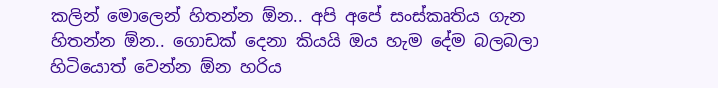කලින් මොලෙන් හිතන්න ඕන.. අපි අපේ සංස්කෘතිය ගැන හිතන්න ඕන.. ගොඩක් දෙනා කියයි ඔය හැම දේම බලබලා හිටියොත් වෙන්න ඕන හරිය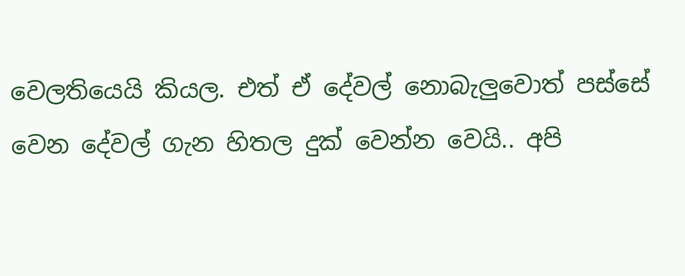වෙලතියෙයි කියල. එත් ඒ දේවල් නොබැලුවොත් පස්සේ වෙන දේවල් ගැන හිතල දුක් වෙන්න වෙයි.. අපි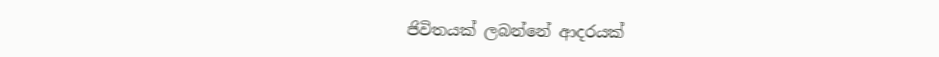ජිවිතයක් ලබන්නේ ආදරයක්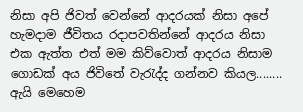නිසා අපි ජිවත් වෙන්නේ ආදරයක් නිසා අපේ හැමදාම ජීවිතය රදාපවතින්නේ ආදරය නිසා එක ඇත්ත එත් මම කිව්වොත් ආදරය නිසාම ගොඩක් අය ජිවිතේ වැරැද්ද ගන්නව කියල........ ඇයි මෙහෙම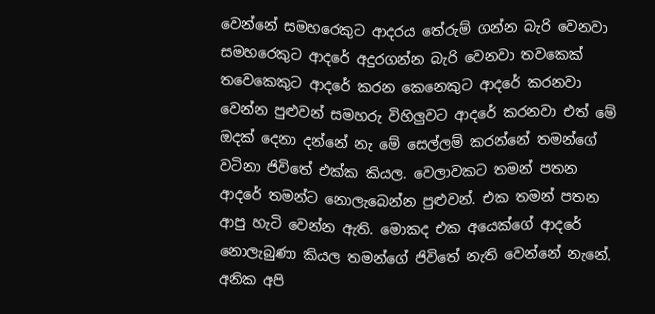වෙන්නේ සමහරෙකුට ආදරය තේරුම් ගන්න බැරි වෙනවා සමහරෙකුට ආදරේ අදුරගන්න බැරි වෙනවා තවකෙක් තවෙකෙකුට ආදරේ කරන කෙනෙකුට ආදරේ කරනවා වෙන්න පුළුවන් සමහරු විහිලුවට ආදරේ කරනවා එත් මේ ඔදක් දෙනා දන්නේ නැ මේ සෙල්ලම් කරන්නේ තමන්ගේ වටිනා ජිවිතේ එක්ක කියල. වෙලාවකට තමන් පතන ආදරේ තමන්ට නොලැබෙන්න පුළුවන්. එක තමන් පතන ආපු හැටි වෙන්න ඇති. මොකද එක අයෙක්ගේ ආදරේ නොලැබුණා කියල තමන්ගේ ජිවිතේ නැති වෙන්නේ නැනේ. අනික අපි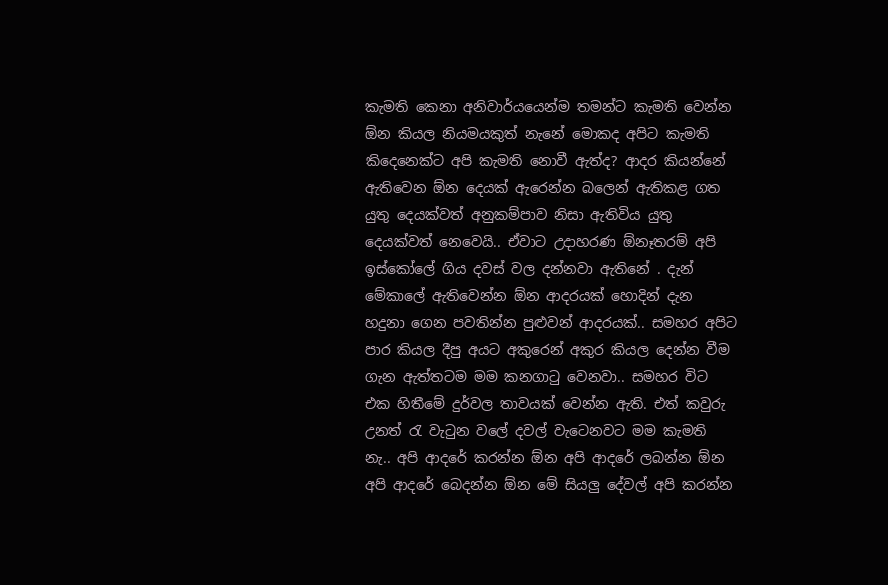කැමති කෙනා අනිවාර්යයෙන්ම තමන්ට කැමති වෙන්න ඕන කියල නියමයකුත් නැනේ මොකද අපිට කැමති කිදෙනෙක්ට අපි කැමති නොවී ඇත්ද? ආදර කියන්නේ ඇතිවෙන ඕන දෙයක් ඇරෙන්න බලෙන් ඇතිකළ ගත යුතු දෙයක්වත් අනුකම්පාව නිසා ඇතිවිය යුතු දෙයක්වත් නෙවෙයි.. ඒවාට උදාහරණ ඕනෑතරම් අපි ඉස්කෝලේ ගිය දවස් වල දන්නවා ඇතිනේ . දැන් මේකාලේ ඇතිවෙන්න ඕන ආදරයක් හොදින් දැන හදුනා ගෙන පවතින්න පුළුවන් ආදරයක්.. සමහර අපිට පාර කියල දීපු අයට අකුරෙන් අකුර කියල දෙන්න වීම ගැන ඇත්තටම මම කනගාටු වෙනවා.. සමහර විට එක හිතීමේ දුර්වල තාවයක් වෙන්න ඇති. එත් කවුරු උනත් රැ වැටුන වලේ දවල් වැටෙනවට මම කැමති නැ.. අපි ආදරේ කරන්න ඕන අපි ආදරේ ලබන්න ඕන අපි ආදරේ බෙදන්න ඕන මේ සියලු දේවල් අපි කරන්න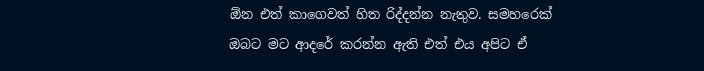ඕන එත් කාගෙවත් හිත රිද්දන්න නැතුව. සමහරෙක් ඔබට මට ආදරේ කරන්න ඇති එත් එය අපිට ඒ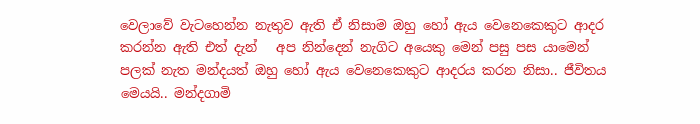වෙලාවේ වැටහෙන්න නැතුව ඇති ඒ නිසාම ඔහු හෝ ඇය වෙනෙකෙකුට ආදර කරන්න ඇති එත් දැන්   අප නින්දෙන් නැගිට අයෙකු මෙන් පසු පස යාමෙන් පලක් නැත මන්දයත් ඔහු හෝ ඇය වෙනෙකෙකුට ආදරය කරන නිසා.. ජීවිතය මෙයයි.. මන්දගාමි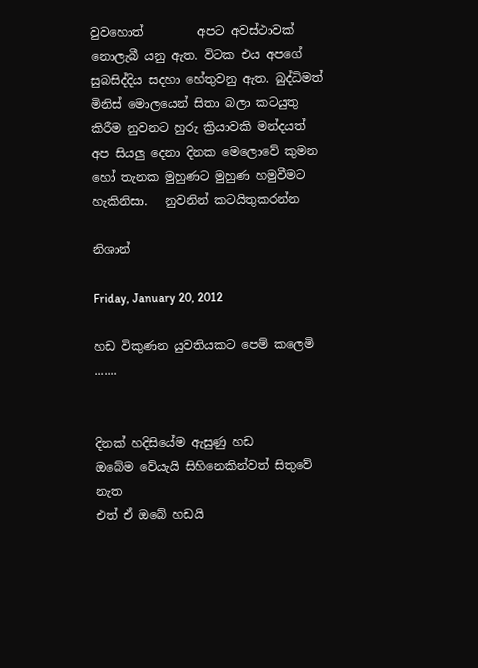වුවහොත්         අපට අවස්ථාවක් නොලැබී යනු ඇත. විටක එය අපගේ සුබසිද්දිය සදහා හේතුවනු ඇත. බුද්ධිමත් මිනිස් මොලයෙන් සිතා බලා කටයුතු කිරීම නුවනට හුරු ක්‍රියාවකි මන්දයත්  අප සියලු දෙනා දිනක මෙලොවේ කුමන හෝ තැනක මුහුණට මුහුණ හමුවීමට හැකිනිසා.   නුවනින් කටයිතුකරන්න

නිශාන්

Friday, January 20, 2012

හඩ විකුණන යුවතියකට පෙම් කලෙමි .......


දිනක් හදිසියේම ඇසුණු හඩ
ඔබේම වේයැයි සිහිනෙකින්වත් සිතුවේ නැත
එත් ඒ ඔබේ හඩයි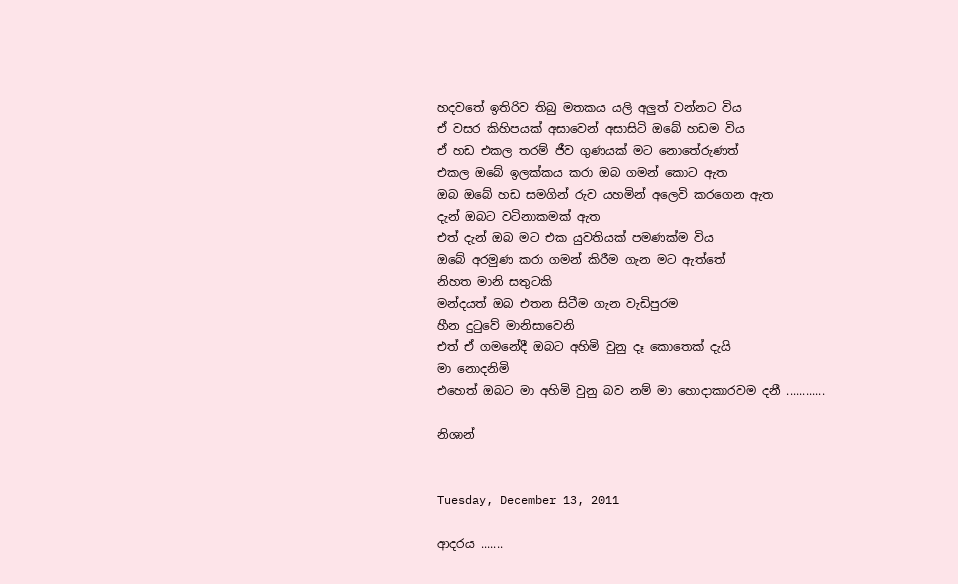හදවතේ ඉතිරිව තිබු මතකය යලි අලුත් වන්නට විය
ඒ වසර කිහිපයක් අසාවෙන් අසාසිටි ඔබේ හඩම විය
ඒ හඩ එකල තරම් ජීව ගුණයක් මට නොතේරුණත්
එකල ඔබේ ඉලක්කය කරා ඔබ ගමන් කොට ඇත
ඔබ ඔබේ හඩ සමගින් රුව යහමින් අලෙවි කරගෙන ඇත
දැන් ඔබට වටිනාකමක් ඇත
එත් දැන් ඔබ මට එක යුවතියක් පමණක්ම විය
ඔබේ අරමුණ කරා ගමන් කිරීම ගැන මට ඇත්තේ
නිහත මානි සතුටකි
මන්දයත් ඔබ එතන සිටීම ගැන වැඩිපුරම
හීන දුටුවේ මානිසාවෙනි
එත් ඒ ගමනේදී ඔබට අහිමි වුනු දෑ කොතෙක් දැයි
මා නොදනිමි
එහෙත් ඔබට මා අහිමි වුනු බව නම් මා හොදාකාරවම දනී ............

නිශාන්


Tuesday, December 13, 2011

ආදරය .......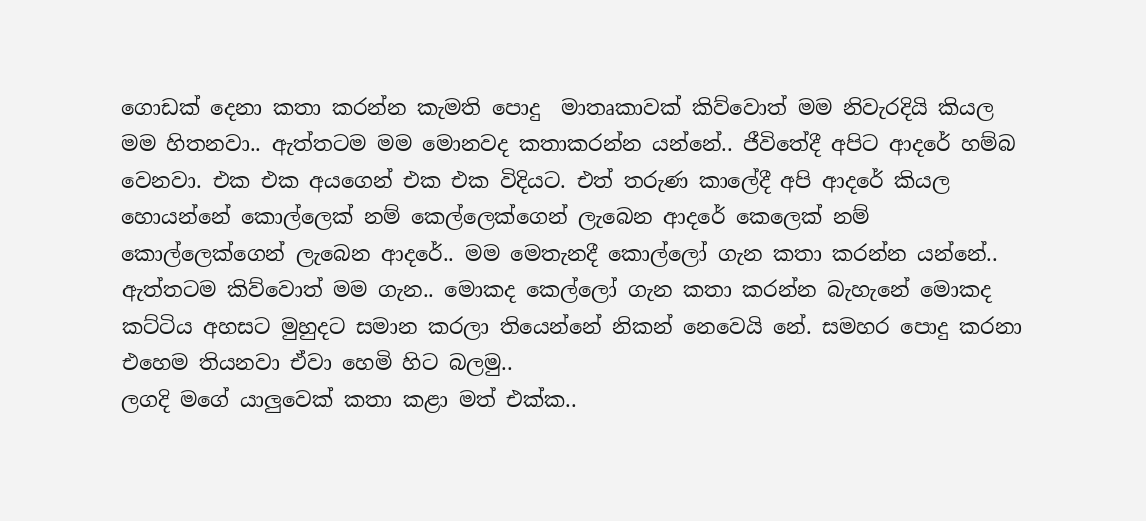ගොඩක් දෙනා කතා කරන්න කැමති පොදු  මාතෘකාවක් කිව්වොත් මම නිවැරදියි කියල මම හිතනවා.. ඇත්තටම මම මොනවද කතාකරන්න යන්නේ.. ජීවිතේදී අපිට ආදරේ හම්බ වෙනවා. එක එක අයගෙන් එක එක විදියට. එත් තරුණ කාලේදී අපි ආදරේ කියල හොයන්නේ කොල්ලෙක් නම් කෙල්ලෙක්ගෙන් ලැබෙන ආදරේ කෙලෙක් නම් කොල්ලෙක්ගෙන් ලැබෙන ආදරේ.. මම මෙතැනදී කොල්ලෝ ගැන කතා කරන්න යන්නේ.. ඇත්තටම කිව්වොත් මම ගැන.. මොකද කෙල්ලෝ ගැන කතා කරන්න බැහැනේ මොකද කට්ටිය අහසට මුහුදට සමාන කරලා තියෙන්නේ නිකන් නෙවෙයි නේ. සමහර පොදු කරනා එහෙම තියනවා ඒවා හෙමි හිට බලමු..
ලගදි මගේ යාලුවෙක් කතා කළා මත් එක්ක..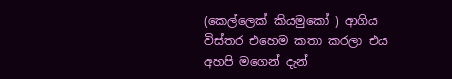(කෙල්ලෙක් කියමුකෝ ) ආගිය විස්තර එහෙම කතා කරලා එය අහපි මගෙන් දැන්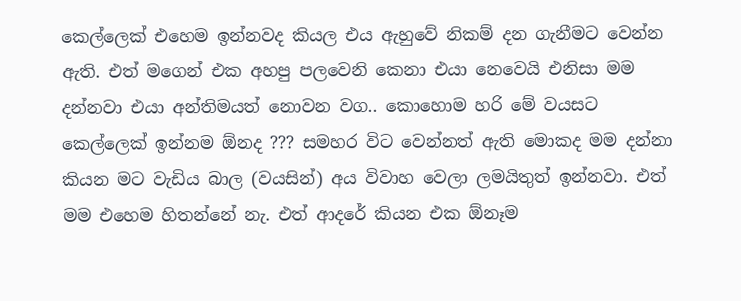කෙල්ලෙක් එහෙම ඉන්නවද කියල එය ඇහුවේ නිකම් දන ගැනීමට වෙන්න ඇති. එත් මගෙන් එක අහපු පලවෙනි කෙනා එයා නෙවෙයි එනිසා මම දන්නවා එයා අන්තිමයත් නොවන වග.. කොහොම හරි මේ වයසට කෙල්ලෙක් ඉන්නම ඕනද ??? සමහර විට වෙන්නත් ඇති මොකද මම දන්නා කියන මට වැඩිය බාල (වයසින්) අය විවාහ වෙලා ලමයිතුත් ඉන්නවා. එත් මම එහෙම හිතන්නේ නැ. එත් ආදරේ කියන එක ඕනෑම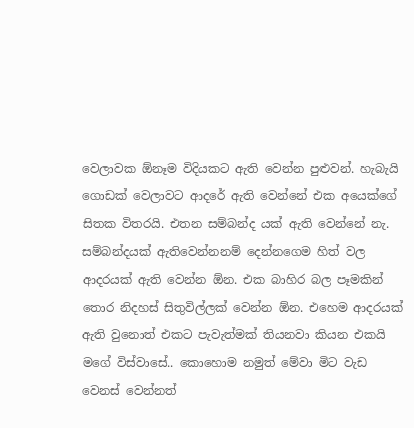වෙලාවක ඕනෑම විදියකට ඇති වෙන්න පුළුවන්. හැබැයි ගොඩක් වෙලාවට ආදරේ ඇති වෙන්නේ එක අයෙක්ගේ සිතක විතරයි. එතන සම්බන්ද යක් ඇති වෙන්නේ නැ. සම්බන්දයක් ඇතිවෙන්නනම් දෙන්නගෙම හිත් වල ආදරයක් ඇති වෙන්න ඕන. එක බාහිර බල පෑමකින් තොර නිදහස් සිතුවිල්ලක් වෙන්න ඕන. එහෙම ආදරයක් ඇති වුනොත් එකට පැවැත්මක් තියනවා කියන එකයි මගේ විස්වාසේ.. කොහොම නමුත් මේවා මිට වැඩ වෙනස් වෙන්නත්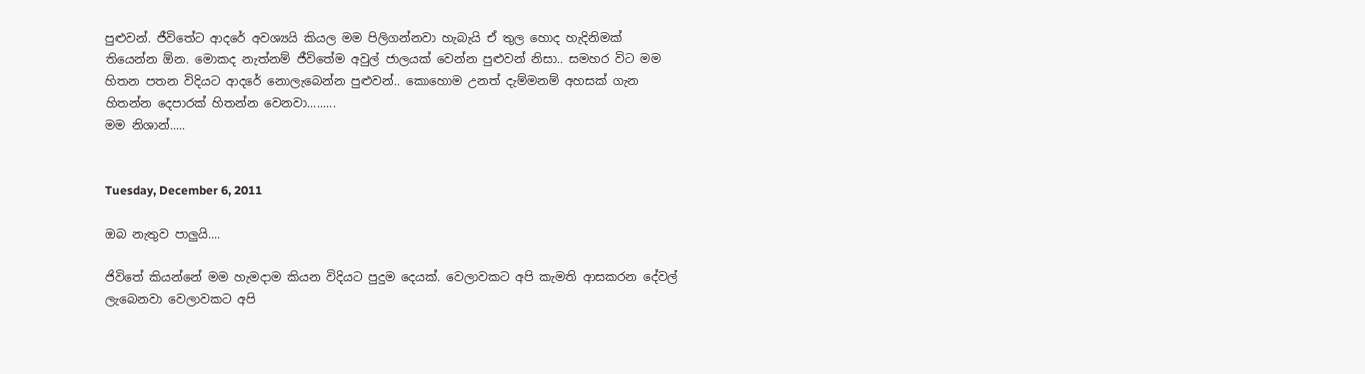පුළුවන්. ජීවිතේට ආදරේ අවශ්‍යයි කියල මම පිලිගන්නවා හැබැයි ඒ තුල හොද හැදිනිමක් තියෙන්න ඕන. මොකද නැත්නම් ජීවිතේම අවුල් ජාලයක් වෙන්න පුළුවන් නිසා.. සමහර විට මම හිතන පතන විදියට ආදරේ නොලැබෙන්න පුළුවන්.. කොහොම උනත් දැම්මනම් අහසක් ගැන හිතන්න දෙපාරක් හිතන්න වෙනවා.........
මම නිශාන්.....


Tuesday, December 6, 2011

ඔබ නැතුව පාලුයි....

ජිවිතේ කියන්නේ මම හැමදාම කියන විදියට පුදුම දෙයක්. වෙලාවකට අපි කැමති ආසකරන දේවල් ලැබෙනවා වෙලාවකට අපි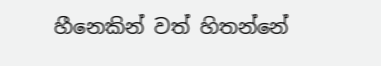හීනෙකින් වත් හිතන්නේ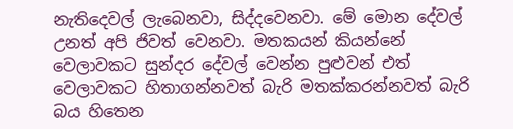නැතිදෙවල් ලැබෙනවා, සිද්දවෙනවා. මේ මොන දේවල් උනත් අපි ජිවත් වෙනවා. මතකයන් කියන්නේ වෙලාවකට සුන්දර දේවල් වෙන්න පුළුවන් එත් වෙලාවකට හිතාගන්නවත් බැරි මතක්කරන්නවත් බැරි බය හිතෙන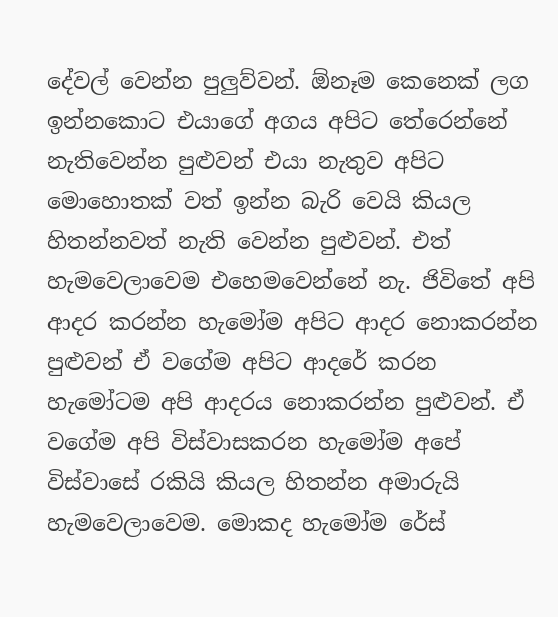දේවල් වෙන්න පුලුව්වන්. ඕනෑම කෙනෙක් ලග ඉන්නකොට එයාගේ අගය අපිට තේරෙන්නේ නැතිවෙන්න පුළුවන් එයා නැතුව අපිට මොහොතක් වත් ඉන්න බැරි වෙයි කියල හිතන්නවත් නැති වෙන්න පුළුවන්. එත් හැමවෙලාවෙම එහෙමවෙන්නේ නැ. ජිවිතේ අපි ආදර කරන්න හැමෝම අපිට ආදර නොකරන්න පුළුවන් ඒ වගේම අපිට ආදරේ කරන හැමෝටම අපි ආදරය නොකරන්න පුළුවන්. ඒ වගේම අපි විස්වාසකරන හැමෝම අපේ විස්වාසේ රකියි කියල හිතන්න අමාරුයි හැමවෙලාවෙම. මොකද හැමෝම රේස්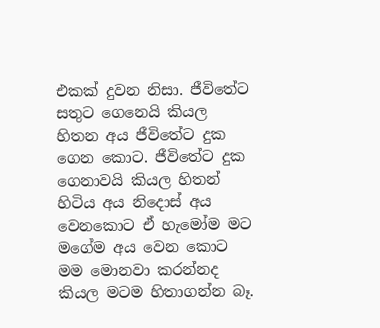එකක් දුවන නිසා. ජීවිතේට සතුට ගෙනෙයි කියල හිතන අය ජීවිතේට දුක ගෙන කොට. ජීවිතේට දුක ගෙනාවයි කියල හිතන් හිටිය අය නිදොස් අය වෙනකොට ඒ හැමෝම මට මගේම අය වෙන කොට මම මොනවා කරන්නද කියල මටම හිතාගන්න බෑ.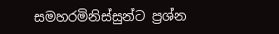සමහරමිනිස්සුන්ට ප්‍රශ්න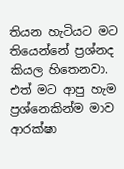තියන හැටියට මට තියෙන්නේ ප්‍රශ්නද කියල හිතෙනවා. එත් මට ආපු හැම ප්‍රශ්නෙකින්ම මාව ආරක්ෂා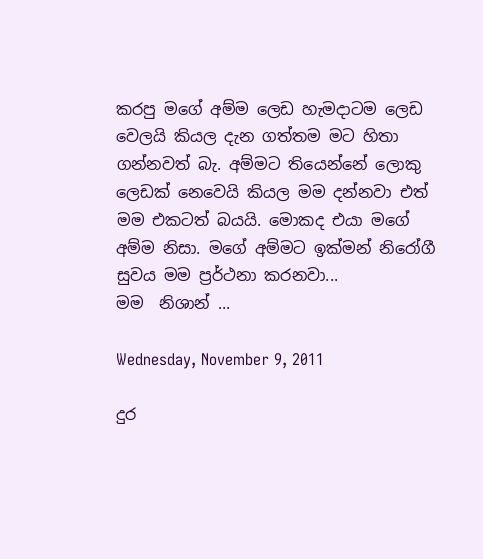කරපු මගේ අම්ම ලෙඩ හැමදාටම ලෙඩ වෙලයි කියල දැන ගත්තම මට හිතා ගන්නවත් බැ. අම්මට තියෙන්නේ ලොකු ලෙඩක් නෙවෙයි කියල මම දන්නවා එත් මම එකටත් බයයි. මොකද එයා මගේ අම්ම නිසා. මගේ අම්මට ඉක්මන් නිරෝගී සුවය මම ප්‍රර්ථනා කරනවා...
මම  නිශාන් ...

Wednesday, November 9, 2011

දුර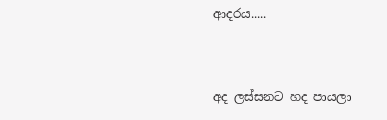ආදරය.....


අද ලස්සනට හද පායලා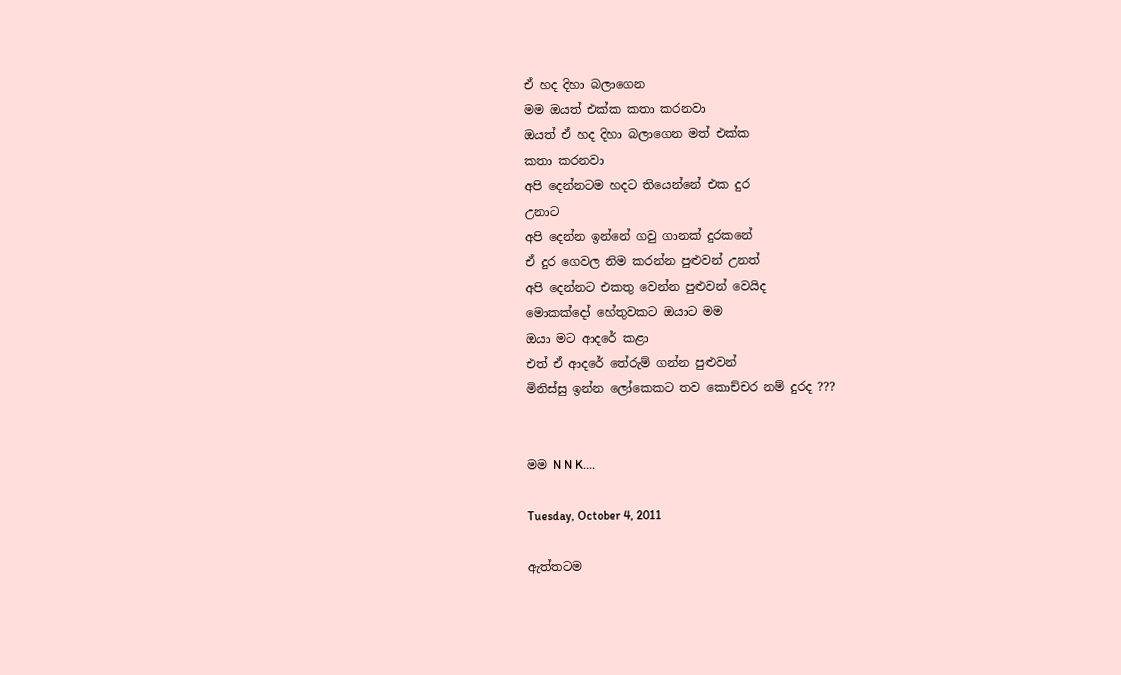ඒ හද දිහා බලාගෙන
මම ඔයත් එක්ක කතා කරනවා
ඔයත් ඒ හද දිහා බලාගෙන මත් එක්ක
කතා කරනවා
අපි දෙන්නටම හදට තියෙන්නේ එක දුර
උනාට
අපි දෙන්න ඉන්නේ ගවු ගානක් දුරකනේ
ඒ දුර ගෙවල නිම කරන්න පුළුවන් උනත්
අපි දෙන්නට එකතු වෙන්න පුළුවන් වෙයිද
මොකක්දෝ හේතුවකට ඔයාට මම
ඔයා මට ආදරේ කළා
එත් ඒ ආදරේ තේරුම් ගන්න පුළුවන්
මිනිස්සු ඉන්න ලෝකෙකට තව කොච්චර නම් දුරද ???


මම N N K....

Tuesday, October 4, 2011

ඇත්තටම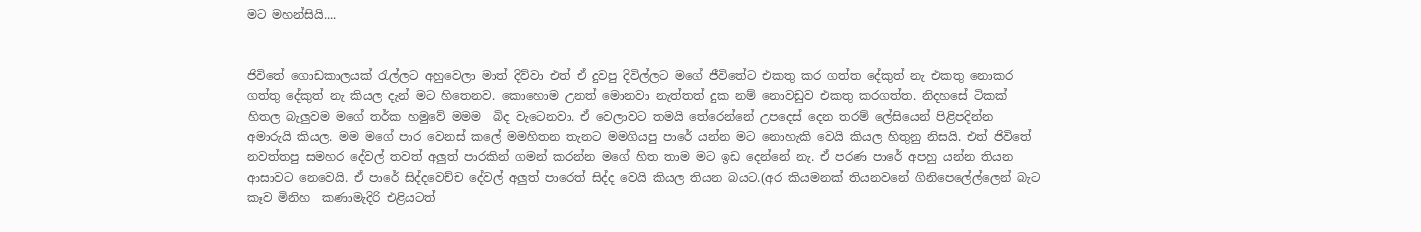මට මහන්සියි....


ජිවිතේ ගොඩකාලයක් රැල්ලට අහුවෙලා මාත් දිව්වා එත් ඒ දුවපු දිවිල්ලට මගේ ජීවිතේට එකතු කර ගත්ත දේකුත් නැ එකතු නොකර ගත්තු දේකුත් නැ කියල දැන් මට හිතෙනව. කොහොම උනත් මොනවා නැත්තත් දුක නම් නොවඩුව එකතු කරගත්ත. නිදහසේ ටිකක් හිතල බැලුවම මගේ තර්ක හමුවේ මමම  බිද වැටෙනවා. ඒ වෙලාවට තමයි තේරෙන්නේ උපදෙස් දෙන තරම් ලේසියෙන් පිළිපදින්න අමාරුයි කියල. මම මගේ පාර වෙනස් කලේ මමහිතන තැනට මමගියපු පාරේ යන්න මට නොහැකි වෙයි කියල හිතුනු නිසයි. එත් ජිවිතේ නවත්තපු සමහර දේවල් තවත් අලුත් පාරකින් ගමන් කරන්න මගේ හිත තාම මට ඉඩ දෙන්නේ නැ. ඒ පරණ පාරේ අපහු යන්න තියන ආසාවට නෙවෙයි. ඒ පාරේ සිද්දවෙච්ච දේවල් අලුත් පාරෙත් සිද්ද වෙයි කියල තියන බයට.(අර කියමනක් තියනවනේ ගිනිපෙලේල්ලෙන් බැට කෑව මිනිහ  කණාමැදිරි එළියටත්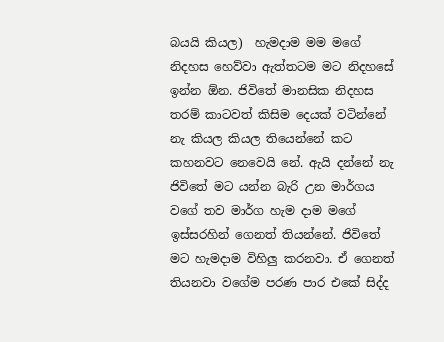බයයි කියල)  හැමදාම මම මගේ නිදහස හෙව්වා ඇත්තටම මට නිදහසේ ඉන්න ඕන. ජිවිතේ මානසික නිදහස තරම් කාටවත් කිසිම දෙයක් වටින්නේ නැ කියල කියල තියෙන්නේ කට කහනවට නෙවෙයි නේ. ඇයි දන්නේ නැ ජිවිතේ මට යන්න බැරි උන මාර්ගය වගේ තව මාර්ග හැම දාම මගේ ඉස්සරහින් ගෙනත් තියන්නේ. ජිවිතේ මට හැමදාම විහිලු කරනවා. ඒ ගෙනත් තියනවා වගේම පරණ පාර එකේ සිද්ද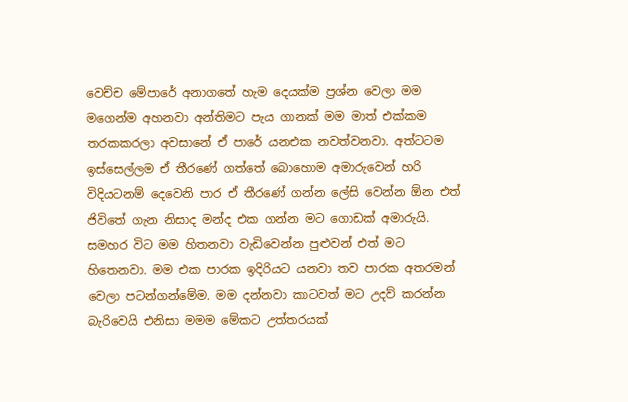වෙච්ච මේපාරේ අනාගතේ හැම දෙයක්ම ප්‍රශ්න වෙලා මම මගෙන්ම අහනවා අන්තිමට පැය ගානක් මම මාත් එක්කම තරකකරලා අවසානේ ඒ පාරේ යනඑක නවත්වනවා. අත්ටටම ඉස්සෙල්ලම ඒ තීරණේ ගත්තේ බොහොම අමාරුවෙන් හරි විදියටනම් දෙවෙනි පාර ඒ තීරණේ ගන්න ලේසි වෙන්න ඕන එත් ජිවිතේ ගැන නිසාද මන්ද එක ගන්න මට ගොඩක් අමාරුයි. සමහර විට මම හිතනවා වැඩිවෙන්න පුළුවන් එත් මට හිතෙනවා. මම එක පාරක ඉදිරියට යනවා තව පාරක අතරමන් වෙලා පටන්ගන්මේම. මම දන්නවා කාටවත් මට උදව් කරන්න බැරිවෙයි එනිසා මමම මේකට උත්තරයක්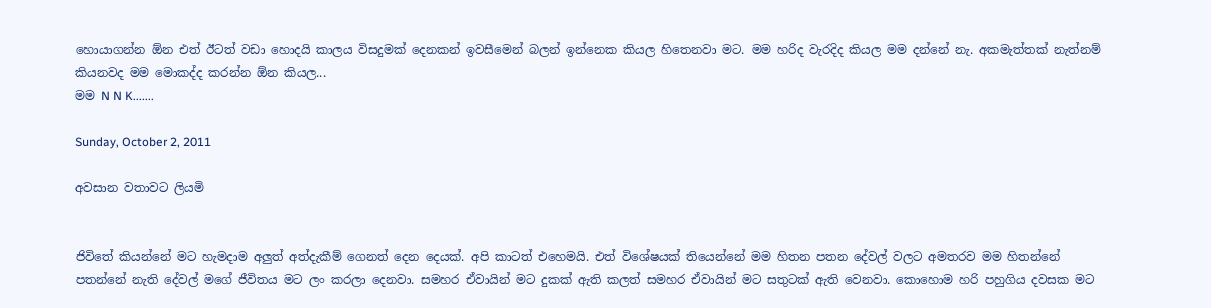හොයාගන්න ඕන එත් ඊටත් වඩා හොදයි කාලය විසදුමක් දෙනකන් ඉවසීමෙන් බලන් ඉන්නෙක කියල හිතෙනවා මට. මම හරිද වැරදිද කියල මම දන්නේ නැ. අකමැත්තක් නැත්නම් කියනවද මම මොකද්ද කරන්න ඕන කියල...
මම N N K.......

Sunday, October 2, 2011

අවසාන වතාවට ලියමි


ජිවිතේ කියන්නේ මට හැමදාම අලුත් අත්දැකීම් ගෙනත් දෙන දෙයක්. අපි කාටත් එහෙමයි. එත් විශේෂයක් තියෙන්නේ මම හිතන පතන දේවල් වලට අමතරව මම හිතන්නේ පතන්නේ නැති දේවල් මගේ ජීවිතය මට ලං කරලා දෙනවා. සමහර ඒවායින් මට දුකක් ඇති කලත් සමහර ඒවායින් මට සතුටක් ඇති වෙනවා. කොහොම හරි පහුගිය දවසක මට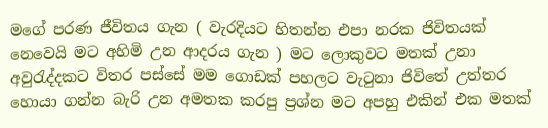මගේ පරණ ජීවිතය ගැන ( වැරදියට හිතන්න එපා නරක ජිවිතයක් නෙවෙයි මට අහිමි උන ආදරය ගැන ) මට ලොකුවට මතක් උනා අවුරැද්දකට විතර පස්සේ මම ගොඩක් පහලට වැටුනා ජිවිතේ උත්තර හොයා ගන්න බැරි උන අමතක කරපු ප්‍රශ්න මට අපහු එකින් එක මතක්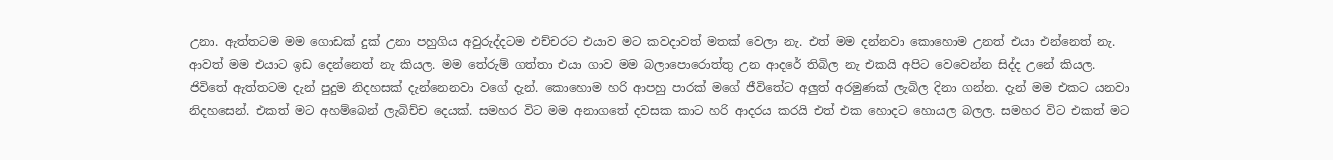උනා. ඇත්තටම මම ගොඩක් දුක් උනා පහුගිය අවුරුද්දටම එච්චරට එයාව මට කවදාවත් මතක් වෙලා නැ. එත් මම දන්නවා කොහොම උනත් එයා එන්නෙත් නැ. ආවත් මම එයාට ඉඩ දෙන්නෙත් නැ කියල. මම තේරුම් ගත්තා එයා ගාව මම බලාපොරොත්තු උන ආදරේ තිබිල නැ එකයි අපිට වෙවෙන්න සිද්ද උනේ කියල. ජිවිතේ ඇත්තටම දැන් පුදුම නිදහසක් දැන්නෙනවා වගේ දැන්. කොහොම හරි ආපහු පාරක් මගේ ජීවිතේට අලුත් අරමුණක් ලැබිල දිනා ගන්න. දැන් මම එකට යනවා නිදහසෙන්. එකත් මට අහම්බෙන් ලැබිච්ච දෙයක්. සමහර විට මම අනාගතේ දවසක කාට හරි ආදරය කරයි එත් එක හොදට හොයල බලල. සමහර විට එකත් මට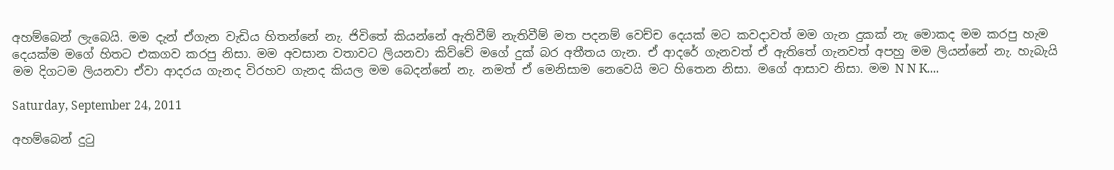අහම්බෙන් ලැබෙයි. මම දැන් ඒගැන වැඩිය හිතන්නේ නැ. ජිවිතේ කියන්නේ ඇතිවීම් නැතිවීම් මත පදනම් වෙච්ච දෙයක් මට කවදාවත් මම ගැන දුකක් නැ මොකද මම කරපු හැම දෙයක්ම මගේ හිතට එකගව කරපු නිසා. මම අවසාන වතාවට ලියනවා කිව්වේ මගේ දුක් බර අතීතය ගැන. ඒ ආදරේ ගැනවත් ඒ ඇතිතේ ගැනවත් අපහු මම ලියන්නේ නැ. හැබැයි මම දිගටම ලියනවා ඒවා ආදරය ගැනද විරහව ගැනද කියල මම බෙදන්නේ නැ. නමත් ඒ මෙනිසාම නෙවෙයි මට හිතෙන නිසා. මගේ ආසාව නිසා. මම N N K....

Saturday, September 24, 2011

අහම්බෙන් දුටු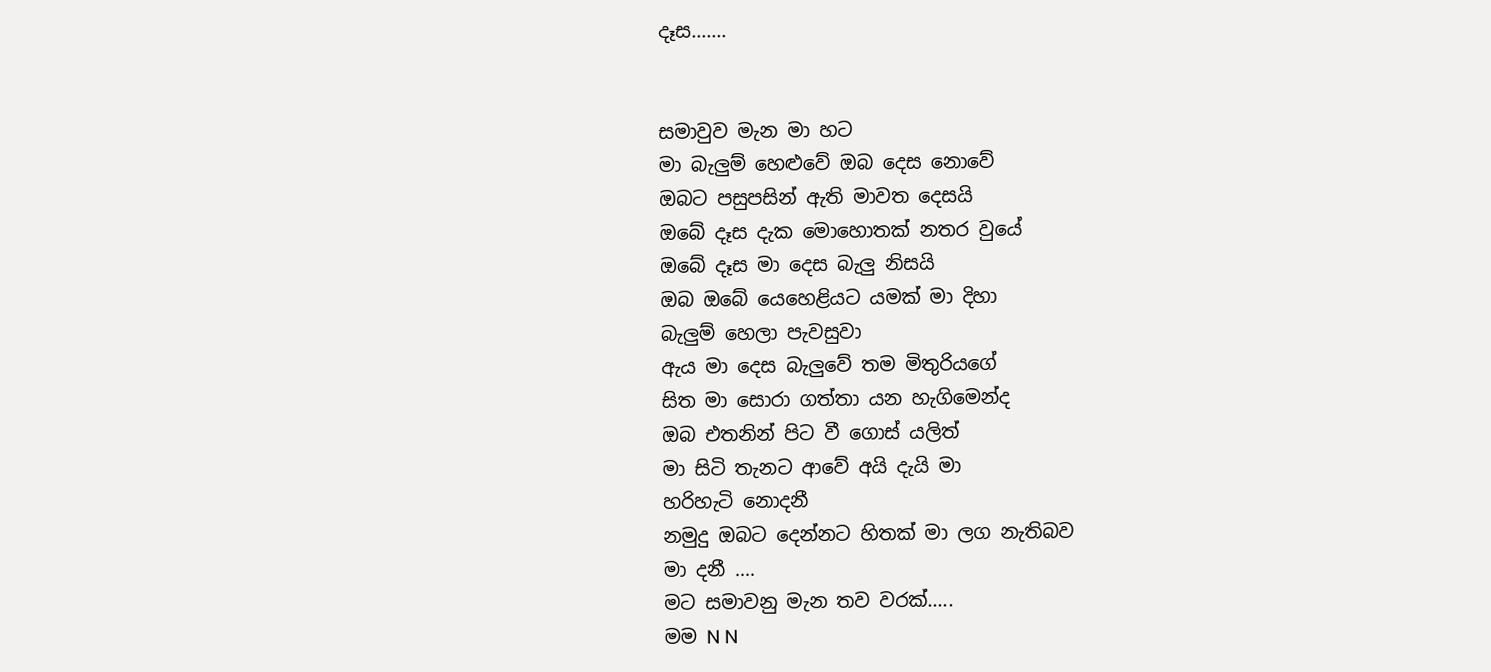දෑස.......


සමාවුව මැන මා හට
මා බැලුම් හෙළුවේ ඔබ දෙස නොවේ
ඔබට පසුපසින් ඇති මාවත දෙසයි
ඔබේ දෑස දැක මොහොතක් නතර වුයේ
ඔබේ දෑස මා දෙස බැලු නිසයි
ඔබ ඔබේ යෙහෙළියට යමක් මා දිහා
බැලුම් හෙලා පැවසුවා
ඇය මා දෙස බැලුවේ තම මිතුරියගේ
සිත මා සොරා ගත්තා යන හැගිමෙන්ද
ඔබ එතනින් පිට වී ගොස් යලිත්
මා සිටි තැනට ආවේ අයි දැයි මා
හරිහැටි නොදනී
නමුදු ඔබට දෙන්නට හිතක් මා ලග නැතිබව
මා දනී ....
මට සමාවනු මැන තව වරක්.....
මම N N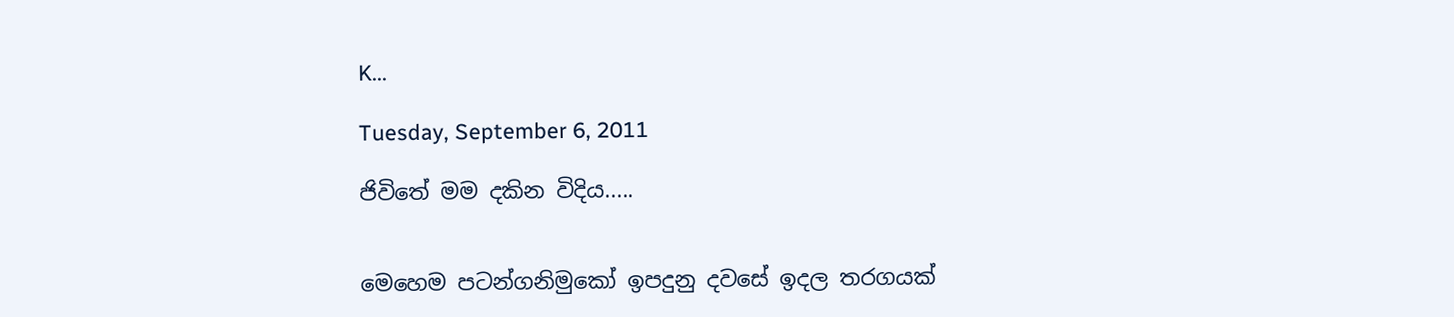K...

Tuesday, September 6, 2011

ජිවිතේ මම දකින විදිය.....


මෙහෙම පටන්ගනිමුකෝ ඉපදුනු දවසේ ඉදල තරගයක්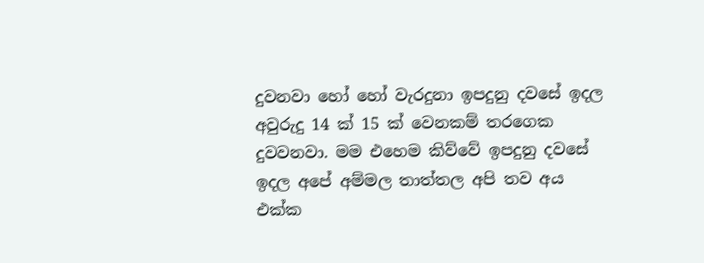දුවනවා හෝ හෝ වැරදුනා ඉපදුනු දවසේ ඉදල අවුරුදු 14 ක් 15 ක් වෙනකම් තරගෙක දුවවනවා. මම එහෙම කිව්වේ ඉපදුනු දවසේ ඉදල අපේ අම්මල තාත්තල අපි තව අය එක්ක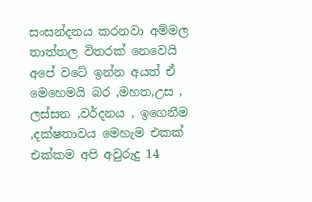සංසන්දනය කරනවා අම්මල තාත්තල විතරක් නෙවෙයි අපේ වටේ ඉන්න අයත් ඒ මෙහෙමයි බර ,මහත,උස , ලස්සන ,වර්දනය , ඉගෙනීම ,දක්ෂතාවය මෙහැම එකක් එක්කම අපි අවුරුදු 14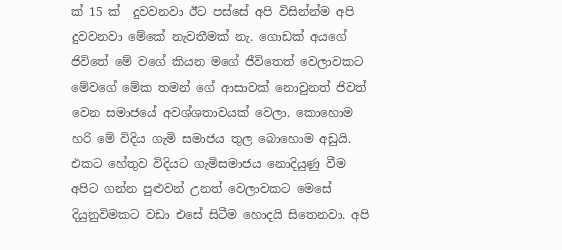ක් 15 ක්  දුවවනවා ඊට පස්සේ අපි විසින්න්ම අපි දුවවනවා මේකේ නැවතීමක් නැ. ගොඩක් අයගේ ජිවිතේ මේ වගේ කියන මගේ ජීවිතෙත් වෙලාවකට මේවගේ මේක තමන් ගේ ආසාවක් නොවුනත් ජිවත් වෙන සමාජයේ අවශ්ශතාවයක් වෙලා. කොහොම හරි මේ විදිය ගැමි සමාජය තුල බොහොම අඩුයි. එකට හේතුව විදියට ගැමිසමාජය නොදියුණු වීම අපිට ගන්න පුළුවන් උනත් වෙලාවකට මෙසේ දියුනුවිමකට වඩා එසේ සිටීම හොදයි සිතෙනවා. අපි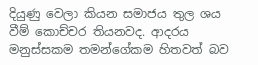දියුණු වෙලා කියන සමාජය තුල ශය වීම් කොච්චර තියනවද. ආදරය මනුස්සකම තමන්ගේකම හිතවත් බව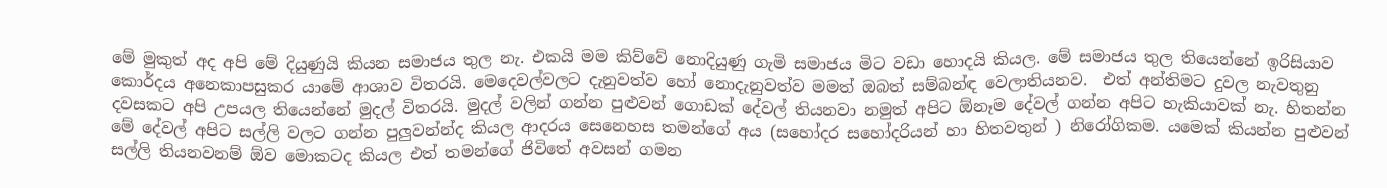මේ මුකුත් අද අපි මේ දියුණුයි කියන සමාජය තුල නැ. එකයි මම කිව්වේ නොදියුණු ගැමි සමාජය මිට වඩා හොදයි කියල. මේ සමාජය තුල තියෙන්නේ ඉරිසියාව කොර්දය අනෙකාපසුකර යාමේ ආශාව විතරයි. මෙදෙවල්වලට දැනුවත්ව හෝ නොදැනුවත්ව මමත් ඔබත් සම්බන්ඳ වෙලාතියනව.  එත් අන්තිමට දුවල නැවතුනු දවසකට අපි උපයල තියෙන්නේ මුදල් විතරයි. මුදල් වලින් ගන්න පුළුවන් ගොඩක් දේවල් තියනවා නමුත් අපිට ඕනෑම දේවල් ගන්න අපිට හැකියාවක් නැ. හිතන්න මේ දේවල් අපිට සල්ලි වලට ගන්න පුලුවන්න්ද කියල ආදරය සෙනෙහස තමන්ගේ අය (සහෝදර සහෝදරියන් හා හිතවතුන් ) නිරෝගිකම. යමෙක් කියන්න පුළුවන් සල්ලි තියනවනම් ඕව මොකටද කියල එත් තමන්ගේ ජිවිතේ අවසන් ගමන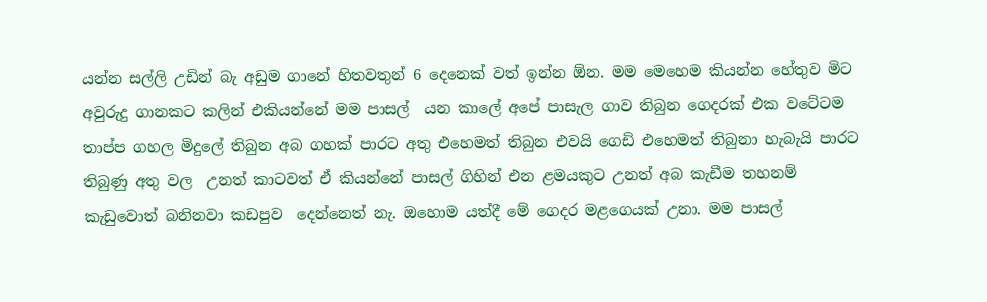යන්න සල්ලි උඩින් බැ අඩුම ගානේ හිතවතුන් 6 දෙනෙක් වත් ඉන්න ඕන. මම මෙහෙම කියන්න හේතුව මිට අවුරුදු ගානකට කලින් එකියන්නේ මම පාසල්  යන කාලේ අපේ පාසැල ගාව තිබුන ගෙදරක් එක වටේටම තාප්ප ගහල මිදුලේ තිබුන අබ ගහක් පාරට අතු එහෙමත් තිබුන එවයි ගෙඩි එහෙමත් තිබුනා හැබැයි පාරට තිබුණු අතු වල  උනත් කාටවත් ඒ කියන්නේ පාසල් ගිහින් එන ළමයකුට උනත් අබ කැඩීම තහනම් කැඩුවොත් බනිනවා කඩපුව  දෙන්නෙත් නැ. ඔහොම යත්දී මේ ගෙදර මළගෙයක් උනා. මම පාසල්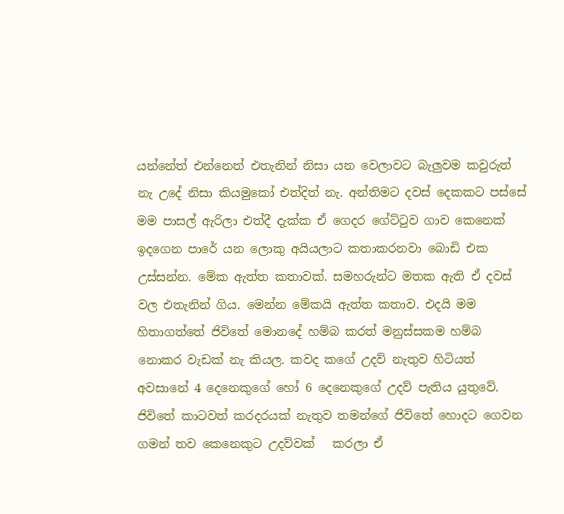යන්නේත් එන්නෙත් එතැනින් නිසා යන වෙලාවට බැලුවම කවුරුත් නැ උදේ නිසා කියමුකෝ එත්දිත් නැ. අන්තිමට දවස් දෙකකට පස්සේ මම පාසල් ඇරිලා එත්දී දැක්ක ඒ ගෙදර ගේට්ටුව ගාව කෙනෙක් ඉදගෙන පාරේ යන ලොකු අයියලාට කතාකරනවා බොඩි එක උස්සන්න. මේක ඇත්ත කතාවක්. සමහරුන්ට මතක ඇති ඒ දවස් වල එතැනින් ගිය. මෙන්න මේකයි ඇත්ත කතාව. එදයි මම හිතාගත්තේ ජිවිතේ මොනදේ හම්බ කරත් මනුස්සකම හම්බ නොකර වැඩක් නැ කියල. කවද කගේ උදව් නැතුව හිටියත් අවසානේ 4 දෙනෙකුගේ හෝ 6 දෙනෙකුගේ උදව් පැතිය යුතුවේ.
ජිවිතේ කාටවත් කරදරයක් නැතුව තමන්ගේ ජිවිතේ හොදට ගෙවන ගමන් තව කෙනෙකුට උදව්වක්   කරලා ඒ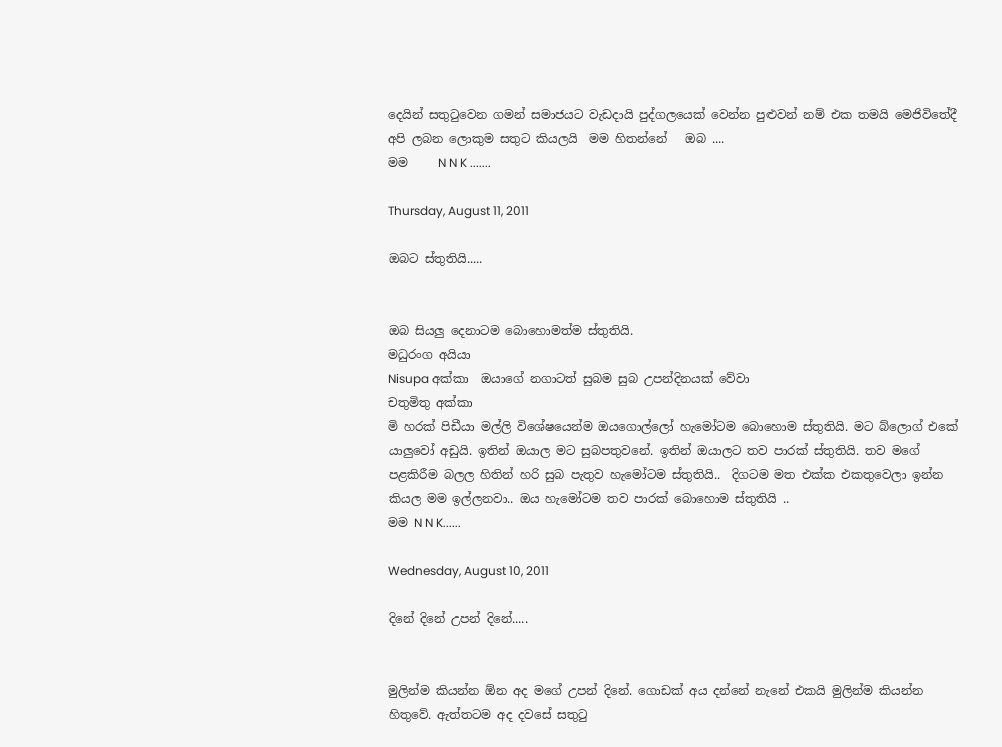දෙයින් සතුටුවෙන ගමන් සමාජයට වැඩදායි පුද්ගලයෙක් වෙන්න පුළුවන් නම් එක තමයි මෙජිවිතේදී අපි ලබන ලොකුම සතුට කියලයි  මම හිතන්නේ   ඔබ ....
මම     N N K .......

Thursday, August 11, 2011

ඔබට ස්තුතියි.....


ඔබ සියලු දෙනාටම බොහොමත්ම ස්තුතියි.
මධුරංග අයියා
Nisupa අක්කා  ඔයාගේ නගාටත් සුබම සුබ උපන්දිනයක් වේවා
චතුමිතු අක්කා
මි හරක් පිඩීයා මල්ලි විශේෂයෙන්ම ඔයගොල්ලෝ හැමෝටම බොහොම ස්තුතියි. මට බ්ලොග් එකේ යාලුවෝ අඩුයි. ඉතින් ඔයාල මට සුබපතුවනේ. ඉතින් ඔයාලට තව පාරක් ස්තුතියි. තව මගේ පළකිරීම බලල හිතින් හරි සුබ පැතුව හැමෝටම ස්තුතියි..  දිගටම මත එක්ක එකතුවෙලා ඉන්න කියල මම ඉල්ලනවා.. ඔය හැමෝටම තව පාරක් බොහොම ස්තුතියි ..
මම N N K......

Wednesday, August 10, 2011

දිනේ දිනේ උපන් දිනේ.....


මුලින්ම කියන්න ඕන අද මගේ උපන් දිනේ. ගොඩක් අය දන්නේ නැනේ එකයි මුලින්ම කියන්න හිතුවේ. ඇත්තටම අද දවසේ සතුටු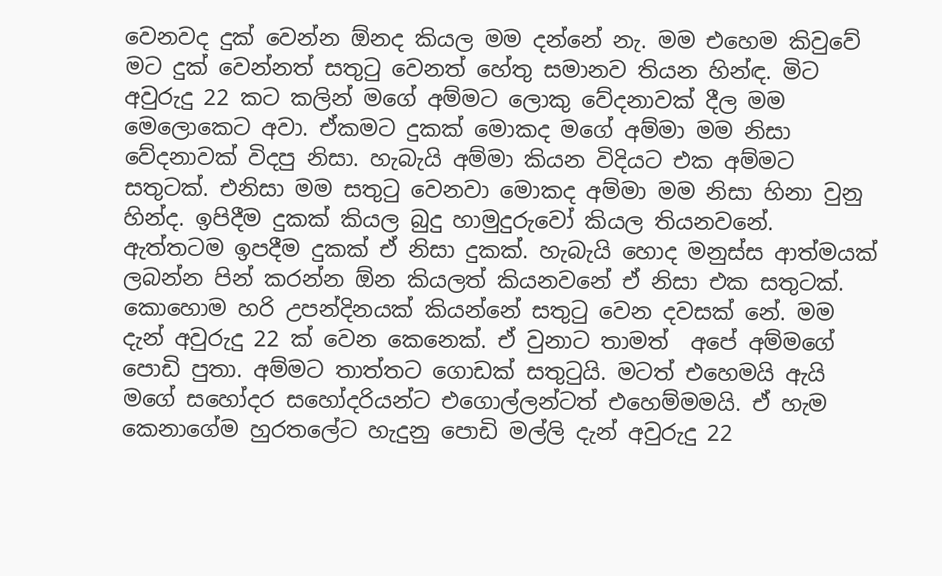වෙනවද දුක් වෙන්න ඕනද කියල මම දන්නේ නැ. මම එහෙම කිවුවේ මට දුක් වෙන්නත් සතුටු වෙනත් හේතු සමානව තියන හින්ඳ. මිට අවුරුදු 22 කට කලින් මගේ අම්මට ලොකු වේදනාවක් දීල මම මෙලොකෙට අවා. ඒකමට දුකක් මොකද මගේ අම්මා මම නිසා වේදනාවක් විදපු නිසා. හැබැයි අම්මා කියන විදියට එක අම්මට සතුටක්. එනිසා මම සතුටු වෙනවා මොකද අම්මා මම නිසා හිනා වුනු හින්ද. ඉපිදීම දුකක් කියල බුදු හාමුදුරුවෝ කියල තියනවනේ. ඇත්තටම ඉපදීම දුකක් ඒ නිසා දුකක්. හැබැයි හොද මනුස්ස ආත්මයක් ලබන්න පින් කරන්න ඕන කියලත් කියනවනේ ඒ නිසා එක සතුටක්. කොහොම හරි උපන්දිනයක් කියන්නේ සතුටු වෙන දවසක් නේ. මම දැන් අවුරුදු 22 ක් වෙන කෙනෙක්. ඒ වුනාට තාමත්  අපේ අම්මගේ පොඩි පුතා. අම්මට තාත්තට ගොඩක් සතුටුයි. මටත් එහෙමයි ඇයි මගේ සහෝදර සහෝදරියන්ට එගොල්ලන්ටත් එහෙම්මමයි. ඒ හැම කෙනාගේම හුරතලේට හැදුනු පොඩි මල්ලි දැන් අවුරුදු 22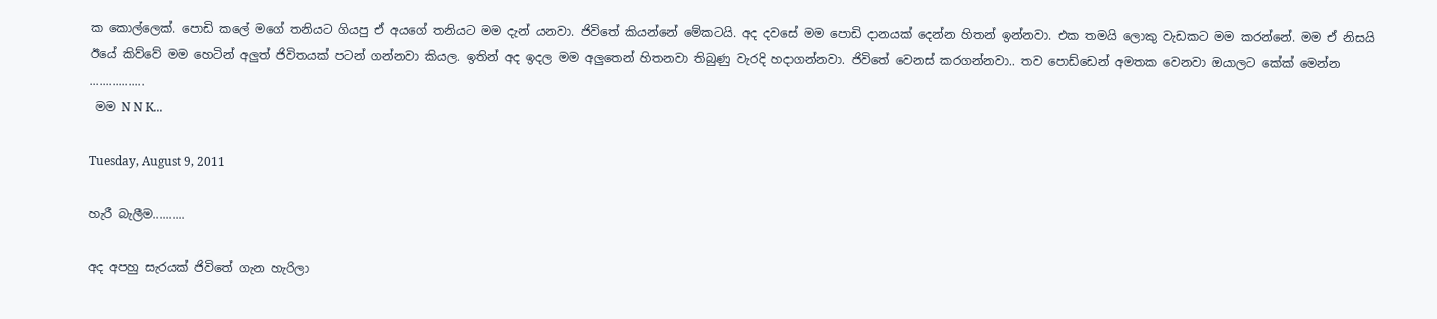ක කොල්ලෙක්. පොඩි කලේ මගේ තනියට ගියපු ඒ අයගේ තනියට මම දැන් යනවා. ජිවිතේ කියන්නේ මේකටයි. අද දවසේ මම පොඩි දානයක් දෙන්න හිතන් ඉන්නවා. එක තමයි ලොකු වැඩකට මම කරන්නේ. මම ඒ නිසයි ඊයේ කිව්වේ මම හෙටින් අලුත් ජිවිතයක් පටන් ගන්නවා කියල. ඉතින් අද ඉදල මම අලුතෙන් හිතනවා තිබුණු වැරදි හදාගන්නවා. ජිවිතේ වෙනස් කරගන්නවා.. තව පොඩ්ඩෙන් අමතක වෙනවා ඔයාලට කේක් මෙන්න .................
 මම N N K...

Tuesday, August 9, 2011

හැරී බැලීම..........

අද අපහු සැරයක් ජිවිතේ ගැන හැරිලා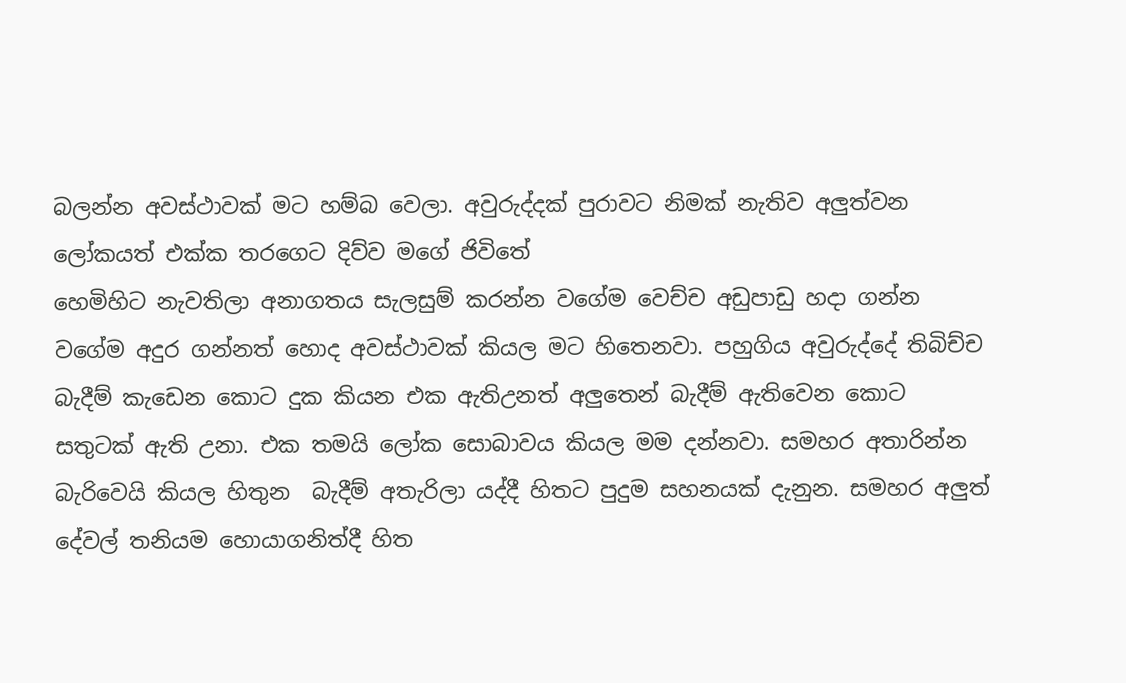බලන්න අවස්ථාවක් මට හම්බ වෙලා. අවුරුද්දක් පුරාවට නිමක් නැතිව අලුත්වන ලෝකයත් එක්ක තරගෙට දිව්ව මගේ ජිවිතේ
හෙමිහිට නැවතිලා අනාගතය සැලසුම් කරන්න වගේම වෙච්ච අඩුපාඩු හදා ගන්න වගේම අදුර ගන්නත් හොද අවස්ථාවක් කියල මට හිතෙනවා. පහුගිය අවුරුද්දේ තිබිච්ච බැදීම් කැඩෙන කොට දුක කියන එක ඇතිඋනත් අලුතෙන් බැදීම් ඇතිවෙන කොට සතුටක් ඇති උනා. එක තමයි ලෝක සොබාවය කියල මම දන්නවා. සමහර අතාරින්න බැරිවෙයි කියල හිතුන  බැදීම් අතැරිලා යද්දී හිතට පුදුම සහනයක් දැනුන. සමහර අලුත් දේවල් තනියම හොයාගනිත්දී හිත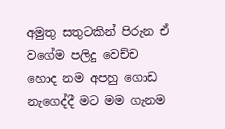අමුතු සතුටකින් පිරුන ඒ වගේම පලිදු වෙච්ච හොද නම අපහු ගොඩ නැගෙද්දී මට මම ගැනම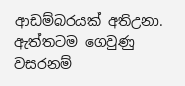ආඩම්බරයක් අතිඋනා. ඇත්තටම ගෙවුණු වසරනම්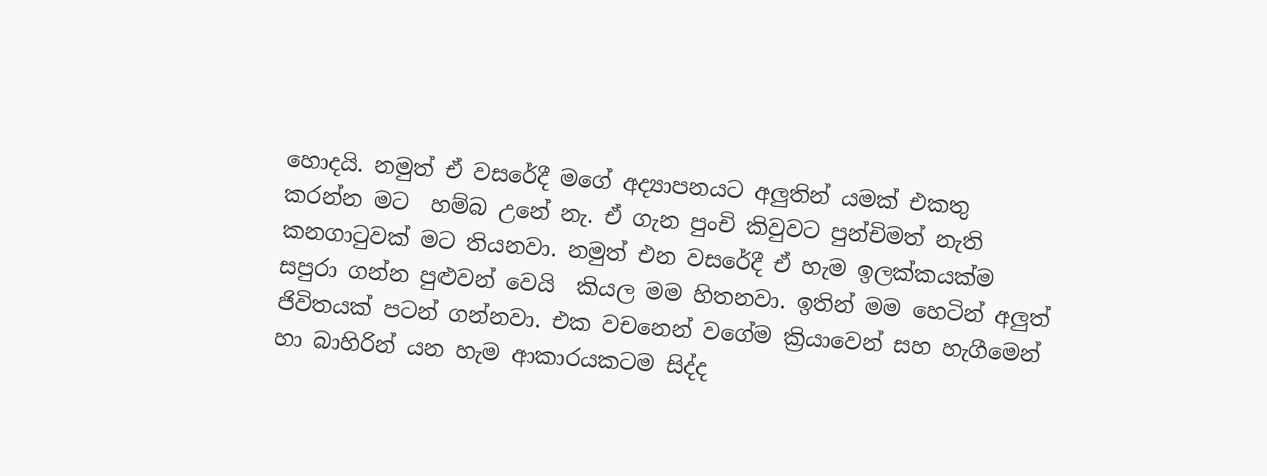හොදයි. නමුත් ඒ වසරේදී මගේ අද්‍යාපනයට අලුතින් යමක් එකතු  කරන්න මට  හම්බ උනේ නැ. ඒ ගැන පුංචි කිවුවට පුන්චිමත් නැති කනගාටුවක් මට තියනවා. නමුත් එන වසරේදී ඒ හැම ඉලක්කයක්ම සපුරා ගන්න පුළුවන් වෙයි  කියල මම හිතනවා. ඉතින් මම හෙටින් අලුත් ජිවිතයක් පටන් ගන්නවා. එක වචනෙන් වගේම ක්‍රියාවෙන් සහ හැගීමෙන් හා බාහිරින් යන හැම ආකාරයකටම සිද්ද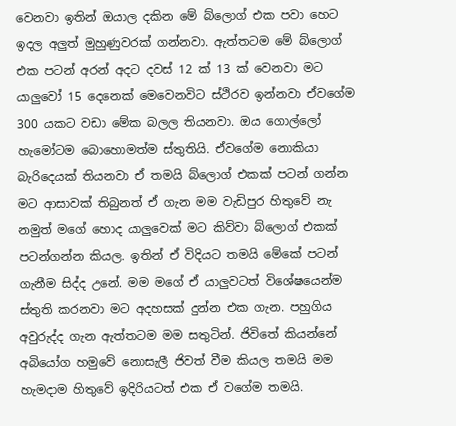වෙනවා ඉතින් ඔයාල දකින මේ බ්ලොග් එක පවා හෙට ඉදල අලුත් මුහුණුවරක් ගන්නවා. ඇත්තටම මේ බ්ලොග් එක පටන් අරන් අදට දවස් 12 ක් 13 ක් වෙනවා මට යාලුවෝ 15 දෙනෙක් මෙවෙනවිට ස්ථිරව ඉන්නවා ඒවගේම 300 යකට වඩා මේක බලල තියනවා. ඔය ගොල්ලෝ හැමෝටම බොහොමත්ම ස්තුතියි. ඒවගේම නොකියා බැරිදෙයක් තියනවා ඒ තමයි බ්ලොග් එකක් පටන් ගන්න මට ආසාවක් තිබුනත් ඒ ගැන මම වැඩිපුර හිතුවේ නැ නමුත් මගේ හොද යාලුවෙක් මට කිව්වා බ්ලොග් එකක් පටන්ගන්න කියල. ඉතින් ඒ විදියට තමයි මේකේ පටන් ගැනීම සිද්ද උනේ. මම මගේ ඒ යාලුවටත් විශේෂයෙන්ම ස්තුති කරනවා මට අදහසක් දුන්න එක ගැන. පහුගිය අවුරුද්ද ගැන ඇත්තටම මම සතුටින්. ජිවිතේ කියන්නේ අබියෝග හමුවේ නොසැලී ජිවත් වීම කියල තමයි මම හැමදාම හිතුවේ ඉදිරියටත් එක ඒ වගේම තමයි.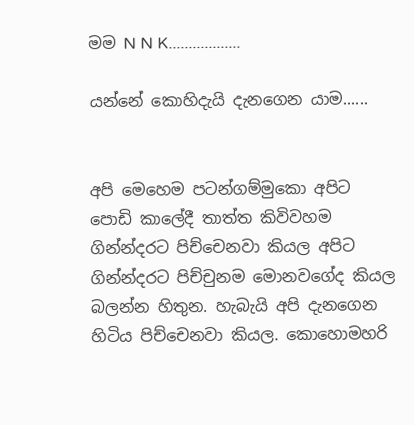මම N N K..................

යන්නේ කොහිදැයි දැනගෙන යාම......


අපි මෙහෙම පටන්ගම්මුකො අපිට පොඩි කාලේදී තාත්ත කිවිවහම ගින්න්දරට පිච්චෙනවා කියල අපිට ගින්න්දරට පිච්චුනම මොනවගේද කියල බලන්න හිතුන. හැබැයි අපි දැනගෙන හිටිය පිච්චෙනවා කියල. කොහොමහරි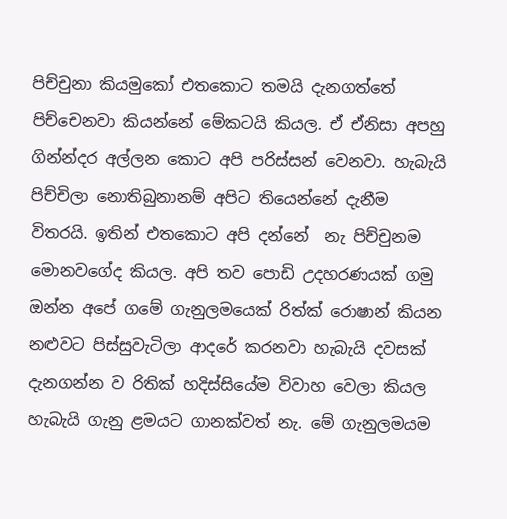පිච්චුනා කියමුකෝ එතකොට තමයි දැනගත්තේ පිච්චෙනවා කියන්නේ මේකටයි කියල. ඒ ඒනිසා අපහු ගින්න්දර අල්ලන කොට අපි පරිස්සන් වෙනවා. හැබැයි පිච්චිලා නොතිබුනානම් අපිට තියෙන්නේ දැනීම විතරයි. ඉතින් එතකොට අපි දන්නේ  නැ පිච්චුනම මොනවගේද කියල. අපි තව පොඩි උදහරණයක් ගමු ඔන්න අපේ ගමේ ගැනුලමයෙක් රිත්ක් රොෂාන් කියන නළුවට පිස්සුවැටිලා ආදරේ කරනවා හැබැයි දවසක් දැනගන්න ව රිතික් හදිස්සියේම විවාහ වෙලා කියල හැබැයි ගැනු ළමයට ගානක්වත් නැ. මේ ගැනුලමයම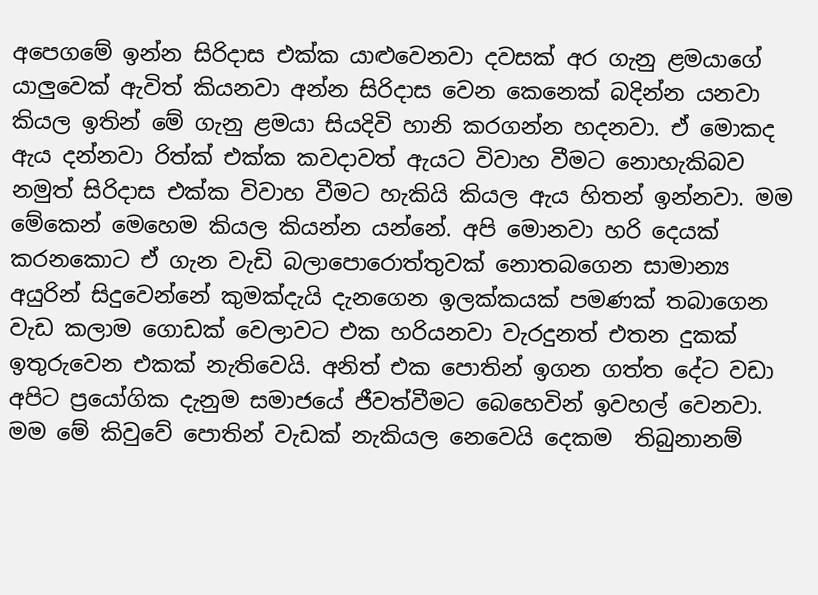අපෙගමේ ඉන්න සිරිදාස එක්ක යාළුවෙනවා දවසක් අර ගැනු ළමයාගේ යාලුවෙක් ඇවිත් කියනවා අන්න සිරිදාස වෙන කෙනෙක් බදින්න යනවා කියල ඉතින් මේ ගැනු ළමයා සියදිවි හානි කරගන්න හදනවා. ඒ මොකද ඇය දන්නවා රිත්ක් එක්ක කවදාවත් ඇයට විවාහ වීමට නොහැකිබව නමුත් සිරිදාස එක්ක විවාහ වීමට හැකියි කියල ඇය හිතන් ඉන්නවා. මම මේකෙන් මෙහෙම කියල කියන්න යන්නේ. අපි මොනවා හරි දෙයක් කරනකොට ඒ ගැන වැඩි බලාපොරොත්තුවක් නොතබගෙන සාමාන්‍ය අයුරින් සිදුවෙන්නේ කුමක්දැයි දැනගෙන ඉලක්කයක් පමණක් තබාගෙන වැඩ කලාම ගොඩක් වෙලාවට එක හරියනවා වැරදුනත් එතන දුකක් ඉතුරුවෙන එකක් නැතිවෙයි. අනිත් එක පොතින් ඉගන ගත්ත දේට වඩා අපිට ප්‍රයෝගික දැනුම සමාජයේ ජීවත්වීමට බෙහෙවින් ඉවහල් වෙනවා. මම මේ කිවුවේ පොතින් වැඩක් නැකියල නෙවෙයි දෙකම  තිබුනානම්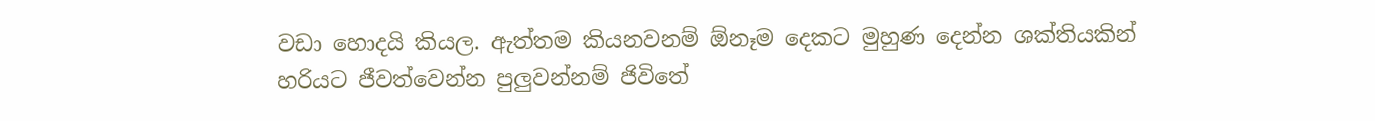වඩා හොදයි කියල. ඇත්තම කියනවනම් ඕනෑම දෙකට මුහුණ දෙන්න ශක්තියකින් හරියට ජීවත්වෙන්න පුලුවන්නම් ජිවිතේ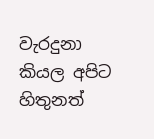වැරදුනා කියල අපිට හිතුනත්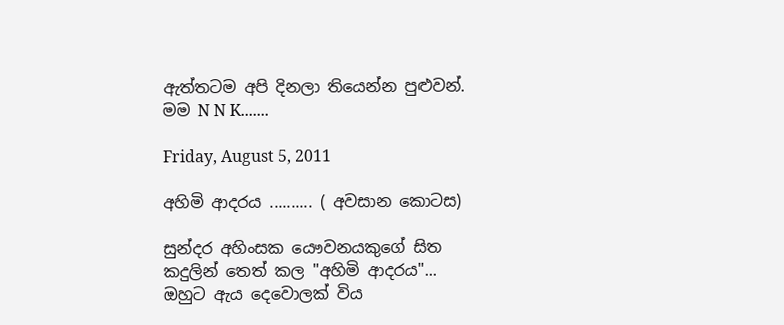ඇත්තටම අපි දිනලා තියෙන්න පුළුවන්.
මම N N K.......

Friday, August 5, 2011

අහිමි ආදරය .......... ( අවසාන කොටස)

සුන්දර අහිංසක යෞවනයකුගේ සිත කදුලින් තෙත් කල "අහිමි ආදරය"...
ඔහුට ඇය දෙවොලක් විය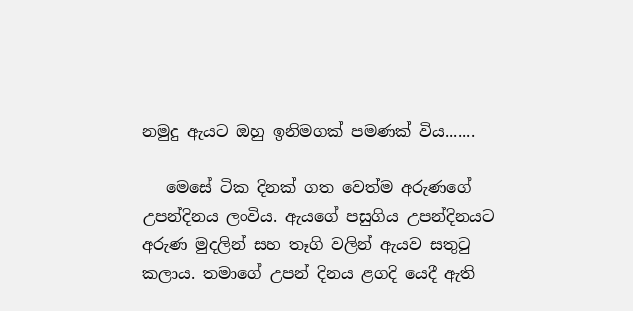නමුදු ඇයට ඔහු ඉනිමගක් පමණක් විය.......

   මෙසේ ටික දිනක් ගත වෙත්ම අරුණගේ උපන්දිනය ලංවිය. ඇයගේ පසුගිය උපන්දිනයට අරුණ මුදලින් සහ තෑගි වලින් ඇයව සතුටු කලාය. තමාගේ උපන් දිනය ළගදි යෙදී ඇති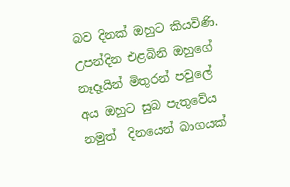බව දිනක් ඔහුට කියවිණි.  උපන්දින එළබිනි ඔහුගේ නෑදෑයින් මිතුරන් පවුලේ අය ඔහුට සුබ පැතුවේය නමුත්  දිනයෙන් බාගයක්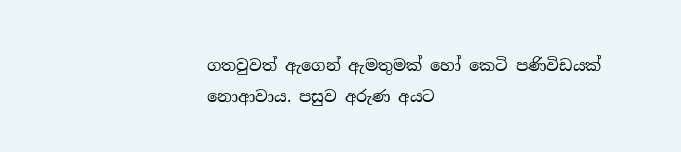ගතවුවත් ඇගෙන් ඇමතුමක් හෝ කෙටි පණිවිඩයක්  නොආවාය. පසුව අරුණ අයට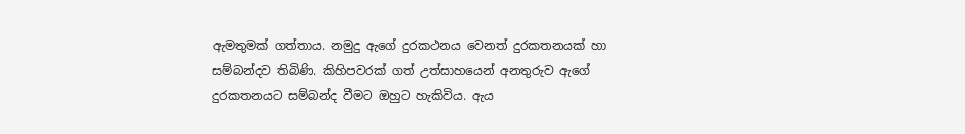ඇමතුමක් ගත්තාය. නමුදු ඇගේ දුරකථනය වෙනත් දුරකතනයක් හා සම්බන්දව තිබිණි. කිහිපවරක් ගත් උත්සාහයෙන් අනතුරුව ඇගේ දුරකතනයට සම්බන්ද වීමට ඔහුට හැකිවිය. ඇය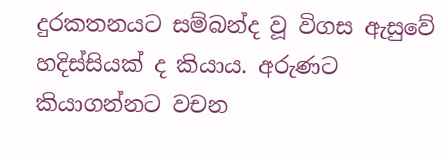දුරකතනයට සම්බන්ද වූ විගස ඇසුවේ හදිස්සියක් ද කියාය. අරුණට කියාගන්නට වචන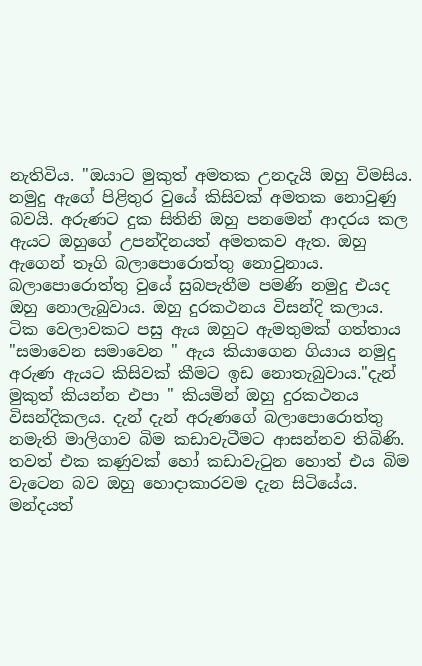නැතිවිය. "ඔයාට මුකුත් අමතක උනදැයි ඔහු විමසිය. නමුදු ඇගේ පිළිතුර වුයේ කිසිවක් අමතක නොවුණු බවයි. අරුණට දුක සිතිනි ඔහු පනමෙන් ආදරය කල ඇයට ඔහුගේ උපන්දිනයත් අමතකව ඇත. ඔහු ඇගෙන් තෑගි බලාපොරොත්තු නොවුනාය. බලාපොරොත්තු වුයේ සුබපැතීම පමණි නමුදු එයද ඔහු නොලැබුවාය. ඔහු දුරකථනය විසන්දි කලාය.
ටික වෙලාවකට පසු ඇය ඔහුට ඇමතුමක් ගත්තාය "සමාවෙන සමාවෙන " ඇය කියාගෙන ගියාය නමුදු අරුණ ඇයට කිසිවක් කීමට ඉඩ නොතැබුවාය."දැන් මුකුත් කියන්න එපා " කියමින් ඔහු දුරකථනය විසන්දිකලය. දැන් දැන් අරුණගේ බලාපොරොත්තු නමැති මාලිගාව බිම කඩාවැටීමට ආසන්නව තිබිණි. තවත් එක කණුවක් හෝ කඩාවැටුන හොත් එය බිම වැටෙන බව ඔහු හොදාකාරවම දැන සිටියේය. මන්දයත්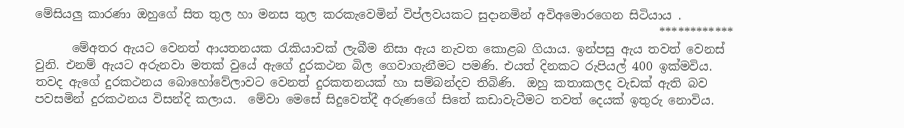මේසියලු කාරණා ඔහුගේ සිත තුල හා මනස තුල කරකැවෙමින් විප්ලවයකට සුදානමින් අවිඅමොරගෙන සිටියාය .
                                                                                                        ************
      මේඅතර ඇයට වෙනත් ආයතනයක රැකියාවක් ලැබීම නිසා ඇය නැවත කොළබ ගියාය. ඉන්පසු ඇය තවත් වෙනස් වුනි. එනම් ඇයට අරුනවා මතක් වුයේ ඇගේ දුරකථන බිල ගෙවාගැනීමට පමණි. එයත් දිනකට රුපියල් 400 ඉක්මවිය. තවද ඇගේ දුරකථනය බොහෝවේලාවට වෙනත් දුරකතනයක් හා සම්බන්දව තිබිණි.  ඔහු කතාකලද වැඩක් ඇති බව පවසමින් දුරකථනය විසන්දි කලාය.  මේවා මෙසේ සිදුවෙත්දී අරුණගේ සිතේ කඩාවැටීමට තවත් දෙයක් ඉතුරු නොවිය.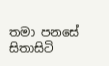තමා පනසේ සිතාසිටි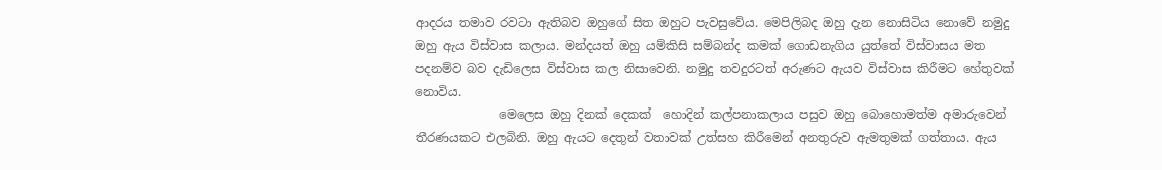ආදරය තමාව රවටා ඇතිබව ඔහුගේ සිත ඔහුට පැවසුවේය. මෙපිලිබද ඔහු දැන නොසිටිය නොවේ නමුදු ඔහු ඇය විස්වාස කලාය. මන්දයත් ඔහු යම්කිසි සම්බන්ද කමක් ගොඩනැගිය යුත්තේ විස්වාසය මත පදනම්ව බව දැඩිලෙස විස්වාස කල නිසාවෙනි. නමුදු තවදුරටත් අරුණට ඇයව විස්වාස කිරීමට හේතුවක් නොවිය.
              මෙලෙස ඔහු දිනක් දෙකක්  හොදින් කල්පනාකලාය පසුව ඔහු බොහොමත්ම අමාරුවෙන් තීරණයකට එලබිනි. ඔහු ඇයට දෙතුන් වතාවක් උත්සහ කිරීමෙන් අනතුරුව ඇමතුමක් ගත්තාය. ඇය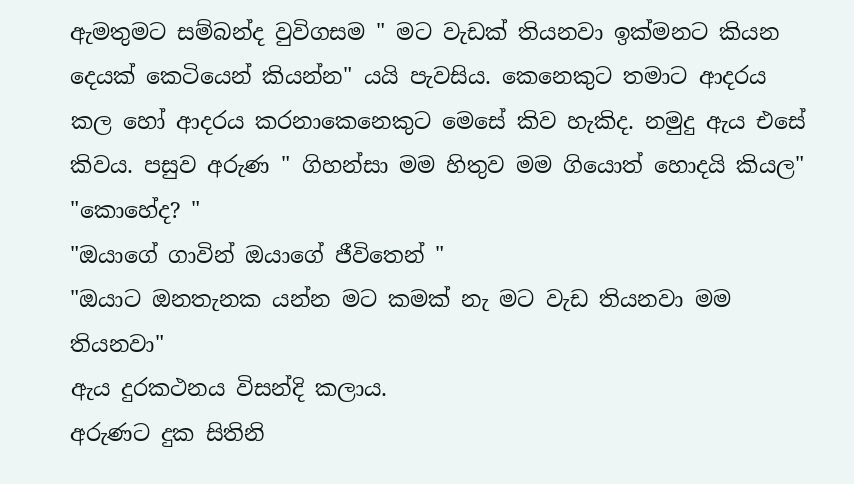ඇමතුමට සම්බන්ද වුවිගසම " මට වැඩක් තියනවා ඉක්මනට කියන දෙයක් කෙටියෙන් කියන්න" යයි පැවසිය. කෙනෙකුට තමාට ආදරය කල හෝ ආදරය කරනාකෙනෙකුට මෙසේ කිව හැකිද. නමුදු ඇය එසේ කිවය. පසුව අරුණ " ගිහන්සා මම හිතුව මම ගියොත් හොදයි කියල"
"කොහේද? "
"ඔයාගේ ගාවින් ඔයාගේ ජීවිතෙන් "
"ඔයාට ඔනතැනක යන්න මට කමක් නැ මට වැඩ තියනවා මම තියනවා"
ඇය දුරකථනය විසන්දි කලාය.
අරුණට දුක සිතිනි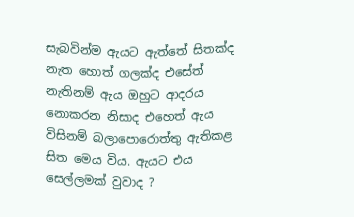සැබවින්ම ඇයට ඇත්තේ සිතක්ද නැත හොත් ගලක්ද එසේත් නැතිනම් ඇය ඔහුට ආදරය නොකරන නිසාද එහෙත් ඇය විසිනම් බලාපොරොත්තු ඇතිකළ සිත මෙය විය. ඇයට එය සෙල්ලමක් වුවාද ?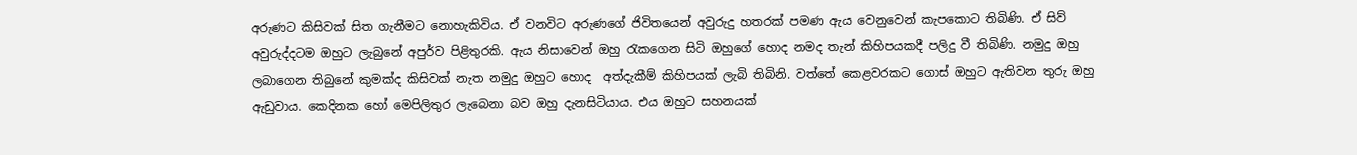අරුණට කිසිවක් සිත ගැනීමට නොහැකිවිය. ඒ වනවිට අරුණගේ ජිවිතයෙන් අවුරුදු හතරක් පමණ ඇය වෙනුවෙන් කැපකොට තිබිණි. ඒ සිව් අවුරුද්දටම ඔහුට ලැබුනේ අපුර්ව පිළිතුරකි. ඇය නිසාවෙන් ඔහු රැකගෙන සිටි ඔහුගේ හොද නමද තැන් කිහිපයකදී පලිදු වී තිබිණි. නමුදු ඔහු ලබාගෙන තිබුනේ කුමක්ද කිසිවක් නැත නමුදු ඔහුට හොද  අත්දැකීම් කිහිපයක් ලැබි තිබිනි. වත්තේ කෙළවරකට ගොස් ඔහුට ඇතිවන තුරු ඔහු ඇඩුවාය. කෙදිනක හෝ මෙපිලිතුර ලැබෙනා බව ඔහු දැනසිටියාය. එය ඔහුට සහනයක්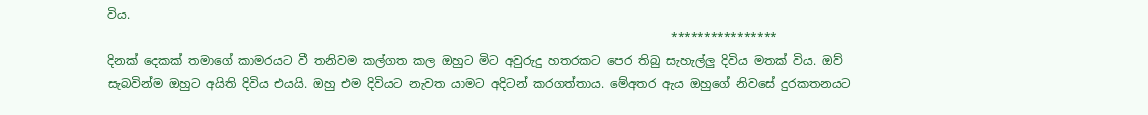විය.
                                                                                              ****************
දිනක් දෙකක් තමාගේ කාමරයට වී තනිවම කල්ගත කල ඔහුට මිට අවුරුදු හතරකට පෙර තිබු සැහැල්ලු දිවිය මතක් විය. ඔව් සැබවින්ම ඔහුට අයිති දිවිය එයයි. ඔහු එම දිවියට නැවත යාමට අදිටන් කරගත්තාය. මේඅතර ඇය ඔහුගේ නිවසේ දුරකතනයට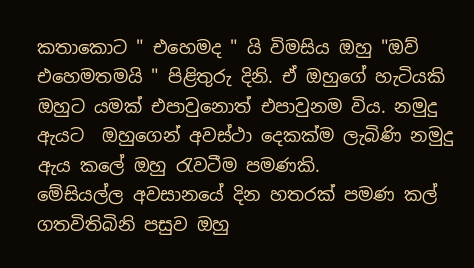කතාකොට " එහෙමද " යි විමසිය ඔහු "ඔව් එහෙමතමයි " පිළිතුරු දිනි. ඒ ඔහුගේ හැටියකි ඔහුට යමක් එපාවුනොත් එපාවුනම විය. නමුදු ඇයට  ඔහුගෙන් අවස්ථා දෙකක්ම ලැබිණි නමුදු ඇය කලේ ඔහු රැවටීම පමණකි.
මේසියල්ල අවසානයේ දින හතරක් පමණ කල් ගතවිතිබිනි පසුව ඔහු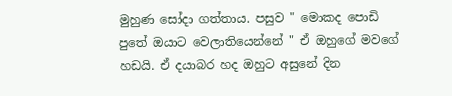මුහුණ සෝදා ගත්තාය. පසුව " මොකද පොඩි පුතේ ඔයාට වෙලාතියෙන්නේ " ඒ ඔහුගේ මවගේ හඩයි. ඒ දයාබර හද ඔහුට අසුනේ දින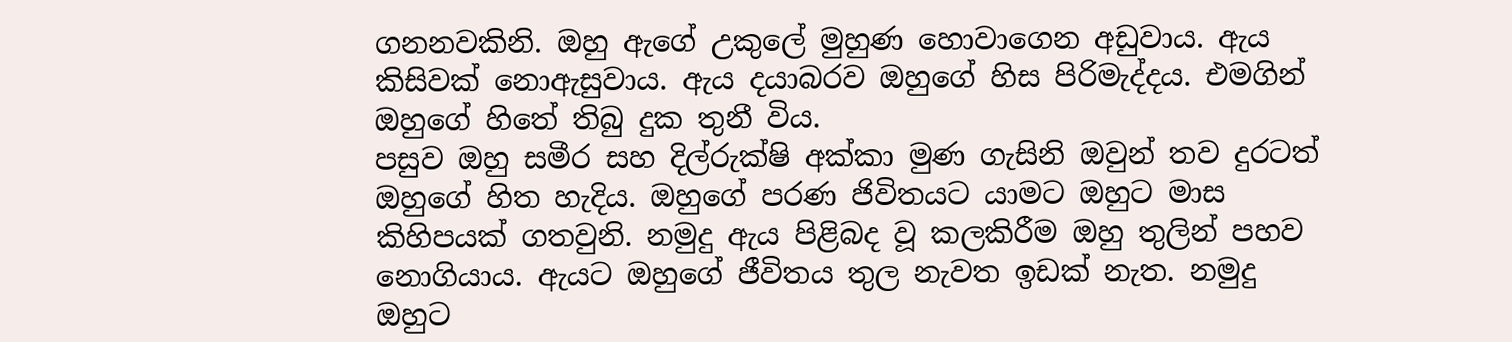ගනනවකිනි. ඔහු ඇගේ උකුලේ මුහුණ හොවාගෙන අඩුවාය. ඇය කිසිවක් නොඇසුවාය. ඇය දයාබරව ඔහුගේ හිස පිරිමැද්දය. එමගින් ඔහුගේ හිතේ තිබු දුක තුනී විය.
පසුව ඔහු සමීර සහ දිල්රුක්ෂි අක්කා මුණ ගැසිනි ඔවුන් තව දුරටත් ඔහුගේ හිත හැදිය. ඔහුගේ පරණ ජිවිතයට යාමට ඔහුට මාස කිහිපයක් ගතවුනි. නමුදු ඇය පිළිබද වූ කලකිරීම ඔහු තුලින් පහව නොගියාය. ඇයට ඔහුගේ ජීවිතය තුල නැවත ඉඩක් නැත. නමුදු ඔහුට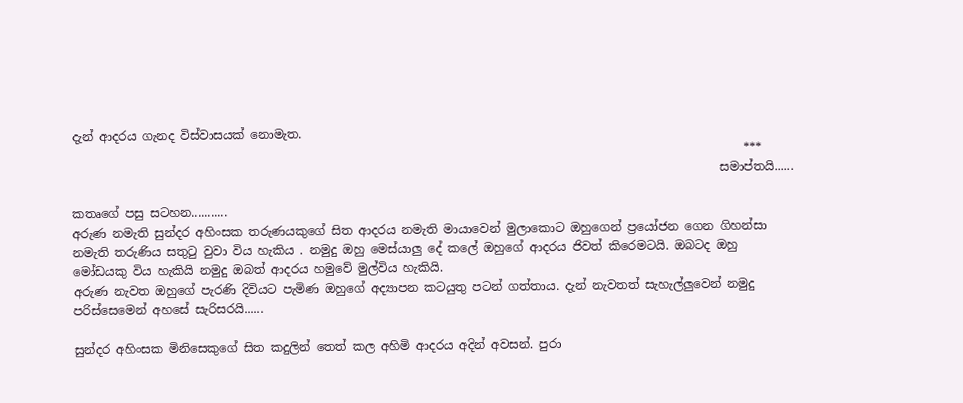දැන් ආදරය ගැනද විස්වාසයක් නොමැත.
                                                                                                                ***
                                                                                                            සමාප්තයි......

කතෘගේ පසු සටහන...........
අරුණ නමැති සුන්දර අහිංසක තරුණයකුගේ සිත ආදරය නමැති මායාවෙන් මුලාකොට ඔහුගෙන් ප්‍රයෝජන ගෙන ගිහන්සා නමැති තරුණිය සතුටු වුවා විය හැකිය . නමුදු ඔහු මෙස්යාලු දේ කලේ ඔහුගේ ආදරය ජිවත් කිරෙමටයි. ඔබටද ඔහු මෝඩයකු විය හැකියි නමුදු ඔබත් ආදරය හමුවේ මුල්විය හැකියි.
අරුණ නැවත ඔහුගේ පැරණි දිවියට පැමිණ ඔහුගේ අද්‍යාපන කටයුතු පටන් ගත්තාය. දැන් නැවතත් සැහැල්ලුවෙන් නමුදු පරිස්සෙමෙන් අහසේ සැරිසරයි......

සුන්දර අහිංසක මිනිසෙකුගේ සිත කදුලින් තෙත් කල අහිමි ආදරය අදින් අවසන්. පුරා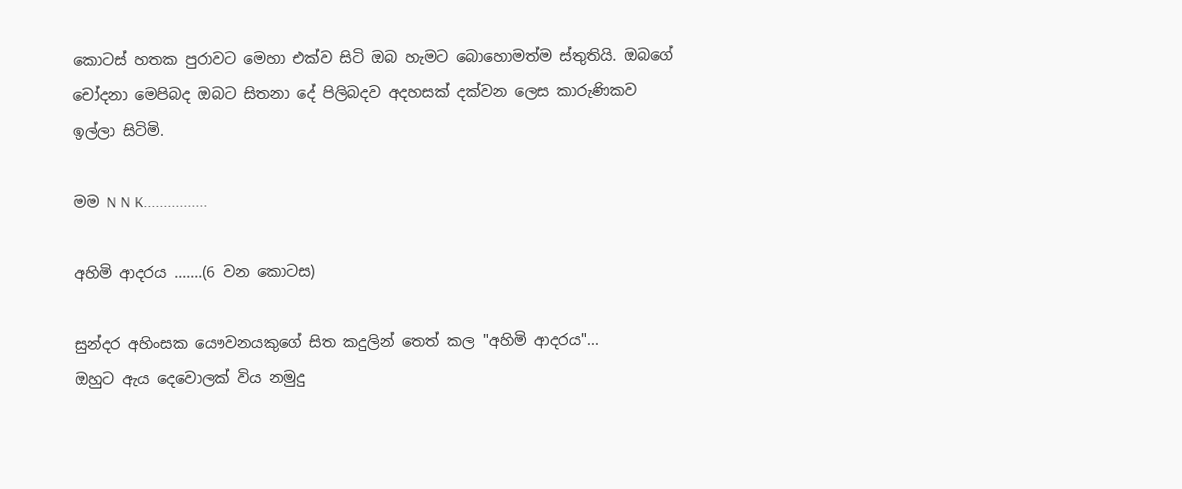කොටස් හතක පුරාවට මෙහා එක්ව සිටි ඔබ හැමට බොහොමත්ම ස්තුතියි. ඔබගේ චෝදනා මෙපිබද ඔබට සිතනා දේ පිලිබදව අදහසක් දක්වන ලෙස කාරුණිකව ඉල්ලා සිටිමි.

මම N N K................

අහිමි ආදරය .......(6 වන කොටස)

සුන්දර අහිංසක යෞවනයකුගේ සිත කදුලින් තෙත් කල "අහිමි ආදරය"...
ඔහුට ඇය දෙවොලක් විය නමුදු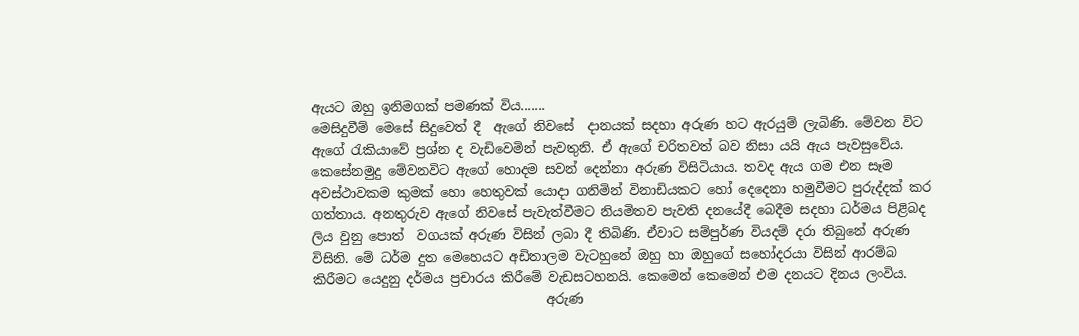ඇයට ඔහු ඉනිමගක් පමණක් විය.......
මෙසිදුවීම් මෙසේ සිදුවෙත් දී  ඇගේ නිවසේ  දානයක් සදහා අරුණ හට ඇරයුම් ලැබිණි. මේවන විට ඇගේ රැකියාවේ ප්‍රශ්න ද වැඩිවෙමින් පැවතුනි. ඒ ඇගේ චරිතවත් බව නිසා යයි ඇය පැවසුවේය. කෙසේනමුදු මේවනවිට ඇගේ හොදම සවන් දෙන්නා අරුණ විසිටියාය. තවද ඇය ගම එන සෑම අවස්ථාවකම කුමක් හො හෙතුවක් යොදා ගනිමින් විනාඩියකට හෝ දෙදෙනා හමුවීමට පුරුද්දක් කර ගත්තාය. අනතුරුව ඇගේ නිවසේ පැවැත්වීමට නියමිතව පැවති දනයේදී බෙදීම සදහා ධර්මය පිළිබද ලිය වුනු පොත්  වගයක් අරුණ විසින් ලබා දී තිබිණි. ඒවාට සම්පුර්ණ වියදම් දරා තිබුනේ අරුණ විසිනි. මේ ධර්ම දුත මෙහෙයට අඩිතාලම වැටහුනේ ඔහු හා ඔහුගේ සහෝදරයා විසින් ආරම්බ කිරීමට යෙදුනු දර්මය ප්‍රචාරය කිරීමේ වැඩසටහනයි. කෙමෙන් කෙමෙන් එම දනයට දිනය ලංවිය.
                                    අරුණ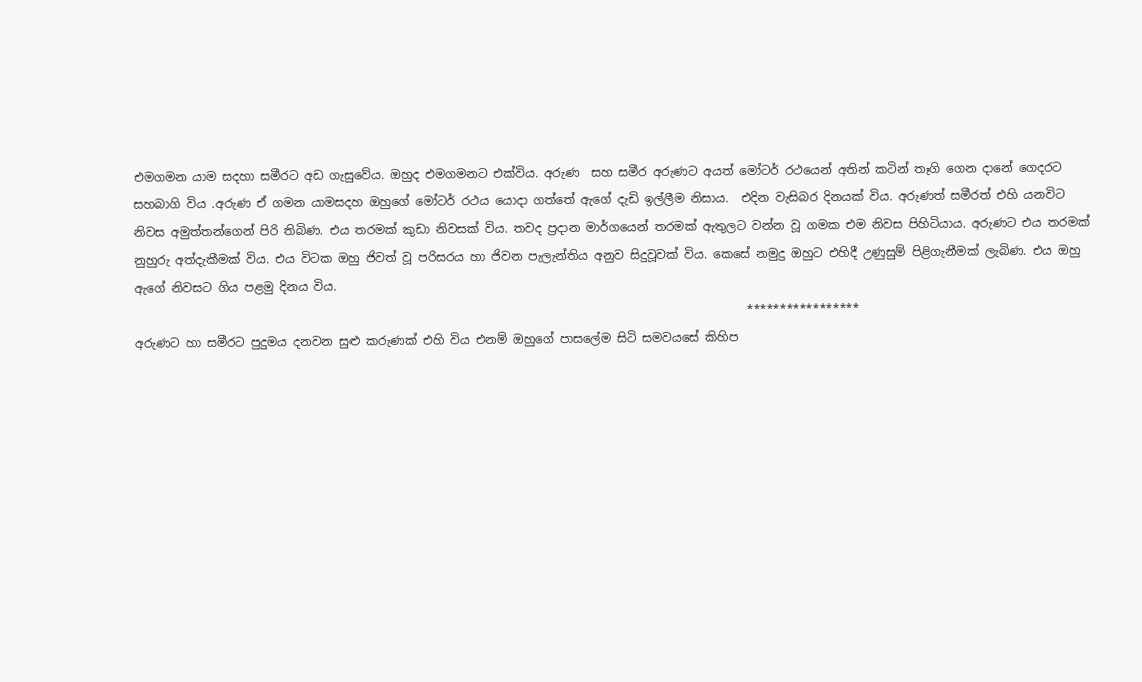එමගමන යාම සදහා සමීරට අඩ ගැසුවේය. ඔහුද එමගමනට එක්විය. අරුණ  සහ සමීර අරුණට අයත් මෝටර් රථයෙන් අතින් කටින් තෑගි ගෙන දානේ ගෙදරට සහබාගි විය .අරුණ ඒ ගමන යාමසදහ ඔහුගේ මෝටර් රථය යොදා ගත්තේ ඇගේ දැඩි ඉල්ලීම නිසාය.  එදින වැසිබර දිනයක් විය. අරුණත් සමීරත් එහි යනවිට නිවස අමුත්තන්ගෙන් පිරි තිබිණ. එය තරමක් කුඩා නිවසක් විය. තවද ප්‍රදාන මාර්ගයෙන් තරමක් ඇතුලට වන්න වූ ගමක එම නිවස පිහිටියාය. අරුණට එය තරමක් නුහුරු අත්දැකීමක් විය. එය විටක ඔහු ජිවත් වූ පරිසරය හා ජිවන පැලැන්තිය අනුව සිදුවූවක් විය. කෙසේ නමුදු ඔහුට එහිදී උණුසුම් පිළිගැනීමක් ලැබිණ. එය ඔහු ඇගේ නිවසට ගිය පළමු දිනය විය.
                                                                                                      *****************
අරුණට හා සමීරට පුදුමය දනවන සුළු කරුණක් එහි විය එනම් ඔහුගේ පාසලේම සිටි සමවයසේ කිහිප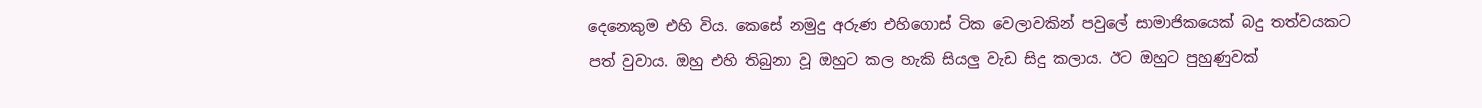දෙනෙකුම එහි විය. කෙසේ නමුදු අරුණ එහිගොස් ටික වෙලාවකින් පවුලේ සාමාජිකයෙක් බදු තත්වයකට පත් වුවාය. ඔහු එහි තිබුනා වූ ඔහුට කල හැකි සියලු වැඩ සිදු කලාය. ඊට ඔහුට පුහුණුවක්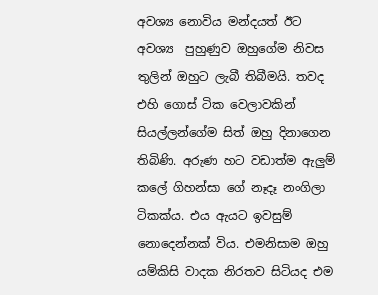අවශ්‍ය නොවිය මන්දයත් ඊට අවශ්‍ය  පුහුණුව ඔහුගේම නිවස තුලින් ඔහුට ලැබී තිබීමයි. තවද එහි ගොස් ටික වෙලාවකින් සියල්ලන්ගේම සිත් ඔහු දිනාගෙන තිබිණි. අරුණ හට වඩාත්ම ඇලුම් කලේ ගිහන්සා ගේ නෑදෑ නංගිලා ටිකක්ය. එය ඇයට ඉවසුම් නොදෙන්නක් විය. එමනිසාම ඔහු යම්කිසි වාදක නිරතව සිටියද එම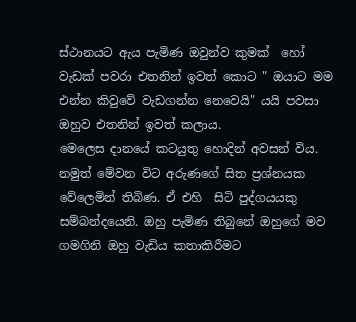ස්ථානයට ඇය පැමිණ ඔවුන්ව කුමක්  හෝ වැඩක් පවරා එතනින් ඉවත් කොට " ඔයාට මම එන්න කිවුවේ වැඩගන්න නෙවෙයි" යයි පවසා ඔහුව එතනින් ඉවත් කලාය.
මෙලෙස දානයේ කටයුතු හොදින් අවසන් විය. නමුත් මේවන විට අරුණගේ සිත ප්‍රශ්නයක වේලෙමින් තිබිණ. ඒ එහි  සිටි පුද්ගයයකු සම්බන්දයෙනි. ඔහු පැමිණ තිබුනේ ඔහුගේ මව ගමගිනි ඔහු වැඩිය කතාකිරීමට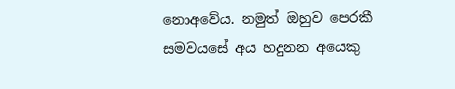නොඅවේය. නමුත් ඔහුව පෙරකී සමවයසේ අය හදුනන අයෙකු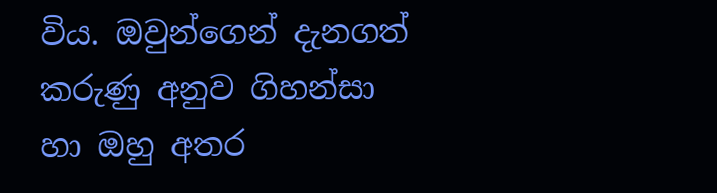විය. ඔවුන්ගෙන් දැනගත් කරුණු අනුව ගිහන්සා හා ඔහු අතර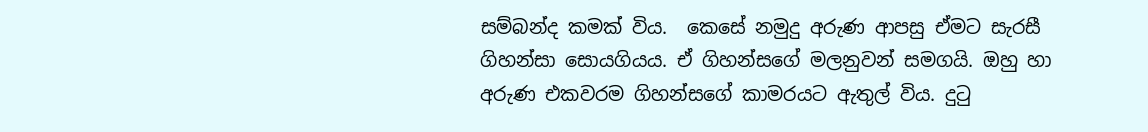සම්බන්ද කමක් විය.  කෙසේ නමුදු අරුණ ආපසු ඒමට සැරසී ගිහන්සා සොයගියය. ඒ ගිහන්සගේ මලනුවන් සමගයි. ඔහු හා අරුණ එකවරම ගිහන්සගේ කාමරයට ඇතුල් විය. දුටු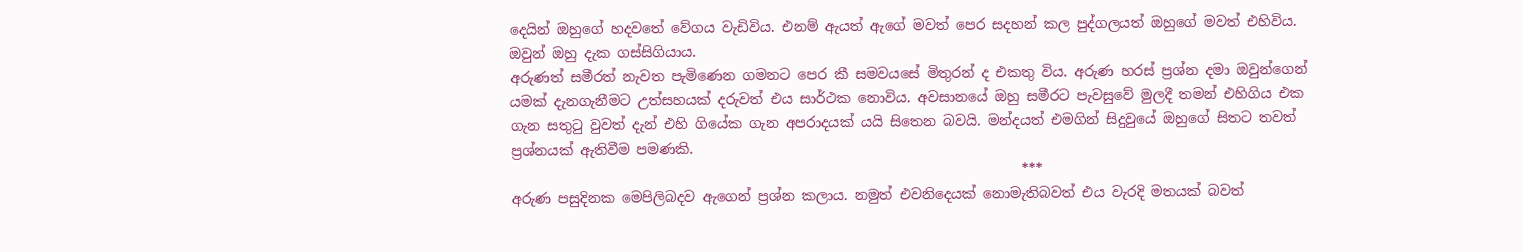දෙයින් ඔහුගේ හදවතේ වේගය වැඩිවිය. එනම් ඇයත් ඇගේ මවත් පෙර සදහන් කල පුද්ගලයත් ඔහුගේ මවත් එහිවිය. ඔවුන් ඔහු දැක ගස්සිගියාය.
අරුණත් සමීරත් නැවත පැමිණෙන ගමනට පෙර කී සමවයසේ මිතුරන් ද එකතු විය. අරුණ හරස් ප්‍රශ්න දමා ඔවුන්ගෙන් යමක් දැනගැනීමට උත්සහයක් දරුවත් එය සාර්ථක නොවිය. අවසානයේ ඔහු සමීරට පැවසුවේ මුලදී තමන් එහිගිය එක ගැන සතුටු වුවත් දැන් එහි ගියේක ගැන අපරාදයක් යයි සිතෙන බවයි. මන්දයත් එමගින් සිදුවුයේ ඔහුගේ සිතට තවත් ප්‍රශ්නයක් ඇතිවීම පමණකි.
                                                                         ***
අරුණ පසුදිනක මෙපිලිබදව ඇගෙන් ප්‍රශ්න කලාය. නමුත් එවනිදෙයක් නොමැතිබවත් එය වැරදි මතයක් බවත්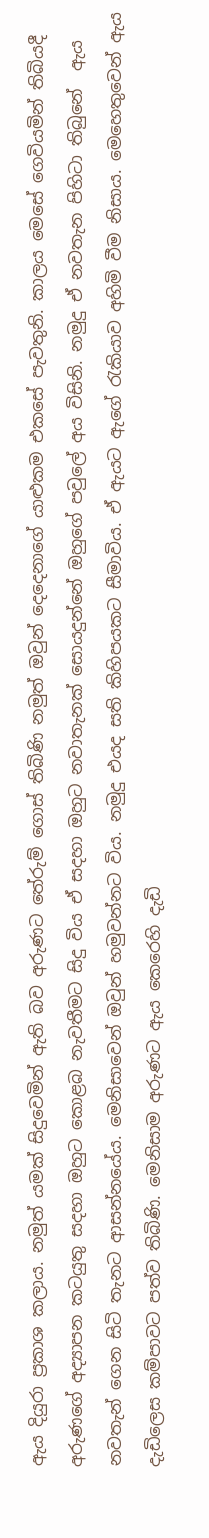ඇය දියුරා ප්‍රකාශ කලාය. නමුත් යමක් සිදුවෙමින් ඇති බව අරුණට තේරුම් ගොස් තිබිණි නමුත් ඔවුන් දෙදෙනාගේ යාළුකම එකසේ පැවතුනි. කාලය මෙසේ ගෙවියමින් තිබියදී අරුණගේ අද්‍යාපන කටයුතු සදහා ඔහුට කොළබ නැවතීමට සිදු විය ඒ සදහා ඔහුට නවාතැනක් සොයදුන්නේ ඔහුගේ පවුලේ අය විසිනි. නමුදු ඒ නවතැන පිහිටා තිබුනේ  ඇය නවතැන් ගෙන සිටි තැනට ආසන්නයේය. මෙනිසාවෙන් ඔවුන් හමුවන්නට විය. නමුදු එයද සති කිහිපයකට සීමාවිය. ඒ ඇයට ඇගේ රැකියාව අහිමි වීම නිසාය. මෙහෙතුවෙන් ඇය දැඩිලෙස කම්පාවට පත්ව තිබිණි. මෙනිසාම අරුණට ඇය කෙරෙහි දැඩි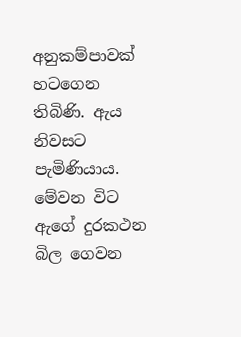අනුකම්පාවක් හටගෙන තිබිණි. ඇය නිවසට පැමිණියාය. මේවන විට ඇගේ දුරකථන බිල ගෙවන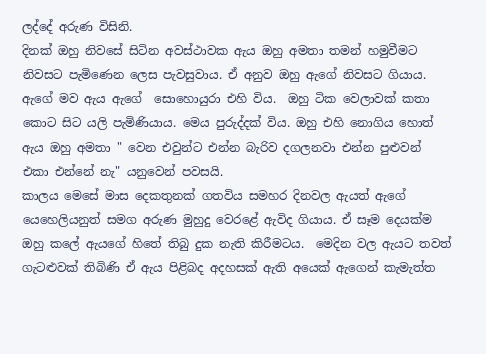ලද්දේ අරුණ විසිනි.
දිනක් ඔහු නිවසේ සිටින අවස්ථාවක ඇය ඔහු අමතා තමන් හමුවීමට නිවසට පැමිණෙන ලෙස පැවසුවාය. ඒ අනුව ඔහු ඇගේ නිවසට ගියාය. ඇගේ මව ඇය ඇගේ  සොහොයුරා එහි විය.  ඔහු ටික වෙලාවක් කතා කොට සිට යලි පැමිණියාය. මෙය පුරුද්දක් විය. ඔහු එහි නොගිය හොත් ඇය ඔහු අමතා " වෙන එවුන්ට එන්න බැරිව දගලනවා එන්න පුළුවන් එකා එන්නේ නැ" යනුවෙන් පවසයි.
කාලය මෙසේ මාස දෙකතුනක් ගතවිය සමහර දිනවල ඇයත් ඇගේ යෙහෙලියනුත් සමග අරුණ මුහුදු වෙරළේ ඇවිද ගියාය. ඒ සෑම දෙයක්ම ඔහු කලේ ඇයගේ හිතේ තිබු දුක නැති කිරීමටය.  මෙදින වල ඇයට තවත් ගැටළුවක් තිබිණි ඒ ඇය පිළිබද අදහසක් ඇති අයෙක් ඇගෙන් කැමැත්ත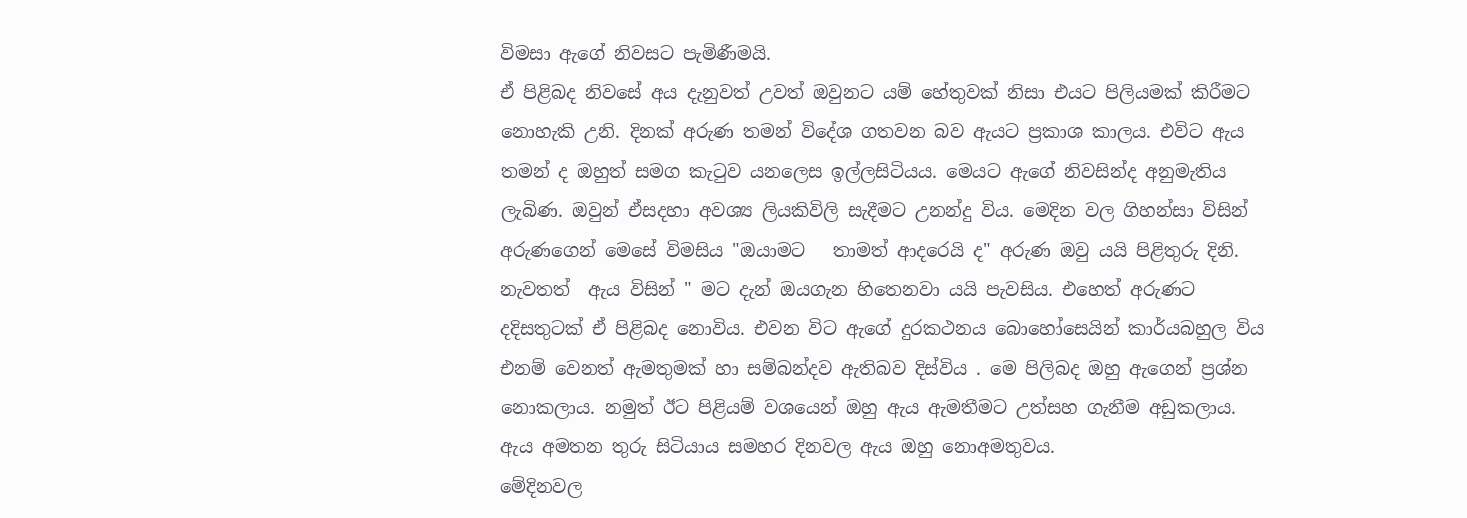විමසා ඇගේ නිවසට පැමිණීමයි.
ඒ පිළිබද නිවසේ අය දැනුවත් උවත් ඔවුනට යම් හේතුවක් නිසා එයට පිලියමක් කිරීමට නොහැකි උනි. දිනක් අරුණ තමන් විදේශ ගතවන බව ඇයට ප්‍රකාශ කාලය. එවිට ඇය තමන් ද ඔහුත් සමග කැටුව යනලෙස ඉල්ලසිටියය. මෙයට ඇගේ නිවසින්ද අනුමැතිය ලැබිණ. ඔවුන් ඒසදහා අවශ්‍ය ලියකිවිලි සැදීමට උනන්දු විය. මෙදින වල ගිහන්සා විසින් අරුණගෙන් මෙසේ විමසිය "ඔයාමට   තාමත් ආදරෙයි ද" අරුණ ඔවු යයි පිළිතුරු දිනි. නැවතත්  ඇය විසින් " මට දැන් ඔයගැන හිතෙනවා යයි පැවසිය. එහෙත් අරුණට දදිසතුටක් ඒ පිළිබද නොවිය. එවන විට ඇගේ දුරකථනය බොහෝසෙයින් කාර්යබහුල විය එනම් වෙනත් ඇමතුමක් හා සම්බන්දව ඇතිබව දිස්විය . මෙ පිලිබද ඔහු ඇගෙන් ප්‍රශ්න නොකලාය. නමුත් ඊට පිළියම් වශයෙන් ඔහු ඇය ඇමතීමට උත්සහ ගැනීම අඩුකලාය. ඇය අමතන තුරු සිටියාය සමහර දිනවල ඇය ඔහු නොඅමතුවය.
මේදිනවල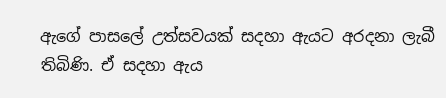ඇගේ පාසලේ උත්සවයක් සදහා ඇයට අරදනා ලැබී තිබිණි. ඒ සදහා ඇය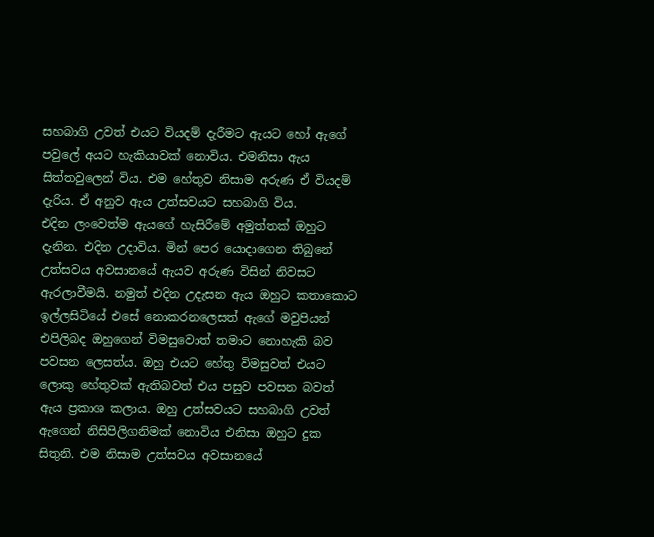සහබාගි උවත් එයට වියදම් දැරීමට ඇයට හෝ ඇගේ පවුලේ අයට හැකියාවක් නොවිය. එමනිසා ඇය සිත්තවුලෙන් විය. එම හේතුව නිසාම අරුණ ඒ වියදම් දැරිය. ඒ අනුව ඇය උත්සවයට සහබාගි විය.
එදින ලංවෙත්ම ඇයගේ හැසිරීමේ අමුත්තක් ඔහුට දැනින. එදින උදාවිය. මින් පෙර යොදාගෙන තිබුනේ උත්සවය අවසානයේ ඇයව අරුණ විසින් නිවසට ඇරලාවීමයි. නමුත් එදින උදැසන ඇය ඔහුට කතාකොට ඉල්ලසිටියේ එසේ නොකරනලෙසත් ඇගේ මවුපියන් එපිලිබද ඔහුගෙන් විමසුවොත් තමාට නොහැකි බව පවසන ලෙසත්ය. ඔහු එයට හේතු විමසුවත් එයට ලොකු හේතුවක් ඇතිබවත් එය පසුව පවසන බවත් ඇය ප්‍රකාශ කලාය. ඔහු උත්සවයට සහබාගි උවත් ඇගෙන් නිසිපිලිගනිමක් නොවිය එනිසා ඔහුට දුක සිතුනි. එම නිසාම උත්සවය අවසානයේ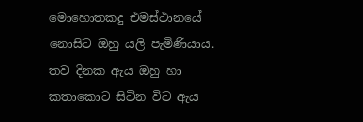මොහොතකදු එමස්ථානයේ නොසිට ඔහු යලි පැමිණියාය.
තව දිනක ඇය ඔහු හා කතාකොට සිටින විට ඇය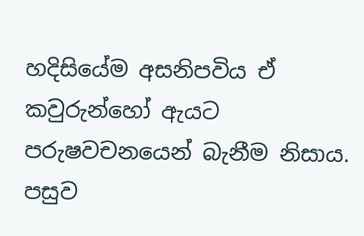හදිසියේම අසනිපවිය ඒ කවුරුන්හෝ ඇයට පරුෂවචනයෙන් බැනීම නිසාය. පසුව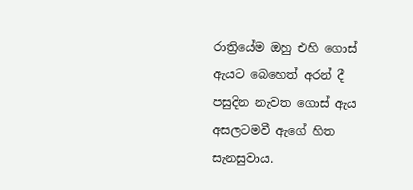රාත්‍රියේම ඔහු එහි ගොස් ඇයට බෙහෙත් අරන් දී  පසුදින නැවත ගොස් ඇය අසලටමවී ඇගේ හිත සැනසුවාය.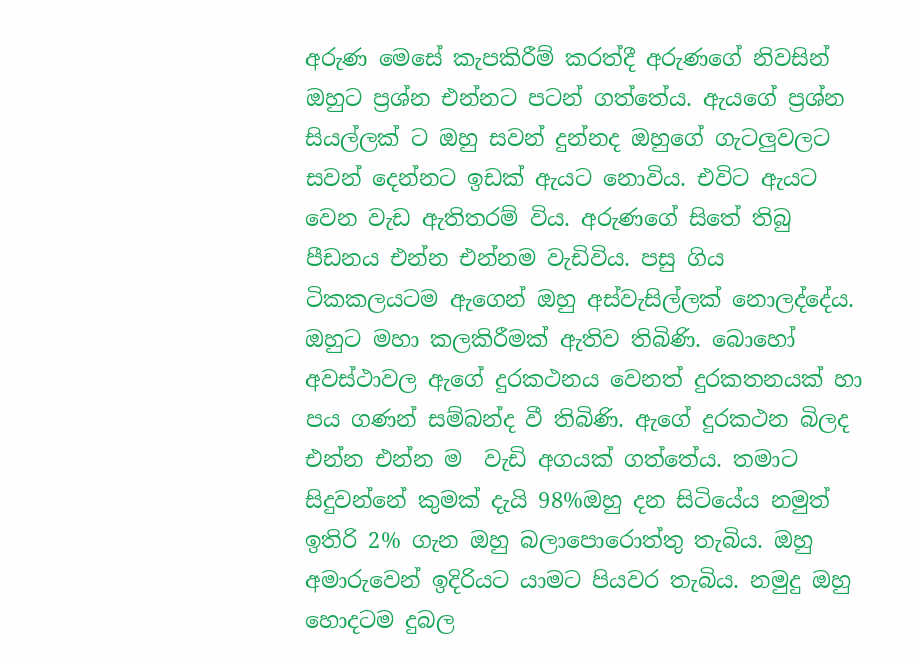අරුණ මෙසේ කැපකිරීම් කරත්දී අරුණගේ නිවසින් ඔහුට ප්‍රශ්න එන්නට පටන් ගත්තේය. ඇයගේ ප්‍රශ්න සියල්ලක් ට ඔහු සවන් දුන්නද ඔහුගේ ගැටලුවලට සවන් දෙන්නට ඉඩක් ඇයට නොවිය. එවිට ඇයට වෙන වැඩ ඇතිතරම් විය. අරුණගේ සිතේ තිබු පීඩනය එන්න එන්නම වැඩිවිය. පසු ගිය ටිකකලයටම ඇගෙන් ඔහු අස්වැසිල්ලක් නොලද්දේය. ඔහුට මහා කලකිරීමක් ඇතිව තිබිණි. බොහෝ අවස්ථාවල ඇගේ දුරකථනය වෙනත් දුරකතනයක් හා පය ගණන් සම්බන්ද වී තිබිණි. ඇගේ දුරකථන බිලද එන්න එන්න ම  වැඩි අගයක් ගත්තේය. තමාට සිදුවන්නේ කුමක් දැයි 98%ඔහු දන සිටියේය නමුත් ඉතිරි 2% ගැන ඔහු බලාපොරොත්තු තැබිය. ඔහු අමාරුවෙන් ඉදිරියට යාමට පියවර තැබිය. නමුදු ඔහු හොදටම දුබල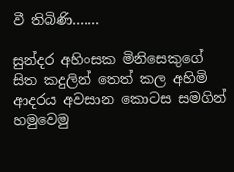වී තිබිණි.......

සුන්දර අහිංසක මිනිසෙකුගේ සිත කදුලින් තෙත් කල අහිමි ආදරය අවසාන කොටස සමගින් හමුවෙමු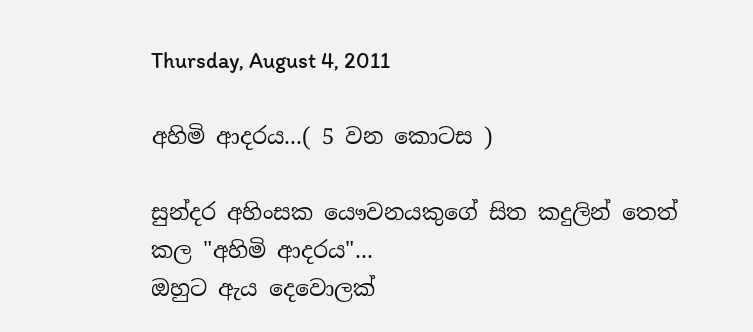Thursday, August 4, 2011

අහිමි ආදරය...( 5 වන කොටස )

සුන්දර අහිංසක යෞවනයකුගේ සිත කදුලින් තෙත් කල "අහිමි ආදරය"...
ඔහුට ඇය දෙවොලක්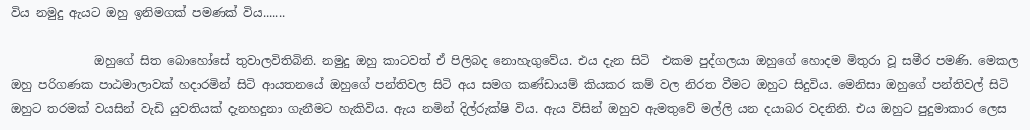විය නමුදු ඇයට ඔහු ඉනිමගක් පමණක් විය.......

              ඔහුගේ සිත බොහෝසේ තුවාලවිතිබිනි. නමුදු ඔහු කාටවත් ඒ පිලිබද නොහැගුවේය. එය දැන සිටි  එකම පුද්ගලයා ඔහුගේ හොදම මිතුරා වූ සමීර පමණි. මෙකල ඔහු පරිගණක පාඨමාලාවක් හදාරමින් සිටි ආයතනයේ ඔහුගේ පන්තිවල සිටි අය සමග කණ්ඩායම් කියකර කම් වල නිරත වීමට ඔහුට සිදුවිය. මෙනිසා ඔහුගේ පන්තිවල් සිටි ඔහුට තරමක් වයසින් වැඩි යුවතියක් දැනහදුනා ගැනීමට හැකිවිය. ඇය නමින් දිල්රුක්ෂි විය. ඇය විසින් ඔහුව ඇමතුවේ මල්ලි යන දයාබර වදනිනි. එය ඔහුට පුදුමාකාර ලෙස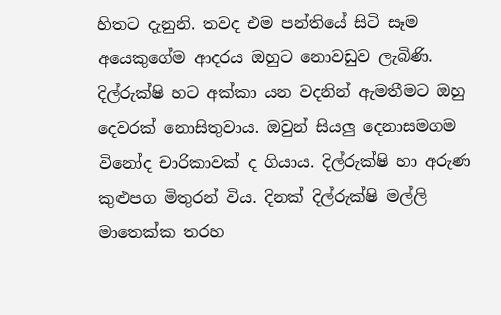හිතට දැනුනි. තවද එම පන්තියේ සිටි සෑම අයෙකුගේම ආදරය ඔහුට නොවඩුව ලැබිණි. දිල්රුක්ෂි හට අක්කා යන වදනින් ඇමතීමට ඔහු දෙවරක් නොසිතුවාය. ඔවුන් සියලු දෙනාසමගම විනෝද චාරිකාවක් ද ගියාය. දිල්රුක්ෂි හා අරුණ කුළුපග මිතුරන් විය. දිනක් දිල්රුක්ෂි මල්ලි මාතෙක්ක තරහ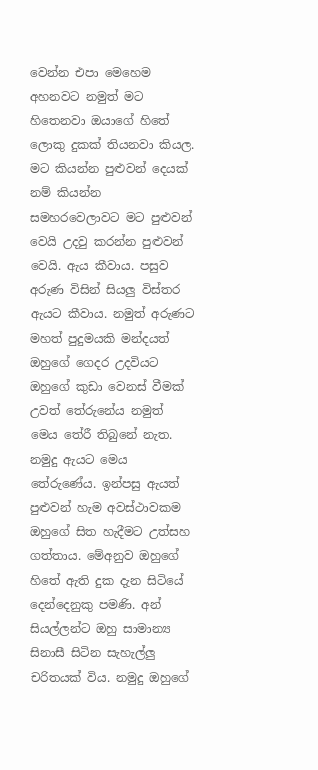වෙන්න එපා මෙහෙම අහනවට නමුත් මට හිතෙනවා ඔයාගේ හිතේ ලොකු දුකක් තියනවා කියල. මට කියන්න පුළුවන් දෙයක් නම් කියන්න සමහරවෙලාවට මට පුළුවන් වෙයි උදවු කරන්න පුළුවන් වෙයි. ඇය කීවාය. පසුව අරුණ විසින් සියලු විස්තර ඇයට කීවාය. නමුත් අරුණට මහත් පුදුමයකි මන්දයත් ඔහුගේ ගෙදර උදවියට ඔහුගේ කුඩා වෙනස් වීමක් උවත් තේරුනේය නමුත් මෙය තේරී තිබුනේ නැත. නමුදු ඇයට මෙය තේරුණේය. ඉන්පසු ඇයත් පුළුවන් හැම අවස්ථාවකම ඔහුගේ සිත හැදීමට උත්සහ ගත්තාය. මේඅනුව ඔහුගේ හිතේ ඇති දුක දැන සිටියේ දෙන්දෙනුකු පමණි. අන් සියල්ලන්ට ඔහු සාමාන්‍ය සිනාසී සිටින සැහැල්ලු චරිතයක් විය. නමුදු ඔහුගේ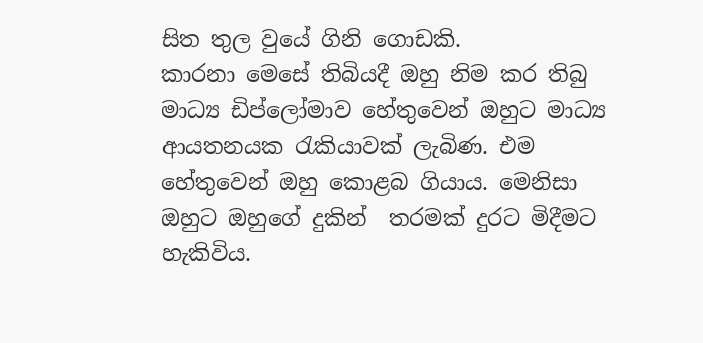සිත තුල වුයේ ගිනි ගොඩකි.
කාරනා මෙසේ තිබියදී ඔහු නිම කර තිබු මාධ්‍ය ඩිප්ලෝමාව හේතුවෙන් ඔහුට මාධ්‍ය ආයතනයක රැකියාවක් ලැබිණ. එම හේතුවෙන් ඔහු කොළබ ගියාය. මෙනිසා ඔහුට ඔහුගේ දුකින්  තරමක් දුරට මිදීමට හැකිවිය.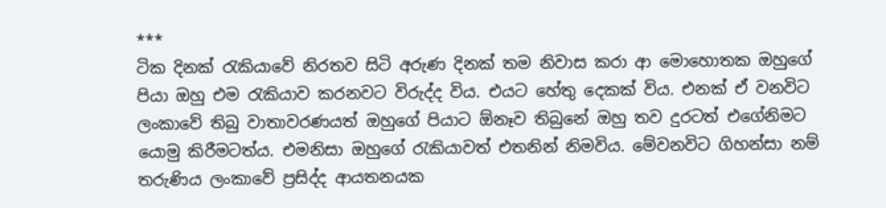***
ටික දිනක් රැකියාවේ නිරතව සිටි අරුණ දිනක් තම නිවාස කරා ආ මොහොතක ඔහුගේ පියා ඔහු එම රැකියාව කරනවට විරුද්ද විය. එයට හේතු දෙකක් විය. එනක් ඒ වනවිට ලංකාවේ තිබු වාතාවරණයත් ඔහුගේ පියාට ඕනෑව තිබුනේ ඔහු තව දුරටත් එගේනිමට යොමු කිරීමටත්ය. එමනිසා ඔහුගේ රැකියාවත් එතනින් නිමවිය. මේවනවිට ගිහන්සා නම් තරුණිය ලංකාවේ ප්‍රසිද්ද ආයතනයක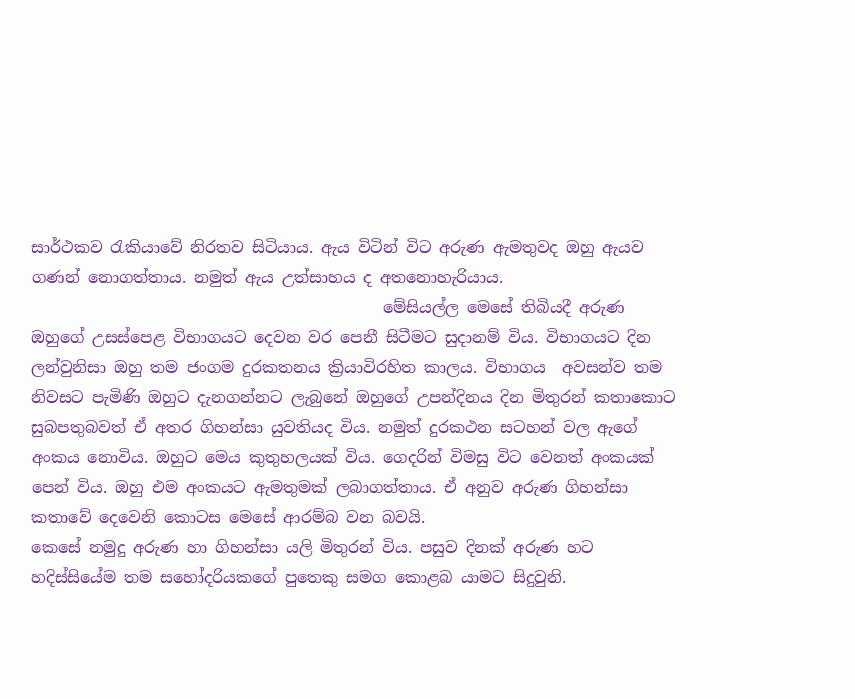සාර්ථකව රැකියාවේ නිරතව සිටියාය. ඇය විටින් විට අරුණ ඇමතුවද ඔහු ඇයව ගණන් නොගත්තාය. නමුත් ඇය උත්සාහය ද අතනොහැරියාය.
                                            මේසියල්ල මෙසේ තිබියදී අරුණ ඔහුගේ උසස්පෙළ විභාගයට දෙවන වර පෙනී සිටීමට සුදානම් විය. විභාගයට දින ලන්වුනිසා ඔහු තම ජංගම දුරකතනය ක්‍රියාවිරහිත කාලය. විභාගය  අවසන්ව තම නිවසට පැමිණි ඔහුට දැනගන්නට ලැබුනේ ඔහුගේ උපන්දිනය දින මිතුරන් කතාකොට සුබපතුබවත් ඒ අතර ගිහන්සා යුවතියද විය. නමුත් දුරකථන සටහන් වල ඇගේ අංකය නොවිය. ඔහුට මෙය කුතුහලයක් විය. ගෙදරින් විමසු විට වෙනත් අංකයක් පෙන් විය. ඔහු එම අංකයට ඇමතුමක් ලබාගත්තාය. ඒ අනුව අරුණ ගිහන්සා කතාවේ දෙවෙනි කොටස මෙසේ ආරම්බ වන බවයි.
කෙසේ නමුදු අරුණ හා ගිහන්සා යලි මිතුරන් විය. පසුව දිනක් අරුණ හට හදිස්සියේම තම සහෝදරියකගේ පුතෙකු සමග කොළබ යාමට සිදුවුනි.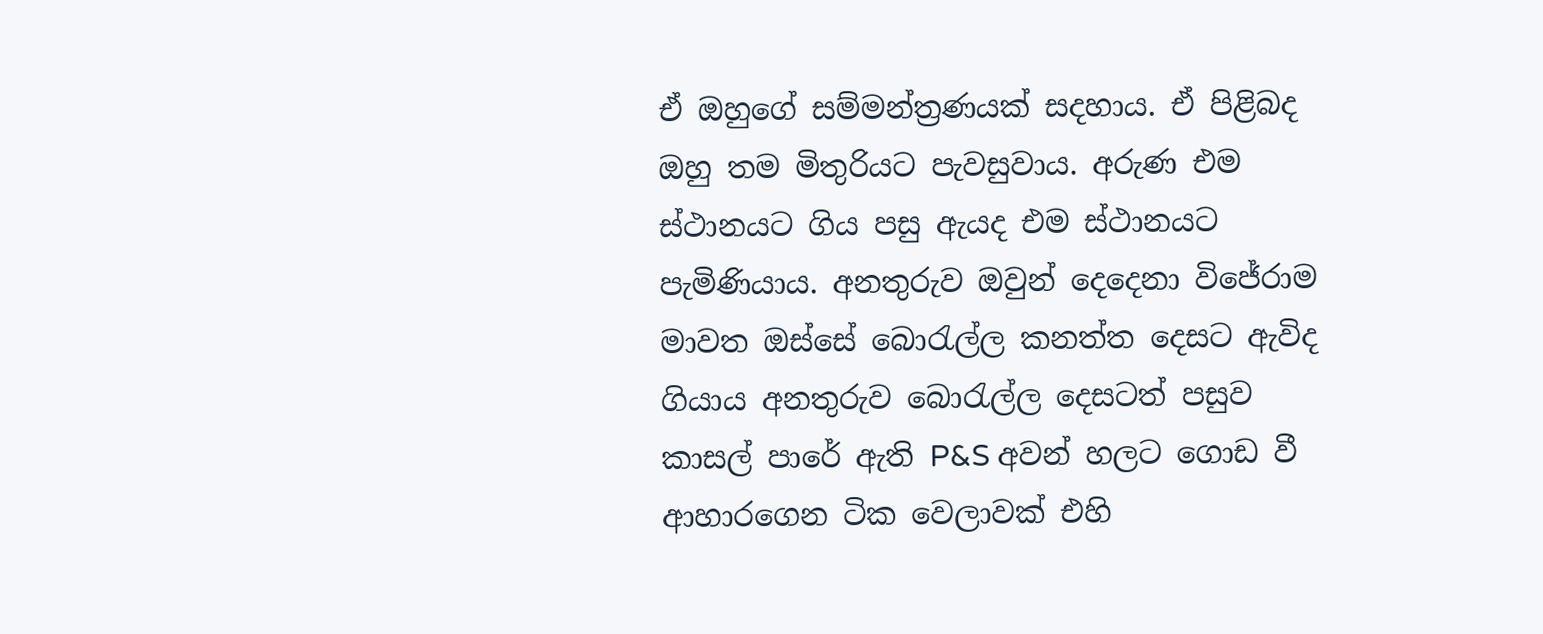ඒ ඔහුගේ සම්මන්ත්‍රණයක් සදහාය. ඒ පිළිබද ඔහු තම මිතුරියට පැවසුවාය. අරුණ එම ස්ථානයට ගිය පසු ඇයද එම ස්ථානයට  පැමිණියාය. අනතුරුව ඔවුන් දෙදෙනා විජේරාම මාවත ඔස්සේ බොරැල්ල කනත්ත දෙසට ඇවිද ගියාය අනතුරුව බොරැල්ල දෙසටත් පසුව කාසල් පාරේ ඇති P&S අවන් හලට ගොඩ වී ආහාරගෙන ටික වෙලාවක් එහි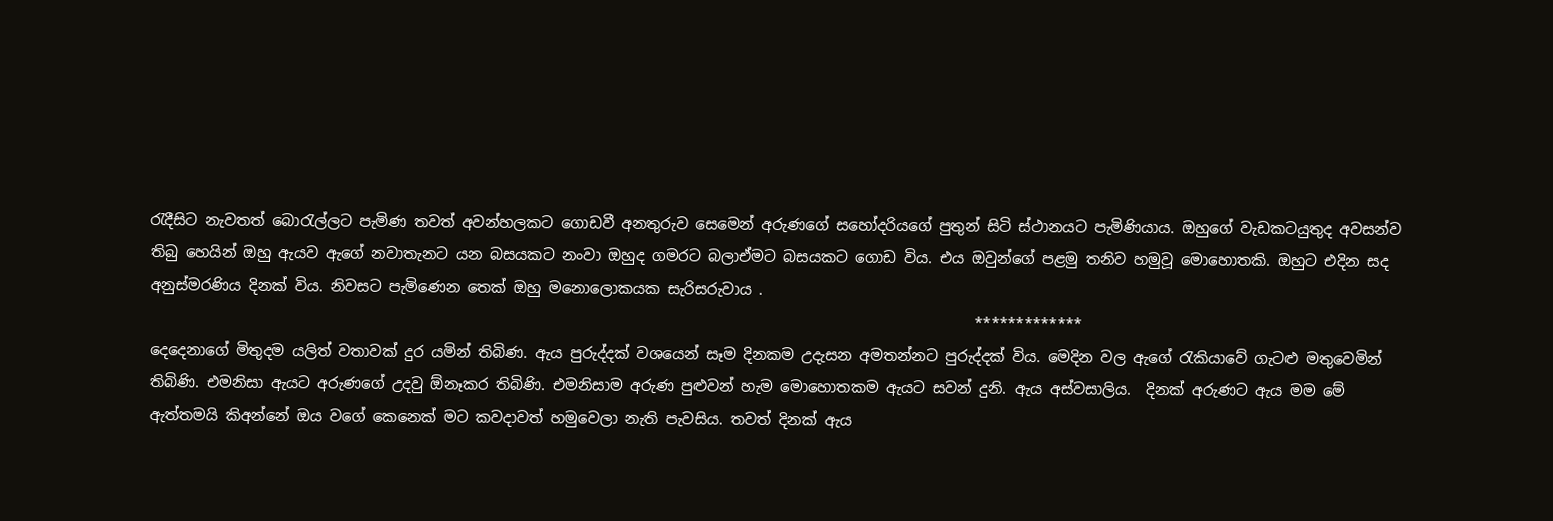රැදීසිට නැවතත් බොරැල්ලට පැමිණ තවත් අවන්හලකට ගොඩවී අනතුරුව සෙමෙන් අරුණගේ සහෝදරියගේ පුතුන් සිටි ස්ථානයට පැමිණියාය. ඔහුගේ වැඩකටයුතුද අවසන්ව තිබු හෙයින් ඔහු ඇයව ඇගේ නවාතැනට යන බසයකට නංවා ඔහුද ගමරට බලාඒමට බසයකට ගොඩ විය. එය ඔවුන්ගේ පළමු තනිව හමුවූ මොහොතකි. ඔහුට එදින සද අනුස්මරණිය දිනක් විය. නිවසට පැමිණෙන තෙක් ඔහු මනොලොකයක සැරිසරුවාය .
                                                                                                              *************
දෙදෙනාගේ මිතුදම යලිත් වතාවක් දුර යමින් තිබිණ. ඇය පුරුද්දක් වශයෙන් සෑම දිනකම උදැසන අමතන්නට පුරුද්දක් විය. මෙදින වල ඇගේ රැකියාවේ ගැටළු මතුවෙමින් තිබිණි. එමනිසා ඇයට අරුණගේ උදවු ඕනෑකර තිබිණි. එමනිසාම අරුණ පුළුවන් හැම මොහොතකම ඇයට සවන් දුනි. ඇය අස්වසාලිය.  දිනක් අරුණට ඇය මම මේ ඇත්තමයි කිඅන්නේ ඔය වගේ කෙනෙක් මට කවදාවත් හමුවෙලා නැති පැවසිය. තවත් දිනක් ඇය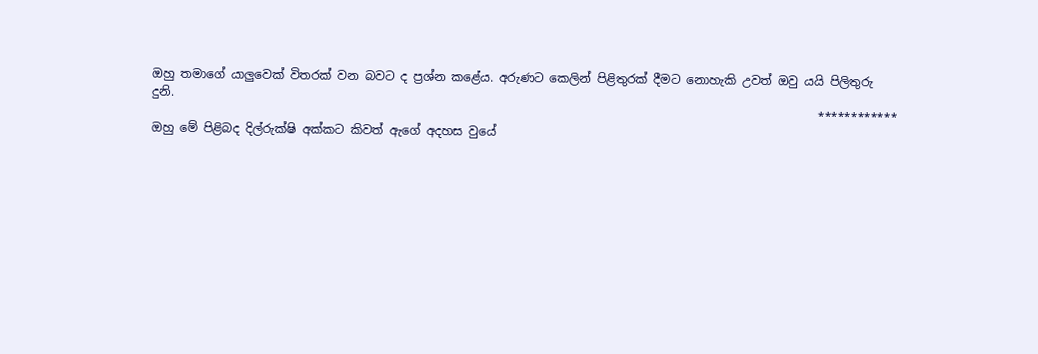ඔහු තමාගේ යාලුවෙක් විතරක් වන බවට ද ප්‍රශ්න කළේය. අරුණට කෙලින් පිළිතුරක් දීමට නොහැකි උවත් ඔවු යයි පිලිතුරු දුනි.
                                                                                                               ************
ඔහු මේ පිළිබද දිල්රුක්ෂි අක්කට කිවත් ඇගේ අදහස වුයේ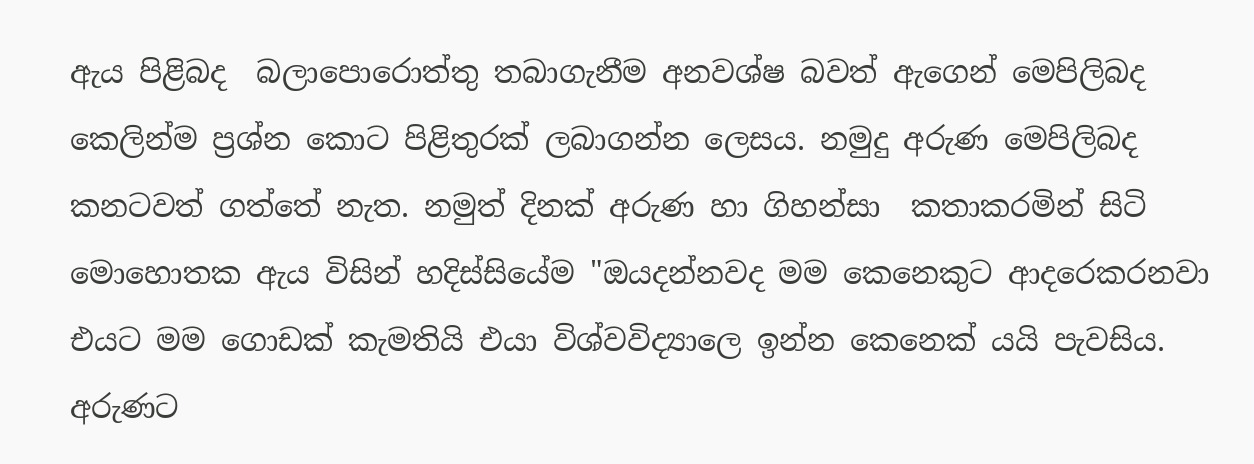ඇය පිළිබද  බලාපොරොත්තු තබාගැනීම අනවශ්ෂ බවත් ඇගෙන් මෙපිලිබද කෙලින්ම ප්‍රශ්න කොට පිළිතුරක් ලබාගන්න ලෙසය. නමුදු අරුණ මෙපිලිබද කනටවත් ගත්තේ නැත. නමුත් දිනක් අරුණ හා ගිහන්සා  කතාකරමින් සිටි මොහොතක ඇය විසින් හදිස්සියේම "ඔයදන්නවද මම කෙනෙකුට ආදරෙකරනවා එයට මම ගොඩක් කැමතියි එයා විශ්වවිද්‍යාලෙ ඉන්න කෙනෙක් යයි පැවසිය. අරුණට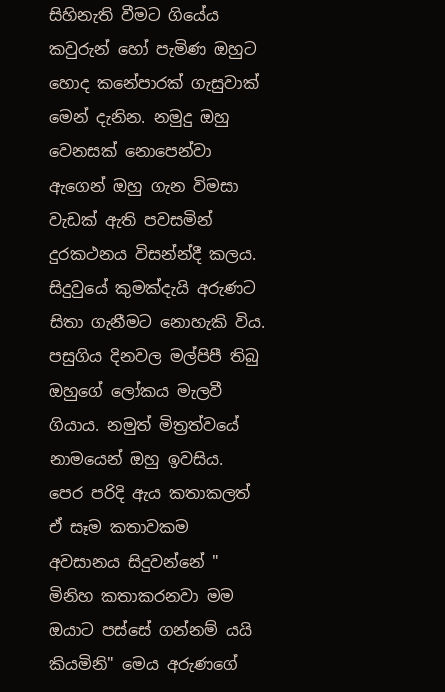සිහිනැති වීමට ගියේය කවුරුන් හෝ පැමිණ ඔහුට හොද කනේපාරක් ගැසුවාක් මෙන් දැනින. නමුදු ඔහු වෙනසක් නොපෙන්වා ඇගෙන් ඔහු ගැන විමසා වැඩක් ඇති පවසමින් දුරකථනය විසන්න්දී කලය.
සිදුවුයේ කුමක්දැයි අරුණට සිතා ගැනීමට නොහැකි විය. පසුගිය දිනවල මල්පිපී තිබු ඔහුගේ ලෝකය මැලවී ගියාය. නමුත් මිත්‍රත්වයේ නාමයෙන් ඔහු ඉවසිය.
පෙර පරිදි ඇය කතාකලත් ඒ සෑම කතාවකම අවසානය සිදුවන්නේ " මිනිහ කතාකරනවා මම ඔයාට පස්සේ ගන්නම් යයි කියමිනි" මෙය අරුණගේ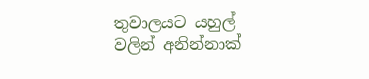තුවාලයට යහුල් වලින් අනින්නාක්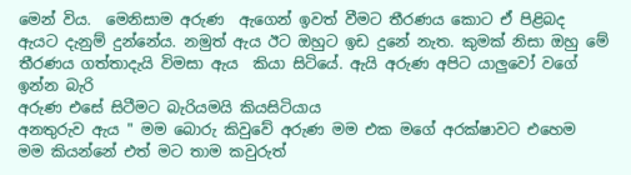මෙන් විය.  මෙනිසාම අරුණ  ඇගෙන් ඉවත් වීමට තීරණය කොට ඒ පිළිබද ඇයට දැනුම් දුන්නේය. නමුත් ඇය ඊට ඔහුට ඉඩ දුනේ නැත. කුමක් නිසා ඔහු මේ තීරණය ගත්තාදැයි විමසා ඇය  කියා සිටියේ. ඇයි අරුණ අපිට යාලුවෝ වගේ ඉන්න බැරි
අරුණ එසේ සිටීමට බැරියමයි කියසිටියාය
අනතුරුව ඇය " මම බොරු කිවුවේ අරුණ මම එක මගේ අරක්ෂාවට එහෙම මම කියන්නේ එත් මට තාම කවුරුත්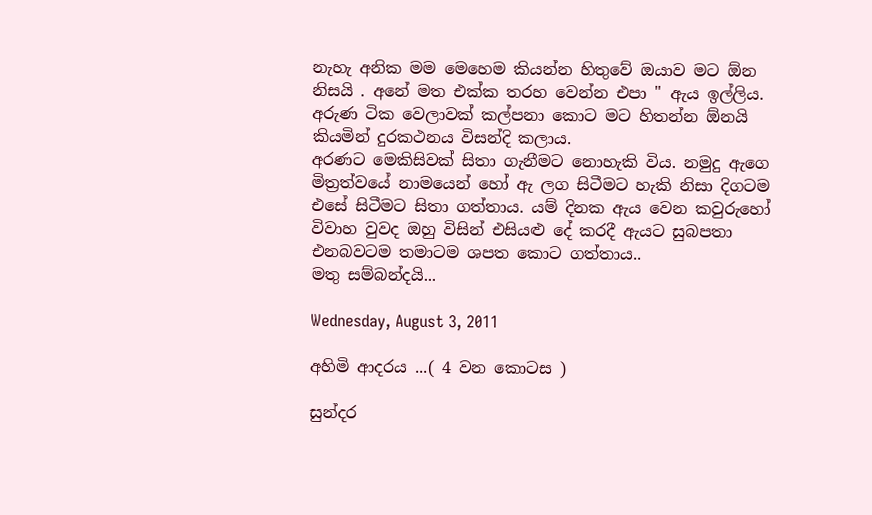නැහැ අනික මම මෙහෙම කියන්න හිතුවේ ඔයාව මට ඕන නිසයි . අනේ මත එක්ක තරහ වෙන්න එපා " ඇය ඉල්ලිය.
අරුණ ටික වෙලාවක් කල්පනා කොට මට හිතන්න ඕනයි කියමින් දුරකථනය විසන්දි කලාය.
අරණට මෙකිසිවක් සිතා ගැනීමට නොහැකි විය. නමුදු ඇගෙ මිත්‍රත්වයේ නාමයෙන් හෝ ඇ ලග සිටීමට හැකි නිසා දිගටම එසේ සිටීමට සිතා ගත්තාය. යම් දිනක ඇය වෙන කවුරුහෝ විවාහ වුවද ඔහු විසින් එසියළු දේ කරදී ඇයට සුබපතා එනබවටම තමාටම ශපත කොට ගත්තාය..
මතු සම්බන්දයි...

Wednesday, August 3, 2011

අහිමි ආදරය ...( 4 වන කොටස )

සුන්දර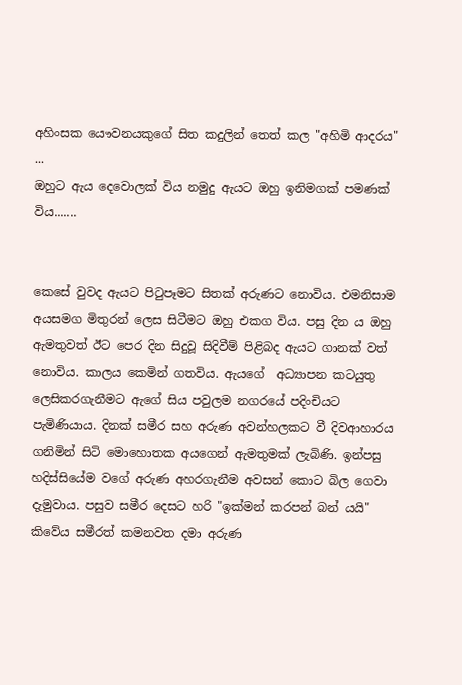අහිංසක යෞවනයකුගේ සිත කදුලින් තෙත් කල "අහිමි ආදරය" ...
ඔහුට ඇය දෙවොලක් විය නමුදු ඇයට ඔහු ඉනිමගක් පමණක් විය.......


කෙසේ වුවද ඇයට පිටුපෑමට සිතක් අරුණට නොවිය. එමනිසාම අයසමග මිතුරන් ලෙස සිටීමට ඔහු එකග විය. පසු දින ය ඔහු ඇමතුවත් ඊට පෙර දින සිදුවූ සිදිවීම් පිළිබද ඇයට ගානක් වත් නොවිය. කාලය කෙමින් ගතවිය. ඇයගේ  අධ්‍යාපන කටයුතු ලෙසිකරගැනීමට ඇගේ සිය පවුලම නගරයේ පදිංචියට පැමිණියාය. දිනක් සමීර සහ අරුණ අවන්හලකට වී දිවආහාරය ගනිමින් සිටි මොහොතක අයගෙන් ඇමතුමක් ලැබිණි. ඉන්පසු හදිස්සියේම වගේ අරුණ අහරගැනීම අවසන් කොට බිල ගෙවා දැමුවාය. පසුව සමීර දෙසට හරි "ඉක්මන් කරපන් බන් යයි" කිවේය සමීරත් කමනවත දමා අරුණ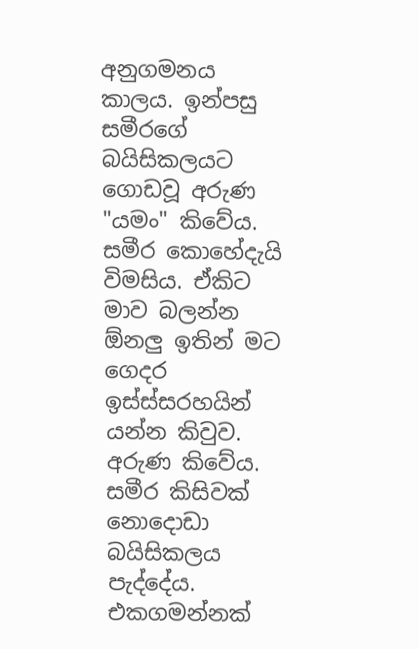අනුගමනය කාලය. ඉන්පසු සමීරගේ බයිසිකලයට ගොඩවූ අරුණ "යමං" කිවේය. සමීර කොහේදැයි විමසිය. ඒකිට මාව බලන්න ඕනලු ඉතින් මට ගෙදර ඉස්ස්සරහයින් යන්න කිවුව. අරුණ කිවේය. සමීර කිසිවක් නොදොඩා බයිසිකලය පැද්දේය. එකගමන්නක්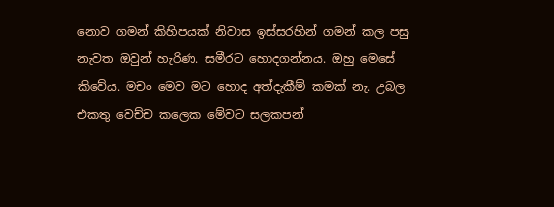නොව ගමන් කිහිපයක් නිවාස ඉස්සරහින් ගමන් කල පසු නැවත ඔවුන් හැරිණ. සමීරට හොදගන්නය. ඔහු මෙසේ කිවේය. මචං මෙව මට හොද අත්දැකීම් කමක් නැ. උබල එකතු වෙච්ච කලෙක මේවට සලකපන්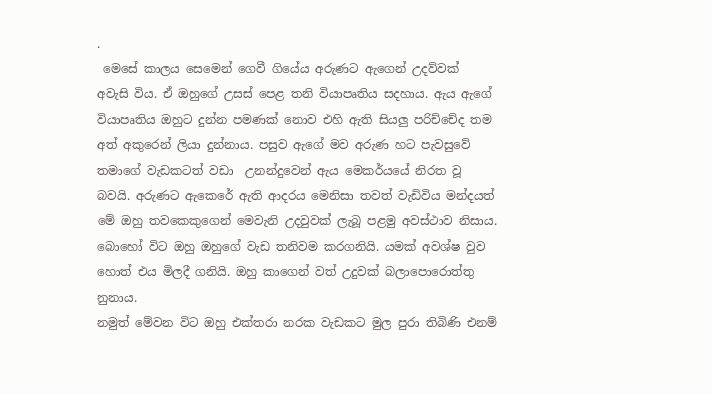.
 මෙසේ කාලය සෙමෙන් ගෙවී ගියේය අරුණට ඇගෙන් උදව්වක්  අවැසි විය. ඒ ඔහුගේ උසස් පෙළ තනි වියාපෘතිය සදහාය. ඇය ඇගේ වියාපෘතිය ඔහුට දුන්න පමණක් නොව එහි ඇති සියලු පරිච්චේද තම අත් අකුරෙන් ලියා දුන්නාය. පසුව ඇගේ මව අරුණ හට පැවසුවේ තමාගේ වැඩකටත් වඩා  උනන්දුවෙන් ඇය මෙකර්යයේ නිරත වූ බවයි. අරුණට ඇකෙරේ ඇති ආදරය මෙනිසා තවත් වැඩිවිය මන්දයත් මේ ඔහු තවකෙකුගෙන් මෙවැනි උදවුවක් ලැබූ පළමු අවස්ථාව නිසාය. බොහෝ විට ඔහු ඔහුගේ වැඩ තනිවම කරගනියි. යමක් අවශ්ෂ වුව හොත් එය මිලදී ගනියි. ඔහු කාගෙන් වත් උදුවක් බලාපොරොත්තු නුනාය.
නමුත් මේවන විට ඔහු එක්තරා නරක වැඩකට මුල පුරා තිබිණි එනම්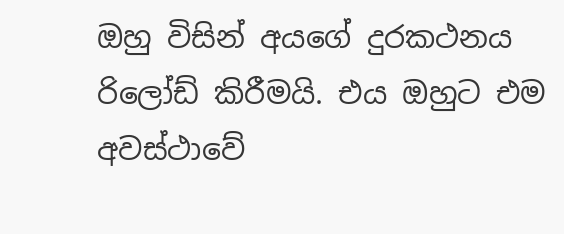ඔහු විසින් අයගේ දුරකථනය රිලෝඩ් කිරීමයි. එය ඔහුට එම අවස්ථාවේ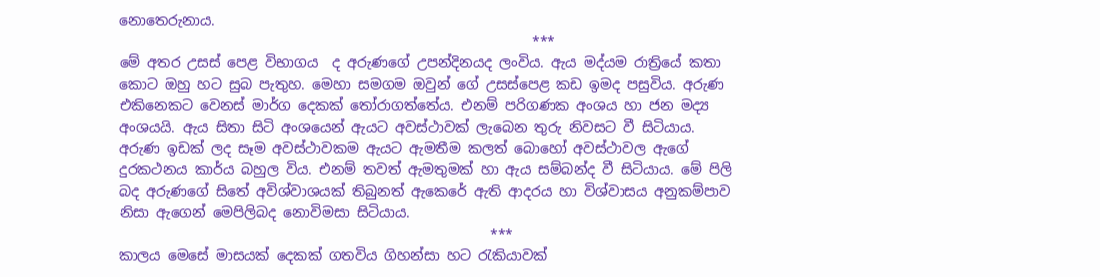නොතෙරුනාය.
                                                           ***
මේ අතර උසස් පෙළ විභාගය  ද අරුණගේ උපන්දිනයද ලංවිය. ඇය මද්යම රාත්‍රියේ කතා කොට ඔහු හට සුබ පැතුහ. මෙහා සමගම ඔවුන් ගේ උසස්පෙළ කඩ ඉමද පසුවිය. අරුණ එකිනෙකට වෙනස් මාර්ග දෙකක් තෝරාගත්තේය. එනම් පරිගණක අංශය හා ජන මද්‍ය අංශයයි. ඇය සිතා සිටි අංශයෙන් ඇයට අවස්ථාවක් ලැබෙන තුරු නිවසට වී සිටියාය. අරුණ ඉඩක් ලද සෑම අවස්ථාවකම ඇයට ඇමතීම කලත් බොහෝ අවස්ථාවල ඇගේ දුරකථනය කාර්ය බහුල විය. එනම් තවත් ඇමතුමක් හා ඇය සම්බන්ද වී සිටියාය. මේ පිලි බද අරුණගේ සිතේ අවිශ්වාශයක් තිබුනත් ඇකෙරේ ඇති ආදරය හා විශ්වාසය අනුකම්පාව නිසා ඇගෙන් මෙපිලිබද නොවිමසා සිටියාය.
                                                     ***
කාලය මෙසේ මාසයක් දෙකක් ගතවිය ගිහන්සා හට රැකියාවක්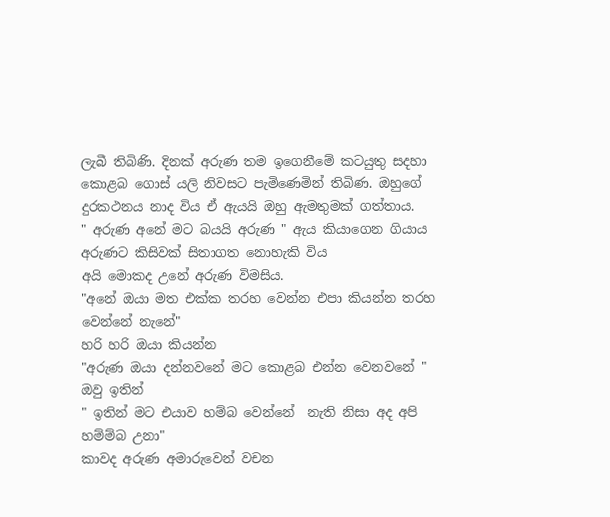ලැබී තිබිණි. දිනක් අරුණ තම ඉගෙනීමේ කටයුතු සදහා කොළබ ගොස් යලි නිවසට පැමිණෙමින් තිබිණ. ඔහුගේ දුරකථනය නාද විය ඒ ඇයයි ඔහු ඇමතුමක් ගත්තාය.
" අරුණ අනේ මට බයයි අරුණ " ඇය කියාගෙන ගියාය අරුණට කිසිවක් සිතාගත නොහැකි විය
අයි මොකද උනේ අරුණ විමසිය.
"අනේ ඔයා මත එක්ක තරහ වෙන්න එපා කියන්න තරහ වෙන්නේ නැනේ"
හරි හරි ඔයා කියන්න
"අරුණ ඔයා දන්නවනේ මට කොළබ එන්න වෙනවනේ "
ඔවු ඉතින්
" ඉතින් මට එයාව හම්බ වෙන්නේ  නැති නිසා අද අපි හම්ම්බ උනා"
කාවද අරුණ අමාරුවෙන් වචන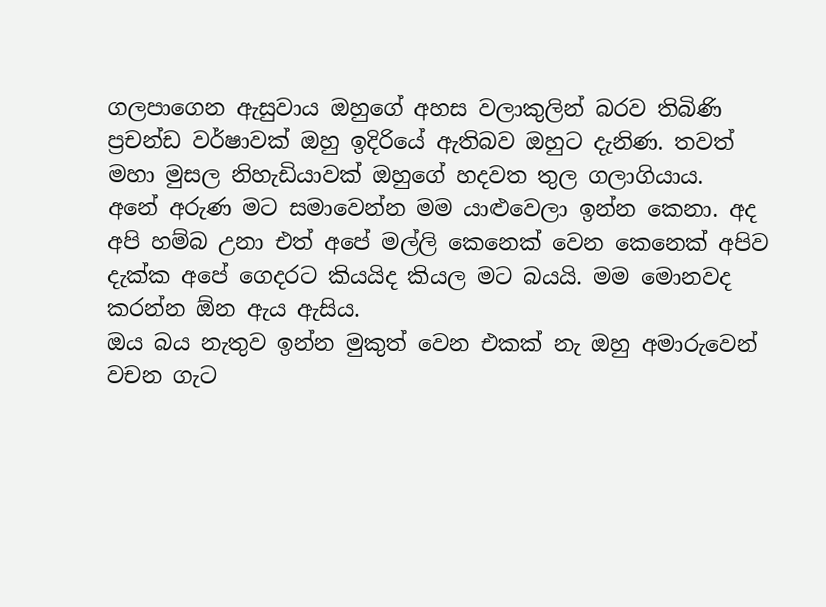ගලපාගෙන ඇසුවාය ඔහුගේ අහස වලාකුලින් බරව තිබිණි ප්‍රචන්ඩ වර්ෂාවක් ඔහු ඉදිරියේ ඇතිබව ඔහුට දැනිණ. තවත් මහා මුසල නිහැඩියාවක් ඔහුගේ හදවත තුල ගලාගියාය.
අනේ අරුණ මට සමාවෙන්න මම යාළුවෙලා ඉන්න කෙනා. අද අපි හම්බ උනා එත් අපේ මල්ලි කෙනෙක් වෙන කෙනෙක් අපිව දැක්ක අපේ ගෙදරට කියයිද කියල මට බයයි. මම මොනවද කරන්න ඕන ඇය ඇසිය.
ඔය බය නැතුව ඉන්න මුකුත් වෙන එකක් නැ ඔහු අමාරුවෙන් වචන ගැට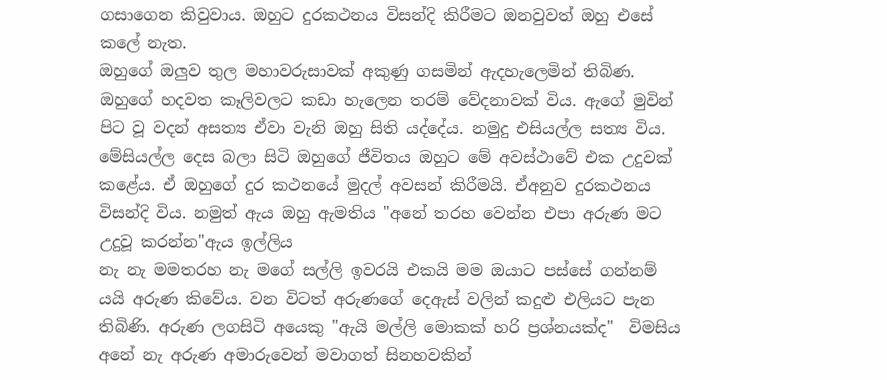ගසාගෙන කිවුවාය. ඔහුට දුරකථනය විසන්දි කිරීමට ඔනවුවත් ඔහු එසේ කලේ නැත.
ඔහුගේ ඔලුව තුල මහාවරුසාවක් අකුණු ගසමින් ඇදහැලෙමින් තිබිණ. ඔහුගේ හදවත කෑලිවලට කඩා හැලෙන තරම් වේදනාවක් විය. ඇගේ මුවින් පිට වූ වදන් අසත්‍ය ඒවා වැනි ඔහු සිති යද්දේය. නමුදු එසියල්ල සත්‍ය විය. මේසියල්ල දෙස බලා සිටි ඔහුගේ ජීවිතය ඔහුට මේ අවස්ථාවේ එක උදුවක් කළේය. ඒ ඔහුගේ දුර කථනයේ මුදල් අවසන් කිරීමයි. ඒඅනුව දුරකථනය විසන්දි විය. නමුත් ඇය ඔහු ඇමතිය "අනේ තරහ වෙන්න එපා අරුණ මට උදුවූ කරන්න"ඇය ඉල්ලිය
නැ නැ මමතරහ නැ මගේ සල්ලි ඉවරයි එකයි මම ඔයාට පස්සේ ගන්නම් යයි අරුණ කිවේය. වන විටත් අරුණගේ දෙඇස් වලින් කදුළු එලියට පැන තිබිණි. අරුණ ලගසිටි අයෙකු "ඇයි මල්ලි මොකක් හරි ප්‍රශ්නයක්ද"  විමසිය
අනේ නැ අරුණ අමාරුවෙන් මවාගත් සිනහවකින්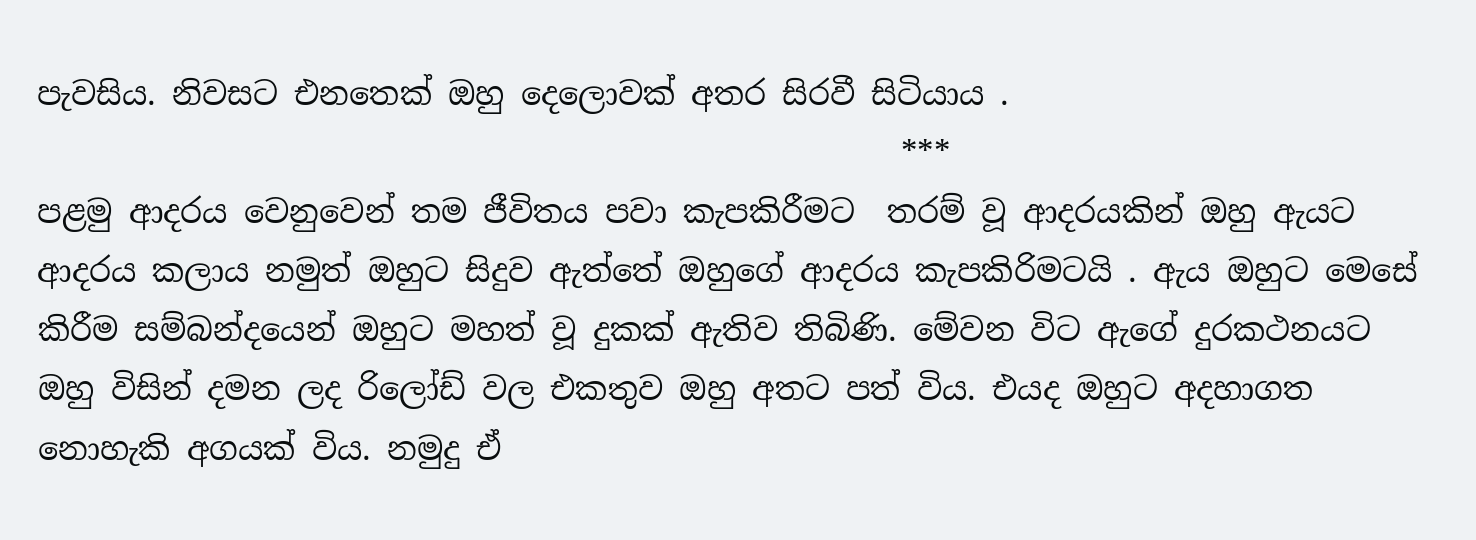පැවසිය. නිවසට එනතෙක් ඔහු දෙලොවක් අතර සිරවී සිටියාය .
                                                      ***
පළමු ආදරය වෙනුවෙන් තම ජීවිතය පවා කැපකිරීමට  තරම් වූ ආදරයකින් ඔහු ඇයට ආදරය කලාය නමුත් ඔහුට සිදුව ඇත්තේ ඔහුගේ ආදරය කැපකිරිමටයි . ඇය ඔහුට මෙසේ කිරීම සම්බන්දයෙන් ඔහුට මහත් වූ දුකක් ඇතිව තිබිණි. මේවන විට ඇගේ දුරකථනයට ඔහු විසින් දමන ලද රිලෝඩ් වල එකතුව ඔහු අතට පත් විය. එයද ඔහුට අදහාගත නොහැකි අගයක් විය. නමුදු ඒ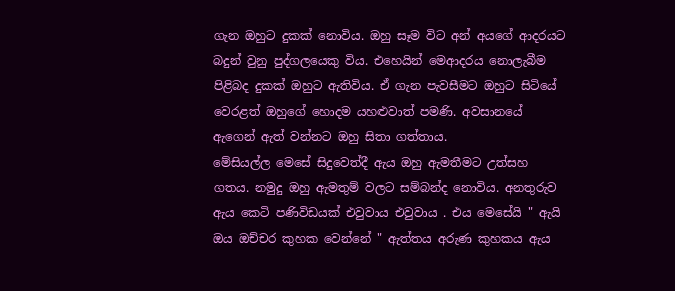ගැන ඔහුට දුකක් නොවිය. ඔහු සෑම විට අන් අයගේ ආදරයට බදුන් වුනු පුද්ගලයෙකු විය. එහෙයින් මෙආදරය නොලැබීම පිළිබද දුකක් ඔහුට ඇතිවිය. ඒ ගැන පැවසීමට ඔහුට සිටියේ වෙරළත් ඔහුගේ හොදම යහළුවාත් පමණි. අවසානයේ ඇගෙන් ඇත් වන්නට ඔහු සිතා ගත්තාය.
මේසියල්ල මෙසේ සිදුවෙත්දී ඇය ඔහු ඇමතීමට උත්සහ ගතය. නමුදු ඔහු ඇමතුම් වලට සම්බන්ද නොවිය. අනතුරුව ඇය කෙටි පණිවිඩයක් එවුවාය එවුවාය . එය මෙසේයි " ඇයි ඔය ඔච්චර කුහක වෙන්නේ " ඇත්තය අරුණ කුහකය ඇය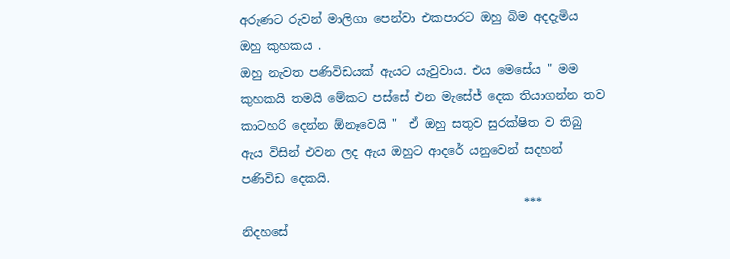අරුණට රුවන් මාලිගා පෙන්වා එකපාරට ඔහු බිම අදදැමිය ඔහු කුහකය .
ඔහු නැවත පණිවිඩයක් ඇයට යැවුවාය. එය මෙසේය " මම කුහකයි තමයි මේකට පස්සේ එන මැසේජ් දෙක තියාගන්න තව කාටහරි දෙන්න ඕනෑවෙයි "  ඒ ඔහු සතුව සුරක්ෂිත ව තිබු ඇය විසින් එවන ලද ඇය ඔහුට ආදරේ යනුවෙන් සදහන් පණිවිඩ දෙකයි.
                                               ***
නිදහසේ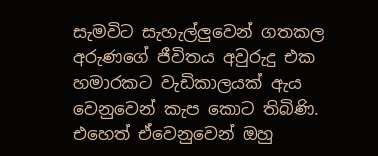සැමවිට සැහැල්ලුවෙන් ගතකල අරුණගේ ජීවිතය අවුරුදු එක හමාරකට වැඩිකාලයක් ඇය වෙනුවෙන් කැප කොට තිබිණි. එහෙත් ඒවෙනුවෙන් ඔහු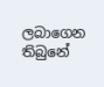ලබාගෙන තිබුනේ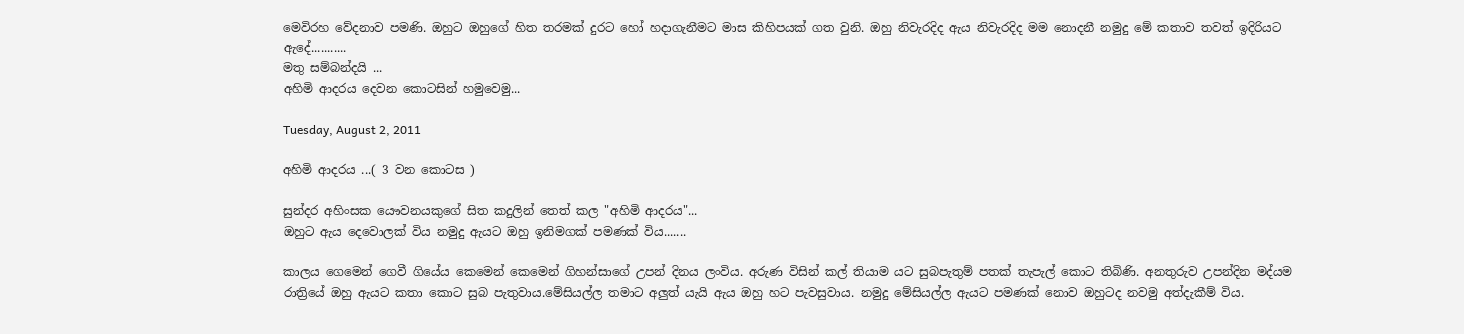මෙවිරහ වේදනාව පමණි. ඔහුට ඔහුගේ හිත තරමක් දුරට හෝ හදාගැනීමට මාස කිහිපයක් ගත වුනි. ඔහු නිවැරදිද ඇය නිවැරදිද මම නොදනී නමුදු මේ කතාව තවත් ඉදිරියට ඇදේ...........
මතු සම්බන්දයි ...
අහිමි ආදරය දෙවන කොටසින් හමුවෙමු...

Tuesday, August 2, 2011

අහිමි ආදරය ...( 3 වන කොටස )

සුන්දර අහිංසක යෞවනයකුගේ සිත කදුලින් තෙත් කල "අහිමි ආදරය"...
ඔහුට ඇය දෙවොලක් විය නමුදු ඇයට ඔහු ඉනිමගක් පමණක් විය.......

කාලය ගෙමෙන් ගෙවී ගියේය කෙමෙන් කෙමෙන් ගිහන්සාගේ උපන් දිනය ලංවිය. අරුණ විසින් කල් තියාම යට සුබපැතුම් පතක් තැපැල් කොට තිබිණි. අනතුරුව උපන්දින මද්යම රාත්‍රියේ ඔහු ඇයට කතා කොට සුබ පැතුවාය.මේසියල්ල තමාට අලුත් යැයි ඇය ඔහු හට පැවසුවාය. නමුදු මේසියල්ල ඇයට පමණක් නොව ඔහුටද නවමු අත්දැකීම් විය.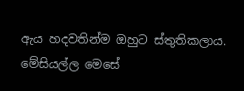ඇය හදවතින්ම ඔහුට ස්තුතිකලාය. මේසියල්ල මෙසේ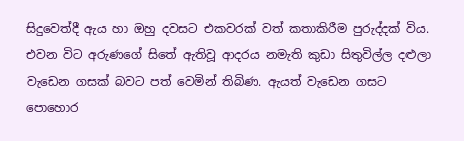සිදුවෙත්දී ඇය හා ඔහු දවසට එකවරක් වත් කතාකිරීම පුරුද්දක් විය. එවන විට අරුණගේ සිතේ ඇතිවූ ආදරය නමැති කුඩා සිතුවිල්ල දළුලා වැඩෙන ගසක් බවට පත් වෙමින් තිබිණ. ඇයත් වැඩෙන ගසට පොහොර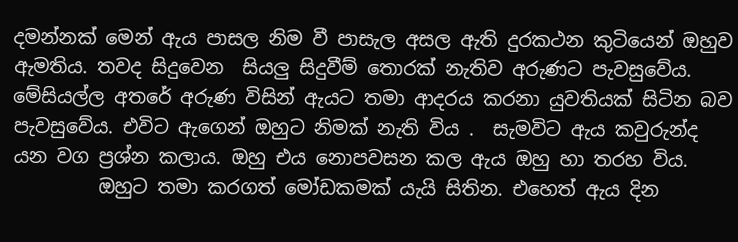දමන්නක් මෙන් ඇය පාසල නිම වී පාසැල අසල ඇති දුරකථන කුටියෙන් ඔහුව ඇමතිය. තවද සිදුවෙන  සියලු සිදුවීම් තොරක් නැතිව අරුණට පැවසුවේය. මේසියල්ල අතරේ අරුණ විසින් ඇයට තමා ආදරය කරනා යුවතියක් සිටින බව පැවසුවේය. එවිට ඇගෙන් ඔහුට නිමක් නැති විය .  සැමවිට ඇය කවුරුන්ද යන වග ප්‍රශ්න කලාය. ඔහු එය නොපවසන කල ඇය ඔහු හා තරහ විය.
         ඔහුට තමා කරගත් මෝඩකමක් යැයි සිතින. එහෙත් ඇය දින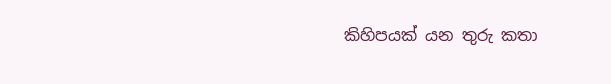කිහිපයක් යන තුරු කතා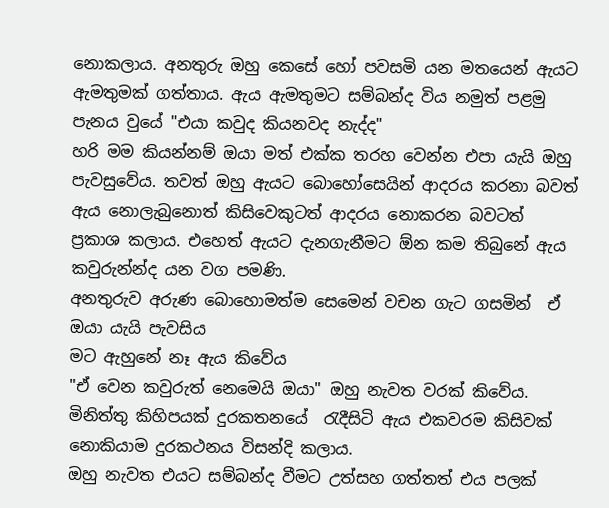නොකලාය. අනතුරු ඔහු කෙසේ හෝ පවසමි යන මතයෙන් ඇයට ඇමතුමක් ගත්තාය. ඇය ඇමතුමට සම්බන්ද විය නමුත් පළමු පැනය වුයේ "එයා කවුද කියනවද නැද්ද"
හරි මම කියන්නම් ඔයා මත් එක්ක තරහ වෙන්න එපා යැයි ඔහු පැවසුවේය. තවත් ඔහු ඇයට බොහෝසෙයින් ආදරය කරනා බවත් ඇය නොලැබුනොත් කිසිවෙකුටත් ආදරය නොකරන බවටත් ප්‍රකාශ කලාය. එහෙත් ඇයට දැනගැනීමට ඕන කම තිබුනේ ඇය කවුරුන්න්ද යන වග පමණි.
අනතුරුව අරුණ බොහොමත්ම සෙමෙන් වචන ගැට ගසමින්  ඒ ඔයා යැයි පැවසිය
මට ඇහුනේ නෑ ඇය කිවේය
"ඒ වෙන කවුරුත් නෙමෙයි ඔයා" ඔහු නැවත වරක් කිවේය.
මිනිත්තු කිහිපයක් දුරකතනයේ  රැදීසිටි ඇය එකවරම කිසිවක් නොකියාම දුරකථනය විසන්දි කලාය.
ඔහු නැවත එයට සම්බන්ද වීමට උත්සහ ගත්තත් එය පලක්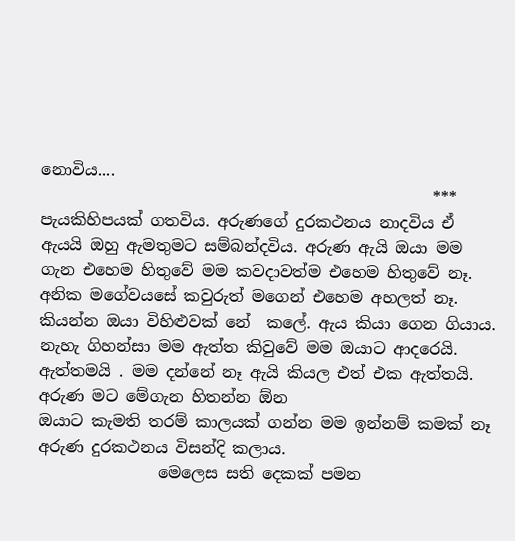නොවිය....
                                                 ***
පැයකිහිපයක් ගතවිය. අරුණගේ දුරකථනය නාදවිය ඒ ඇයයි ඔහු ඇමතුමට සම්බන්දවිය. අරුණ ඇයි ඔයා මම ගැන එහෙම හිතුවේ මම කවදාවත්ම එහෙම හිතුවේ නෑ. අනික මගේවයසේ කවුරුත් මගෙන් එහෙම අහලත් නෑ. කියන්න ඔයා විහිළුවක් නේ  කලේ. ඇය කියා ගෙන ගියාය.
නැහැ ගිහන්සා මම ඇත්ත කිවුවේ මම ඔයාට ආදරෙයි. ඇත්තමයි . මම දන්නේ නෑ ඇයි කියල එත් එක ඇත්තයි.
අරුණ මට මේගැන හිතන්න ඕන
ඔයාට කැමති තරම් කාලයක් ගන්න මම ඉන්නම් කමක් නෑ
අරුණ දුරකථනය විසන්දි කලාය.
               මෙලෙස සති දෙකක් පමන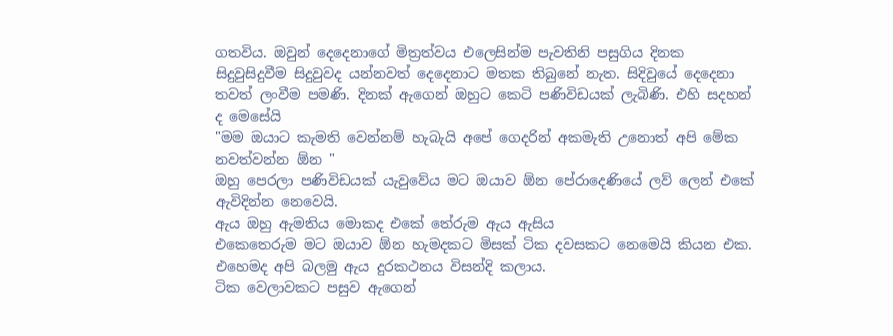ගතවිය. ඔවුන් දෙදෙනාගේ මිත්‍රත්වය එලෙසින්ම පැවතිනි පසුගිය දිනක සිදුවුසිදුවීම සිදුවුවද යන්නවත් දෙදෙනාට මතක තිබුනේ නැත. සිදිවුයේ දෙදෙනා  තවත් ලංවීම පමණි. දිනක් ඇගෙන් ඔහුට කෙටි පණිවිඩයක් ලැබිණි. එහි සදහන් ද මෙසේයි
"මම ඔයාට කැමති වෙන්නම් හැබැයි අපේ ගෙදරින් අකමැති උනොත් අපි මේක නවත්වන්න ඕන "
ඔහු පෙරලා පණිවිඩයක් යැවුවේය මට ඔයාව ඕන පේරාදෙණියේ ලව් ලෙන් එකේ ඇවිදින්න නෙවෙයි.
ඇය ඔහු ඇමතිය මොකද එකේ තේරුම ඇය ඇසිය
එකෙතෙරුම මට ඔයාව ඕන හැමදකට මිසක් ටික දවසකට නෙමෙයි කියන එක.
එහෙමද අපි බලමු ඇය දුරකථනය විසන්දි කලාය.
ටික වෙලාවකට පසුව ඇගෙන්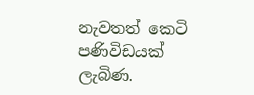නැවතත් කෙටි පණිවිඩයක් ලැබිණ.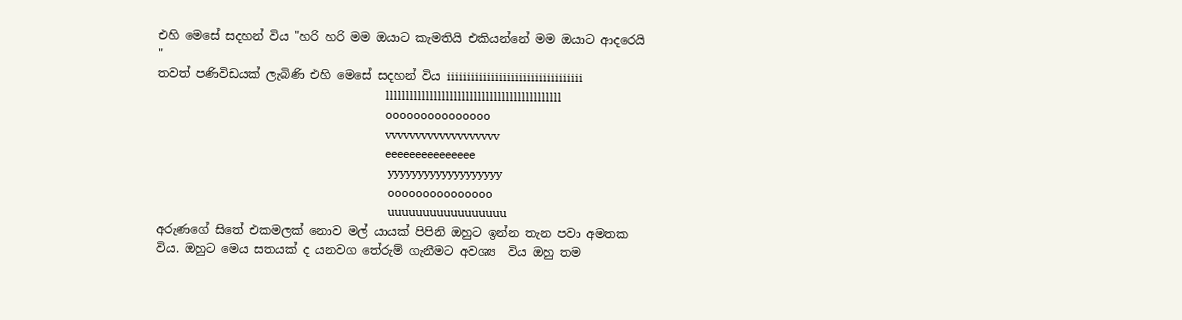එහි මෙසේ සදහන් විය "හරි හරි මම ඔයාට කැමතියි එකියන්නේ මම ඔයාට ආදරෙයි  "
තවත් පණිවිඩයක් ලැබිණි එහි මෙසේ සදහන් විය iiiiiiiiiiiiiiiiiiiiiiiiiiiiiiiiii
                                                                            llllllllllllllllllllllllllllllllllllllllllll
                                                                            ooooooooooooooo
                                                                            vvvvvvvvvvvvvvvvvvv
                                                                            eeeeeeeeeeeeeee
                                                                             yyyyyyyyyyyyyyyyyyy
                                                                             ooooooooooooooo
                                                                             uuuuuuuuuuuuuuuuu
අරුණගේ සිතේ එකමලක් නොව මල් යායක් පිපිනි ඔහුට ඉන්න තැන පවා අමතක විය. ඔහුට මෙය සතයක් ද යනවග තේරුම් ගැනීමට අවශ්‍ය  විය ඔහු තම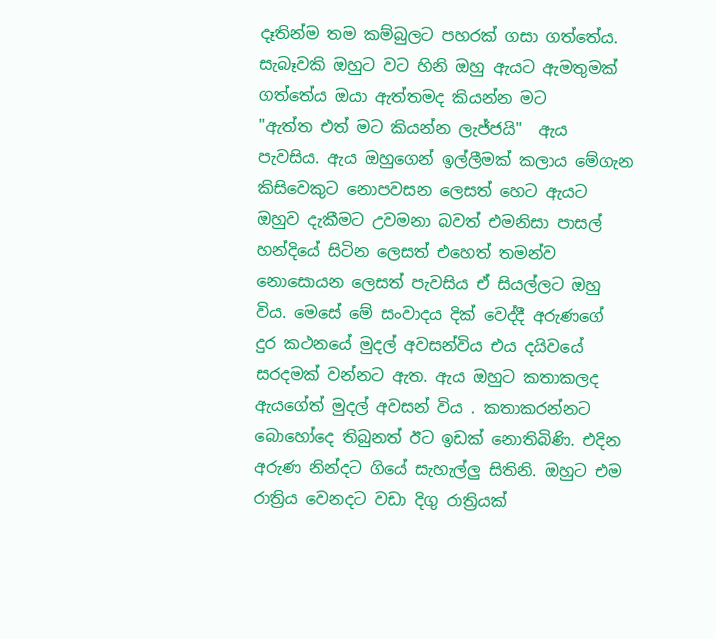දෑතින්ම තම කම්බුලට පහරක් ගසා ගත්තේය. සැබෑවකි ඔහුට වට හිනි ඔහු ඇයට ඇමතුමක් ගත්තේය ඔයා ඇත්තමද කියන්න මට
"ඇත්ත එත් මට කියන්න ලැජ්ජයි"  ඇය පැවසිය. ඇය ඔහුගෙන් ඉල්ලීමක් කලාය මේගැන කිසිවෙකුට නොපවසන ලෙසත් හෙට ඇයට ඔහුව දැකීමට උවමනා බවත් එමනිසා පාසල් හන්දියේ සිටින ලෙසත් එහෙත් තමන්ව නොසොයන ලෙසත් පැවසිය ඒ සියල්ලට ඔහු විය. මෙසේ මේ සංවාදය දික් වෙද්දී අරුණගේ දුර කථනයේ මුදල් අවසන්විය එය දයිවයේ සරදමක් වන්නට ඇත. ඇය ඔහුට කතාකලද ඇයගේත් මුදල් අවසන් විය . කතාකරන්නට බොහෝදෙ තිබුනත් ඊට ඉඩක් නොතිබිණි. එදින අරුණ නින්දට ගියේ සැහැල්ලු සිතිනි. ඔහුට එම රාත්‍රිය වෙනදට වඩා දිගු රාත්‍රියක්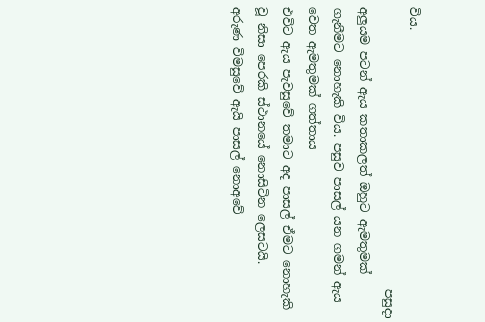විය.
                                               පසුදා අලුයම පටන් ඇය කතාකලත් ඔහුට ඇමතුමක් ගැනීමට නොහැකි විය. පසුව පාසල් යන ගමන් ඇය වෙත ඇමතුමක් ගත්තාය
එවිට ඇය පැවසුවේ තමාට අද පාසල් ඒමට නොහැකි වූ නිසා පෙරකි ස්ථානයේ නොසිටින ලෙසටයි.
අරුණ විමසුවේ ඇයි පාසල් නොඅවේ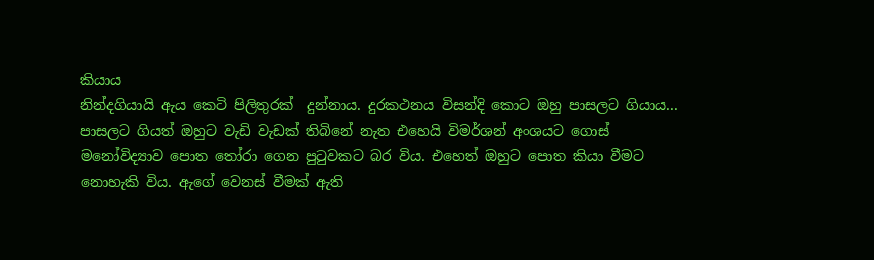කියාය
නින්දගියායි ඇය කෙටි පිලිතුරක්  දුන්නාය. දුරකථනය විසන්දි කොට ඔහු පාසලට ගියාය...
පාසලට ගියත් ඔහුට වැඩි වැඩක් තිබිනේ නැත එහෙයි විමර්ශන් අංශයට ගොස් මනෝවිද්‍යාව පොත තෝරා ගෙන පුටුවකට බර විය. එහෙත් ඔහුට පොත කියා වීමට නොහැකි විය. ඇගේ වෙනස් වීමක් ඇති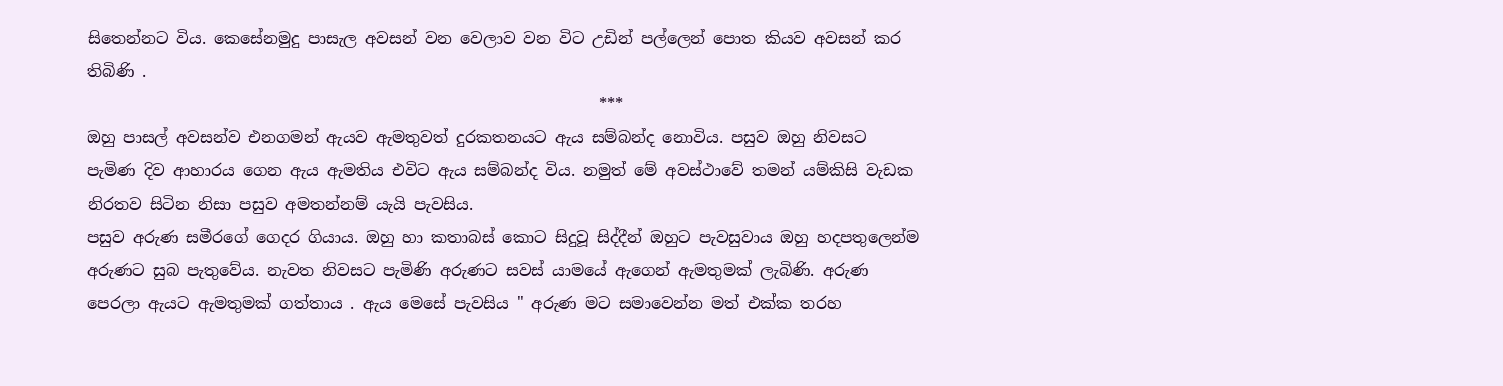සිතෙන්නට විය. කෙසේනමුදු පාසැල අවසන් වන වෙලාව වන විට උඩින් පල්ලෙන් පොත කියව අවසන් කර තිබිණි .
                                                                ***
ඔහු පාසල් අවසන්ව එනගමන් ඇයව ඇමතුවත් දුරකතනයට ඇය සම්බන්ද නොවිය. පසුව ඔහු නිවසට පැමිණ දිව ආහාරය ගෙන ඇය ඇමතිය එවිට ඇය සම්බන්ද විය. නමුත් මේ අවස්ථාවේ තමන් යම්කිසි වැඩක නිරතව සිටින නිසා පසුව අමතන්නම් යැයි පැවසිය.
පසුව අරුණ සමීරගේ ගෙදර ගියාය. ඔහු හා කතාබස් කොට සිදුවූ සිද්දීන් ඔහුට පැවසුවාය ඔහු හදපතුලෙන්ම අරුණට සුබ පැතුවේය. නැවත නිවසට පැමිණි අරුණට සවස් යාමයේ ඇගෙන් ඇමතුමක් ලැබිණි. අරුණ පෙරලා ඇයට ඇමතුමක් ගත්තාය . ඇය මෙසේ පැවසිය " අරුණ මට සමාවෙන්න මත් එක්ක තරහ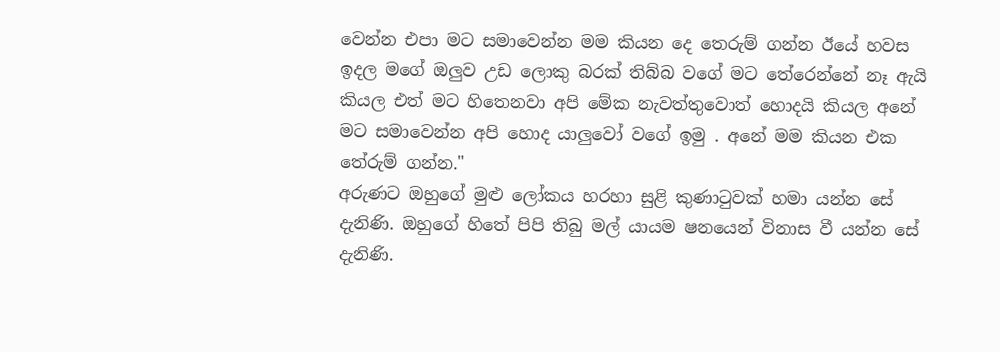වෙන්න එපා මට සමාවෙන්න මම කියන දෙ තෙරුම් ගන්න ඊයේ හවස ඉදල මගේ ඔලුව උඩ ලොකු බරක් තිබ්බ වගේ මට තේරෙන්නේ නෑ ඇයි කියල එත් මට හිතෙනවා අපි මේක නැවත්තුවොත් හොදයි කියල අනේ මට සමාවෙන්න අපි හොද යාලුවෝ වගේ ඉමු . අනේ මම කියන එක තේරුම් ගන්න."
අරුණට ඔහුගේ මුළු ලෝකය හරහා සුළි කුණාටුවක් හමා යන්න සේ දැනිණි. ඔහුගේ හිතේ පිපි තිබු මල් යායම ෂනයෙන් විනාස වී යන්න සේ දැනිණි.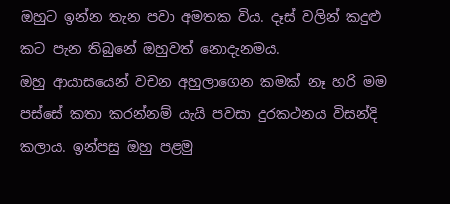ඔහුට ඉන්න තැන පවා අමතක විය. දෑස් වලින් කදුළු කට පැන තිබුනේ ඔහුවත් නොදැනමය.
ඔහු ආයාසයෙන් වචන අහුලාගෙන කමක් නෑ හරි මම පස්සේ කතා කරන්නම් යැයි පවසා දුරකථනය විසන්දි කලාය. ඉන්පසු ඔහු පළමු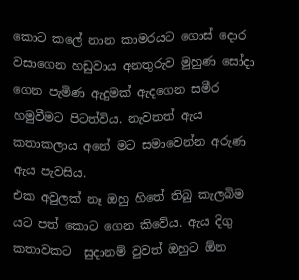කොට කලේ නාන කාමරයට ගොස් දොර වසාගෙන හඩුවාය අනතුරුව මුහුණ සෝදා ගෙන පැමිණ ඇදුමක් ඇදගෙන සමීර හමුවීමට පිටත්විය. නැවතත් ඇය කතාකලාය අනේ මට සමාවෙන්න අරුණ ඇය පැවසිය.
එක අවුලක් නෑ ඔහු හිතේ තිබු කැලබිම යට පත් කොට ගෙන කිවේය. ඇය දිගු කතාවකට  සුදානම් වුවත් ඔහුට ඕන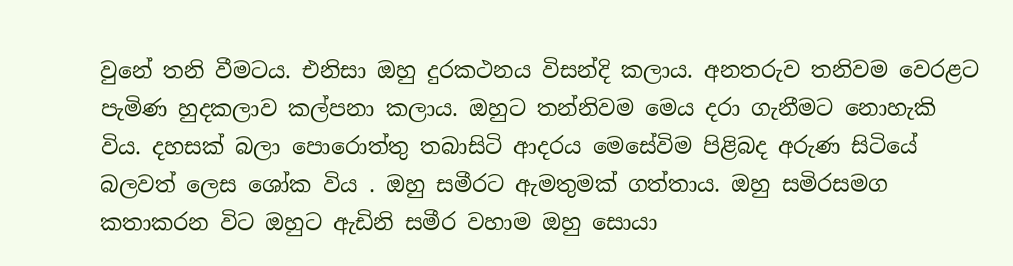වුනේ තනි වීමටය. එනිසා ඔහු දුරකථනය විසන්දි කලාය. අනතරුව තනිවම වෙරළට පැමිණ හුදකලාව කල්පනා කලාය. ඔහුට තන්නිවම මෙය දරා ගැනීමට නොහැකි විය. දහසක් බලා පොරොත්තු තබාසිටි ආදරය මෙසේවිම පිළිබද අරුණ සිටියේ බලවත් ලෙස ශෝක විය . ඔහු සමීරට ඇමතුමක් ගත්තාය. ඔහු සමිරසමග කතාකරන විට ඔහුට ඇඩිනි සමීර වහාම ඔහු සොයා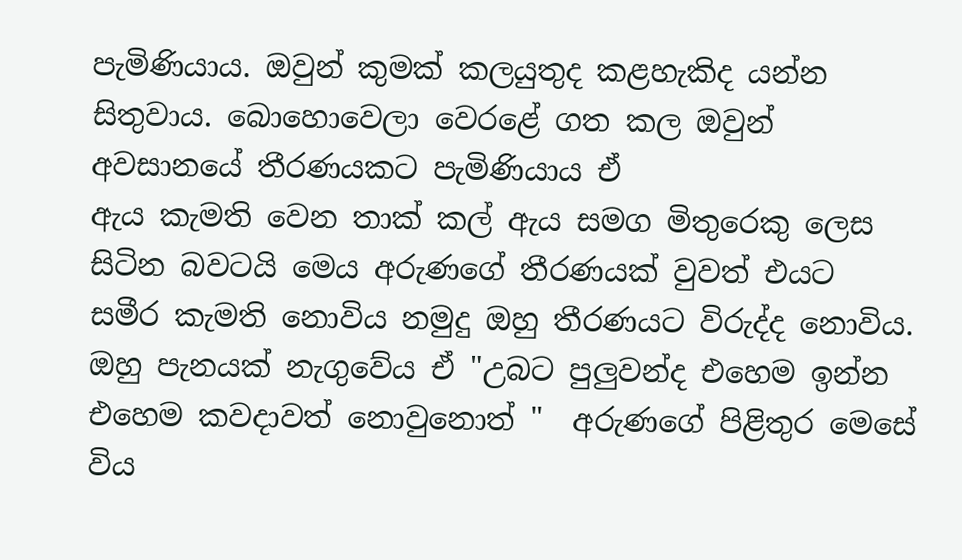පැමිණියාය. ඔවුන් කුමක් කලයුතුද කළහැකිද යන්න සිතුවාය. බොහොවෙලා වෙරළේ ගත කල ඔවුන් අවසානයේ තීරණයකට පැමිණියාය ඒ
ඇය කැමති වෙන තාක් කල් ඇය සමග මිතුරෙකු ලෙස සිටින බවටයි මෙය අරුණගේ තීරණයක් වුවත් එයට සමීර කැමති නොවිය නමුදු ඔහු තීරණයට විරුද්ද නොවිය. ඔහු පැනයක් නැගුවේය ඒ "උබට පුලුවන්ද එහෙම ඉන්න එහෙම කවදාවත් නොවුනොත් "  අරුණගේ පිළිතුර මෙසේ විය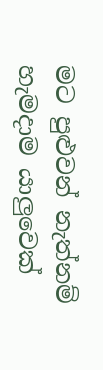මට පුළුවන් නැත්නම් හැමදාම යාලුවෙක්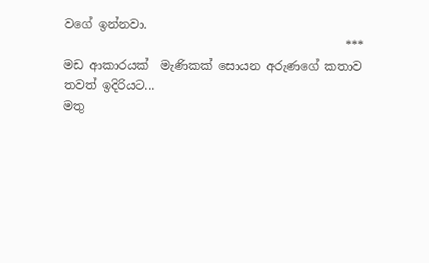වගේ ඉන්නවා.
                                               ***
මඩ ආකාරයක්  මැණිකක් සොයන අරුණගේ කතාව තවත් ඉදිරියට...
මතු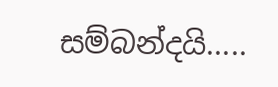සම්බන්දයි.....